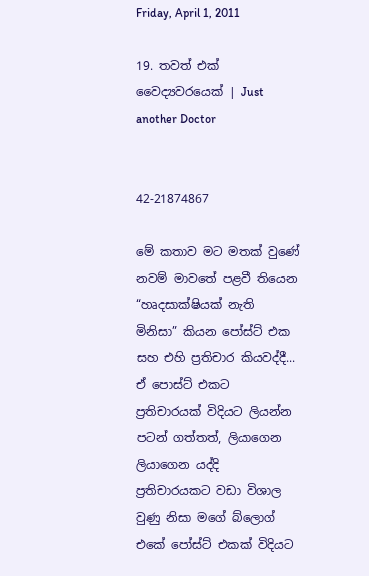Friday, April 1, 2011

19. තවත් එක් වෛද්‍යවරයෙක් | Just another Doctor


42-21874867

මේ කතාව මට මතක් වුණේ නවම් මාවතේ පළවී තියෙන “හෘදසාක්ෂියක් නැති මිනිසා” කියන පෝස්ට් එක සහ එහි ප්‍රතිචාර කියවද්දී... ඒ පොස්ට් එකට ප්‍රතිචාරයක් විදියට ලියන්න පටන් ගත්තත්, ලියාගෙන ලියාගෙන යද්දි  ප්‍රතිචාරයකට වඩා විශාල වුණු නිසා මගේ බ්ලොග් එකේ පෝස්ට් එකක් විදියට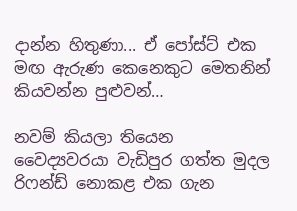දාන්න හිතුණා... ඒ පෝස්ට් එක මඟ ඇරුණ කෙනෙකුට මෙතනින් කියවන්න පුළුවන්…

නවම් කියලා තියෙන වෛද්‍යවරයා වැඩිපුර ගත්ත මුදල රිෆන්ඩ් නොකළ එක ගැන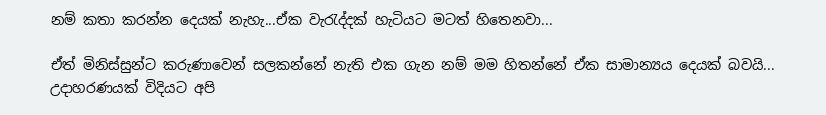නම් කතා කරන්න දෙයක් නැහැ...ඒක වැ‍රැද්දක් හැටියට මටත් හිතෙනවා...

ඒත් මිනිස්සුන්ට කරුණාවෙන් සලකන්නේ නැති එක ගැන නම් මම හිතන්නේ ඒක සාමාන්‍යය දෙයක් බවයි... උදාහරණයක් විදියට අපි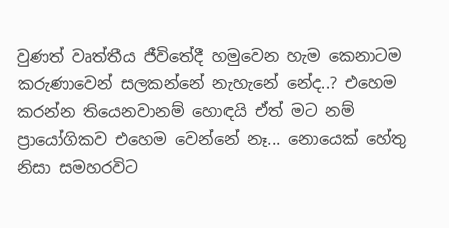වුණත් වෘත්තීය ජීවිතේදී හමුවෙන හැම කෙනාටම කරුණාවෙන් සලකන්නේ නැහැනේ නේද..? එහෙම කරන්න තියෙනවානම් හොඳයි ඒත් මට නම් ප්‍රායෝගිකව එහෙම වෙන්නේ නෑ... නොයෙක් හේතු නිසා සමහරවිට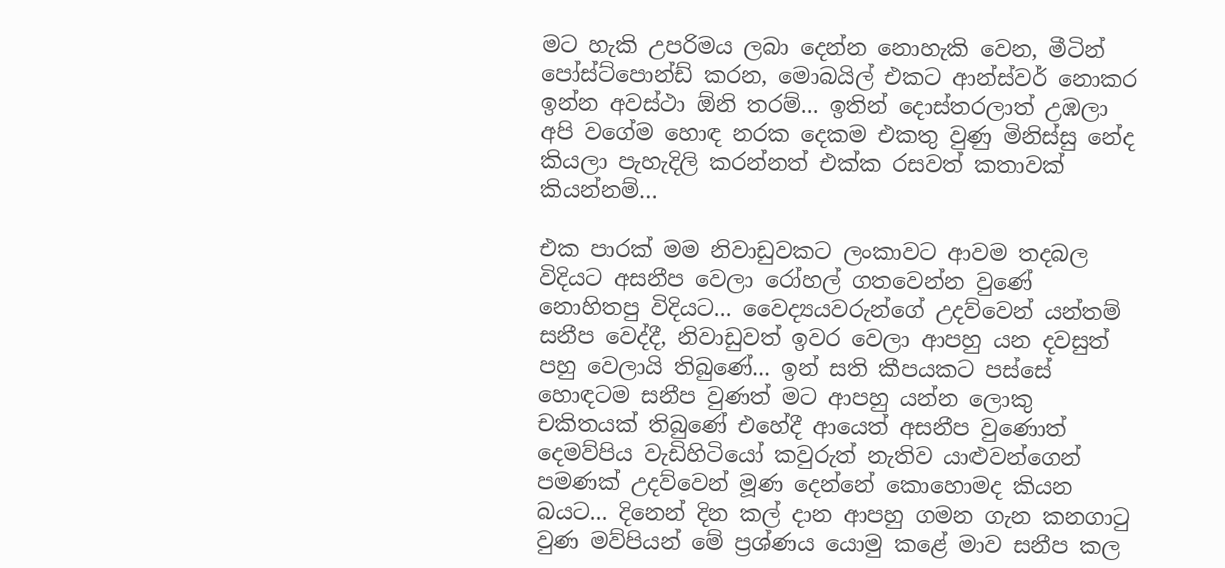මට හැකි උපරිමය ලබා දෙන්න නොහැකි වෙන, මීටින් පෝස්ට්පොන්ඩ් කරන, මොබයිල් එකට ආන්ස්වර් නොකර ඉන්න අවස්ථා ඕනි තරම්... ඉතින් දොස්තරලාත් උඹලා අපි වගේම හොඳ නරක දෙකම එකතු වුණු මිනිස්සු නේද කියලා පැහැදිලි කරන්නත් එක්ක රසවත් කතාවක් කියන්නම්…

එක පාරක් මම නිවාඩුවකට ලංකාවට ආවම තදබල විදියට අසනීප වෙලා රෝහල් ගතවෙන්න වුණේ නොහිතපු විදියට... වෛද්‍යයවරුන්ගේ උදව්වෙන් යන්තම් සනීප වෙද්දී, නිවාඩුවත් ඉවර වෙලා ආපහු යන දවසුත් පහු වෙලායි තිබුණේ... ඉන් සති කීපයකට පස්සේ හොඳටම සනීප වුණත් මට ආපහු යන්න ලොකු චකිතයක් තිබුණේ එහේදී ආයෙත් අසනීප වුණොත් දෙමව්පිය වැඩිහිටියෝ කවුරුත් නැතිව යාළුවන්ගෙන් පමණක් උදව්වෙන් මූණ දෙන්නේ කොහොමද කියන බයට... දිනෙන් දින කල් දාන ආපහු ගමන ගැන කනගා‍ටු වුණ මව්පියන් මේ ප්‍රශ්ණය යොමු කළේ මාව සනීප කල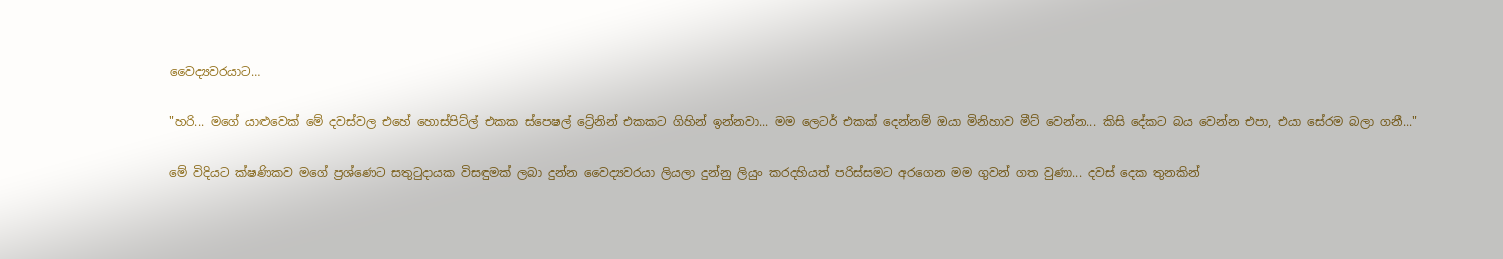වෛද්‍යවරයාට…

"හරි... මගේ යාළුවෙක් මේ දවස්වල එහේ හොස්පිට්ල් එකක ස්පෙෂල් ට්‍රේනින් එකකට ගිහින් ඉන්නවා... මම ලෙටර් එකක් දෙන්නම් ඔයා මිනිහාව මීට් වෙන්න... කිසි දේකට බය වෙන්න එපා, එයා සේරම බලා ගනී..."

මේ විදියට ක්ෂණිකව මගේ ප්‍රශ්ණෙට සතු‍ටුදායක විසඳුමක් ලබා දුන්න වෛද්‍යවරයා ලියලා දුන්නු ලියුං කරදහියත් පරිස්සමට අරගෙන මම ගුවන් ගත වුණා... දවස් දෙක තුනකින්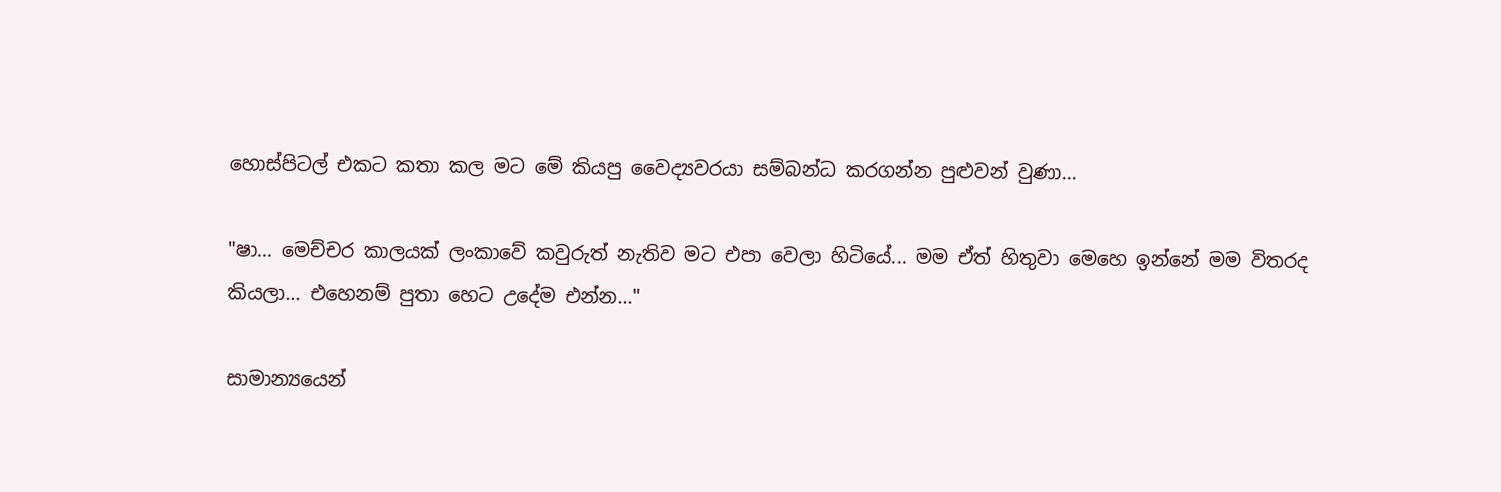හොස්පිටල් එකට කතා කල මට මේ කියපු වෛද්‍යවරයා සම්බන්ධ කරගන්න පුළුවන් වුණා...

"ෂා... මෙච්චර කාලයක් ලංකාවේ කවුරුත් නැතිව මට එපා වෙලා හිටියේ... මම ඒත් හිතුවා මෙහෙ ඉන්නේ මම විතරද කියලා... එහෙනම් පුතා හෙට උදේම එන්න..."

සාමාන්‍යයෙන්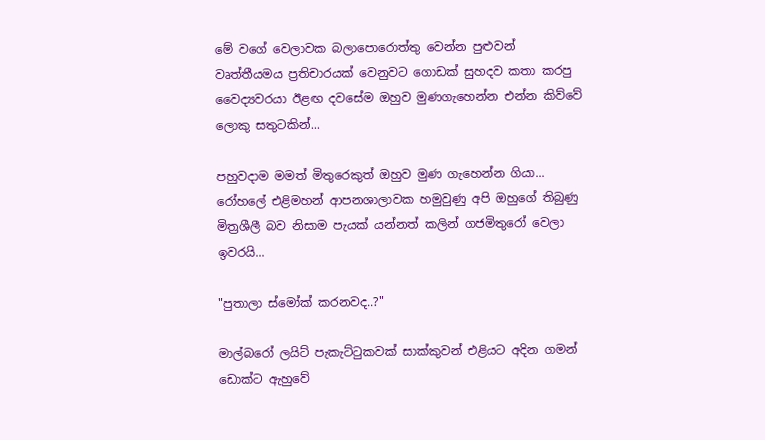මේ වගේ වෙලාවක බලාපොරොත්තු වෙන්න පුළුවන් වෘත්තීයමය ප්‍රතිචාරයක් වෙනුවට ගොඩක් සුහදව කතා කරපු වෛද්‍යවරයා ඊළඟ දවසේම ඔහුව මුණගැහෙන්න එන්න කිව්වේ ලොකු සතුටකින්...

පහුවදාම මමත් මිතුරෙකුත් ඔහුව මුණ ගැහෙන්න ගියා... රෝහලේ එළිමහන් ආපනශාලාවක හමුවුණු අපි ඔහුගේ තිබුණු මිත්‍රශීලී බව නිසාම පැයක් යන්නත් කලින් ගජමිතුරෝ වෙලා ඉවරයි...

"පුතාලා ස්මෝක් කරනවද..?"

මාල්බරෝ ලයිට් පැකැට්ටුකවක් සාක්කුවන් එළියට අදින ගමන් ඩොක්ට ඇහුවේ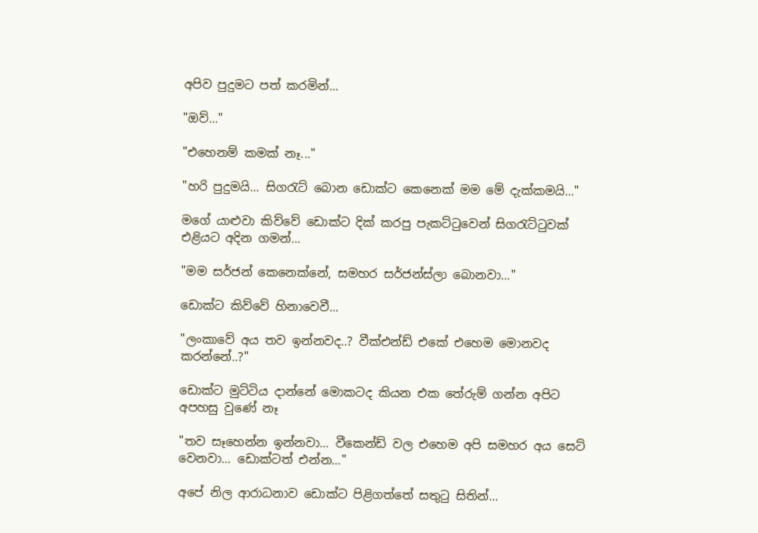අපිව පුදුමට පත් කරමින්...

"ඔව්..."

"එහෙනම් කමක් නෑ..."

"හරි පුදුමයි... සිග‍රැට් බොන ඩොක්ට කෙනෙක් මම මේ දැක්කමයි..."

මගේ යාළුවා කිව්වේ ඩොක්ට දික් කරපු පැකට්ටුවෙන් සිග‍රැට්ටුවක් එළියට අදින ගමන්...

"මම සර්ජන් කෙනෙක්නේ, සමහර සර්ජන්ස්ලා බොනවා..."

ඩොක්ට කිව්වේ හිනාවෙවී...

"ලංකාවේ අය තව ඉන්නවද..? වීක්එන්ඩ් එකේ එහෙම මොනවද කරන්නේ..?"

ඩොක්ට මුට්ටිය දාන්නේ මොකටද කියන එක තේරුම් ගන්න අපිට අපහසු වුණේ නෑ

"තව සෑහෙන්න ඉන්නවා... වීකෙන්ඩ් වල එහෙම අපි සමහර අය සෙට් වෙනවා... ඩොක්ටත් එන්න…"

අපේ නිල ආරාධනාව ඩොක්ට පිළිගත්තේ සතු‍ටු සිතින්...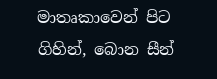මාතෘකාවෙන් පිට ගිහින්, බොන සීන්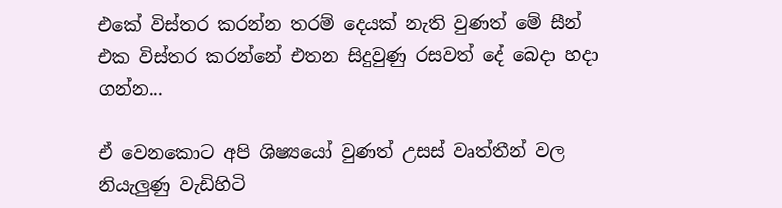එකේ විස්තර කරන්න තරම් දෙයක් නැති වුණත් මේ සීන් එක විස්තර කරන්නේ එතන සිදුවුණු රසවත් දේ බෙදා හදා ගන්න...

ඒ වෙනකොට අපි ශිෂ්‍යයෝ වුණත් උසස් වෘත්තීන් වල නියැලුණු වැඩිහිටි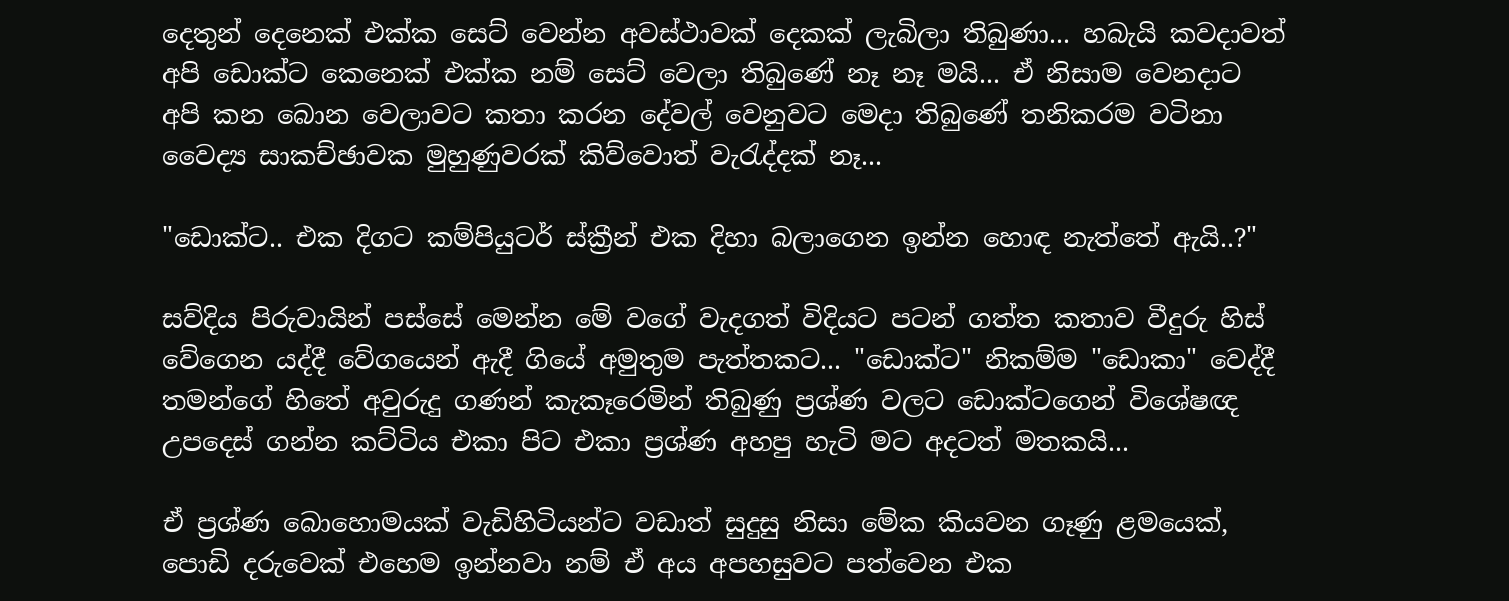දෙතුන් දෙනෙක් එක්ක සෙට් වෙන්න අවස්ථාවක් දෙකක් ලැබිලා තිබුණා... හබැයි කවදාවත් අපි ඩොක්ට කෙනෙක් එක්ක නම් සෙට් වෙලා තිබුණේ නෑ නෑ මයි... ඒ නිසාම වෙනදාට අපි කන බොන වෙලාවට කතා කරන දේවල් වෙනුවට මෙදා තිබුණේ තනිකරම වටිනා වෛද්‍ය සාකච්ඡාවක මුහුණුවරක් කිව්වොත් වැ‍රැද්දක් නෑ...

"ඩොක්ට.. එක දිගට කම්පියුටර් ස්ක්‍රීන් එක දිහා බලාගෙන ඉන්න හොඳ නැත්තේ ඇයි..?"

සව්දිය පිරුවායින් පස්සේ මෙන්න මේ වගේ වැදගත් විදියට පටන් ගත්ත කතාව වීදුරු හිස් වේගෙන යද්දී වේගයෙන් ඇදී ගියේ අමුතුම පැත්තකට... "ඩොක්ට" නිකම්ම "ඩොකා" වෙද්දී තමන්ගේ හිතේ අවුරුදු ගණන් කැකෑරෙමින් තිබුණු ප්‍රශ්ණ වලට ඩොක්ටගෙන් විශේෂඥ උපදෙස් ගන්න කට්ටිය එකා පිට එකා ප්‍රශ්ණ අහපු හැටි මට අදටත් මතකයි...

ඒ ප්‍රශ්ණ බොහොමයක් වැඩිහිටියන්ට වඩාත් සුදුසු නිසා මේක කියවන ගෑණු ළමයෙක්, පොඩි දරුවෙක් එහෙම ඉන්නවා නම් ඒ අය අපහසුවට පත්වෙන එක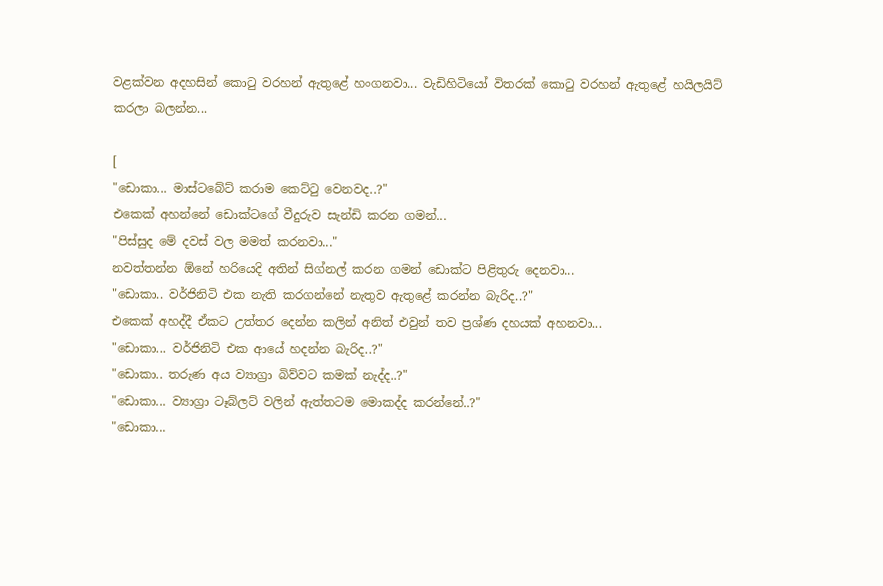වළක්වන අදහසින් කො‍ටු වරහන් ඇතුළේ හංගනවා... වැඩිහිටියෝ විතරක් කො‍ටු වරහන් ඇතුළේ හයිලයිට් කරලා බලන්න...

[
"ඩොකා... මාස්ටබේට් කරාම කෙට්ටු වෙනවද..?"
එකෙක් අහන්නේ ඩොක්ටගේ වීදුරුව සැන්ඩි කරන ගමන්...
"පිස්සුද මේ දවස් වල මමත් කරනවා..."
නවත්තන්න ඕනේ හරියෙදි අතින් සිග්නල් කරන ගමන් ඩොක්ට පිළිතුරු දෙනවා...
"ඩොකා.. වර්ජිනිටි එක නැති කරගන්නේ නැතුව ඇතුළේ කරන්න බැරිද..?"
එකෙක් අහද්දී ඒකට උත්තර දෙන්න කලින් අනිත් එවුන් තව ප්‍රශ්ණ දහයක් අහනවා...
"ඩොකා... වර්ජිනිටි එක ආයේ හදන්න බැරිද..?"
"ඩොකා.. තරුණ අය ව්‍යාග්‍රා බිව්වට කමක් නැද්ද..?"
"ඩොකා... ව්‍යාග්‍රා ටෑබ්ලට් වලින් ඇත්තටම මොකද්ද කරන්නේ..?"
"ඩොකා...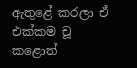ඇතුළේ කරලා ඒ එක්කම චූ කළොත්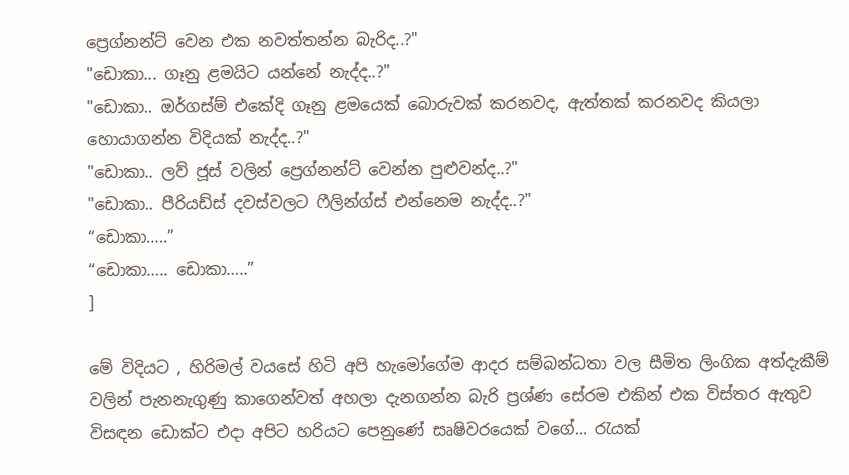ප්‍රෙග්නන්ට් වෙන එක නවත්තන්න බැරිද..?"
"ඩොකා... ගෑනු ළමයිට යන්නේ නැද්ද..?"
"ඩොකා.. ඔර්ගස්ම් එකේදි ගෑනු ළමයෙක් බොරුවක් කරනවද, ඇත්තක් කරනවද කියලා හොයාගන්න විදියක් නැද්ද..?"
"ඩොකා.. ලව් ජූස් වලින් ප්‍රෙග්නන්ට් වෙන්න පුළුවන්ද..?"
"ඩොකා.. පීරියඩ්ස් දවස්වලට ෆීලින්ග්ස් එන්නෙම නැද්ද..?"
“ඩොකා…..”
“ඩොකා….. ඩොකා…..”
]

මේ විදියට , හිරිමල් වයසේ හිටි අපි හැමෝගේම ආදර සම්බන්ධතා වල සීමිත ලිංගික අත්දැකීම් වලින් පැනනැගුණු කාගෙන්වත් අහලා දැනගන්න බැරි ප්‍රශ්ණ සේරම එකින් එක විස්තර ඇතුව විසඳන ඩොක්ට එදා අපිට හරියට පෙනුණේ සෘෂිවරයෙක් වගේ... රැයක්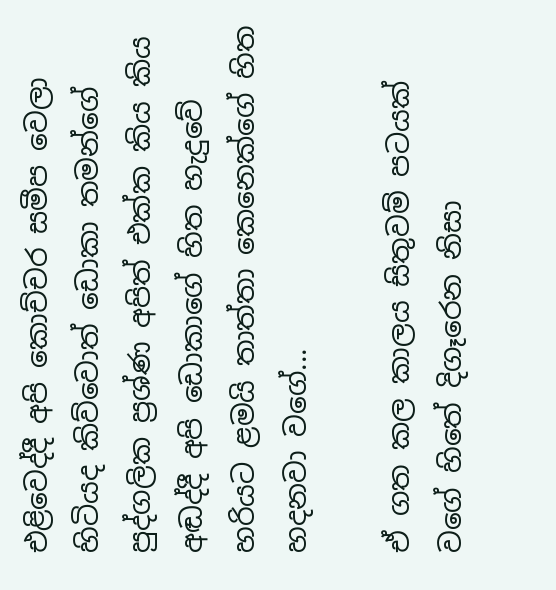එළිවෙද්දී අපි කොච්චර සමීප වෙලා හිටියද කිව්වොත් ඩොකා තමන්ගේ පුද්ගලික ප්‍රශ්ණ අපිත් එක්ක කිය කිය අඬද්දී අපි ඩොකාගේ හිත හැදුවේ හරියට ළමයි තාත්තා කෙනෙක්ගේ හිත හදනවා වගේ...

ඒ ගත කල කාලය සිතුවම් පටයක් වගේ හිතේ දිගෑරෙන නිසා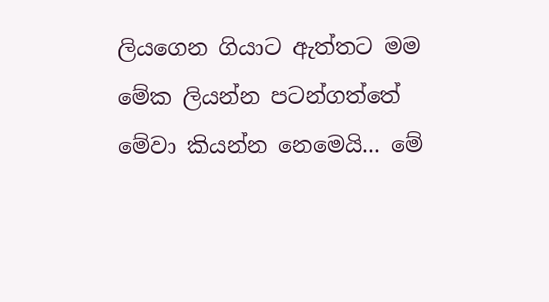ලියගෙන ගියාට ඇත්තට මම මේක ලියන්න පටන්ගත්තේ මේවා කියන්න නෙමෙයි... මේ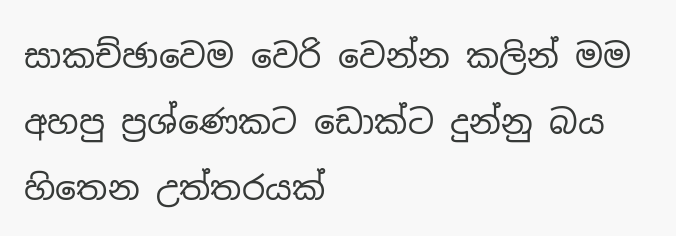සාකච්ඡාවෙම වෙරි වෙන්න කලින් මම අහපු ප්‍රශ්ණෙකට ඩොක්ට දුන්නු බය හිතෙන උත්තරයක්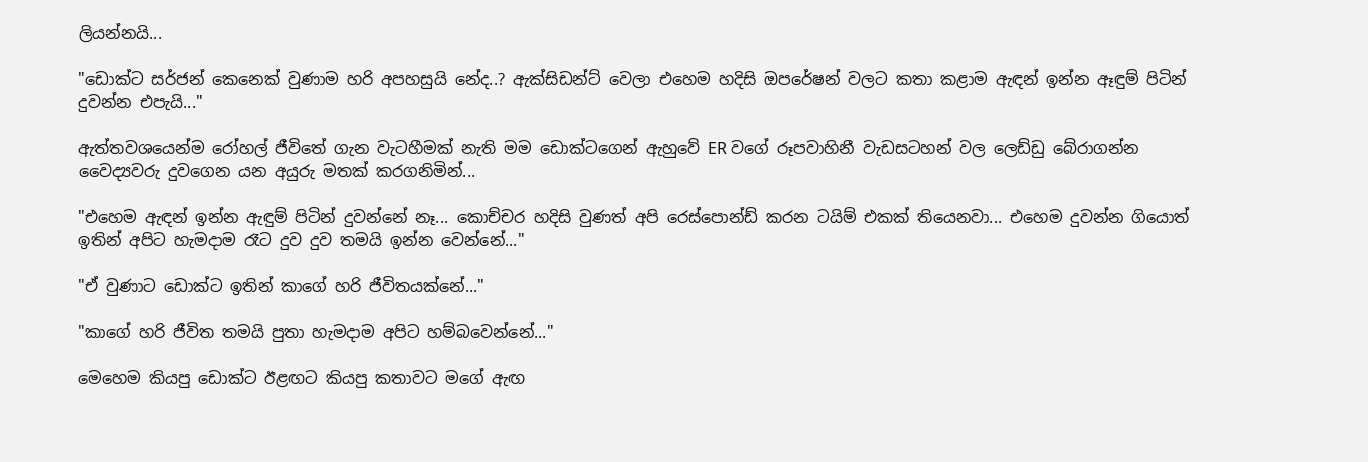ලියන්නයි...

"ඩොක්ට සර්ජන් කෙනෙක් වුණාම හරි අපහසුයි නේද..? ඇක්සිඩන්ට් වෙලා එහෙම හදිසි ඔපරේෂන් වලට කතා කළාම ඇඳන් ඉන්න ඈඳුම් පිටින් දුවන්න එපැයි..."

ඇත්තවශයෙන්ම රෝහල් ජීවිතේ ගැන වැටහීමක් නැති මම ඩොක්ටගෙන් ඇහුවේ ER වගේ රූපවාහිනී වැඩසටහන් වල ලෙඩ්ඩු බේරාගන්න වෛද්‍යවරු දුවගෙන යන අයුරු මතක් කරගනිමින්...

"එහෙම ඇඳන් ඉන්න ඇඳුම් පිටින් දුවන්නේ නෑ... කොච්චර හදිසි වුණත් අපි රෙස්පොන්ඩ් කරන ටයිම් එකක් තියෙනවා... එහෙම දුවන්න ගියොත් ඉතින් අපිට හැමදාම රෑට දුව දුව තමයි ඉන්න වෙන්නේ..."

"ඒ වුණාට ඩොක්ට ඉතින් කාගේ හරි ජීවිතයක්නේ..."

"කාගේ හරි ජීවිත තමයි පුතා හැමදාම අපිට හම්බවෙන්නේ..."

මෙහෙම කියපු ඩොක්ට ඊළඟට කියපු කතාවට මගේ ඇඟ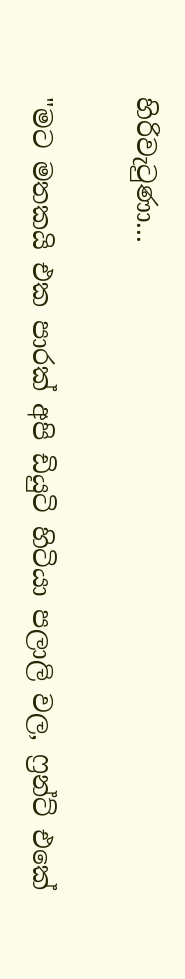හිරිවැ‍ටුණා...

"මට මතකයි එක පාරක් අපි ඩියුටි හිටියා පලාලි වල, ෆ්‍රන්ට් එකේ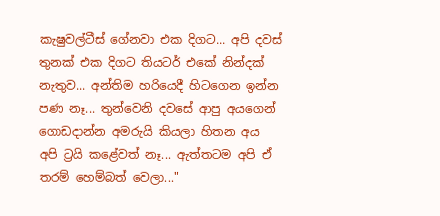කැෂුවල්ටීස් ගේනවා එක දිගට... අපි දවස් තුනක් එක දිගට තියටර් එකේ නින්දක් නැතුව... අන්තිම හරියෙදී හිටගෙන ඉන්න පණ නෑ... තුන්වෙනි දවසේ ආපු අයගෙන් ගොඩදාන්න අමරුයි කියලා හිතන අය අපි ට්‍රයි කළේවත් නෑ... ඇත්තටම අපි ඒ තරම් හෙම්බත් වෙලා..."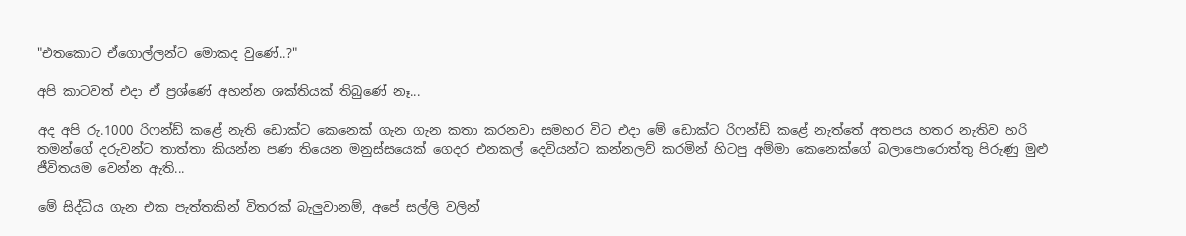"එතකොට ඒගොල්ලන්ට මොකද වුණේ..?"

අපි කාටවත් එදා ඒ ප්‍රශ්ණේ අහන්න ශක්තියක් තිබුණේ නෑ...

අද අපි රු.1000 රිෆන්ඩ් කළේ නැති ඩොක්ට කෙනෙක් ගැන ගැන කතා කරනවා සමහර විට එදා මේ ඩොක්ට රිෆන්ඩ් කළේ නැත්තේ අතපය හතර නැතිව හරි තමන්ගේ දරුවන්ට තාත්තා කියන්න පණ තියෙන මනුස්සයෙක් ගෙදර එනකල් දෙවියන්ට කන්නලව් කරමින් හිටපු අම්මා කෙනෙක්ගේ බලාපොරොත්තු පිරුණු මුළු ජීවිතයම වෙන්න ඇති...

මේ සිද්ධිය ගැන එක පැත්තකින් විතරක් බැලුවානම්, අපේ සල්ලි වලින්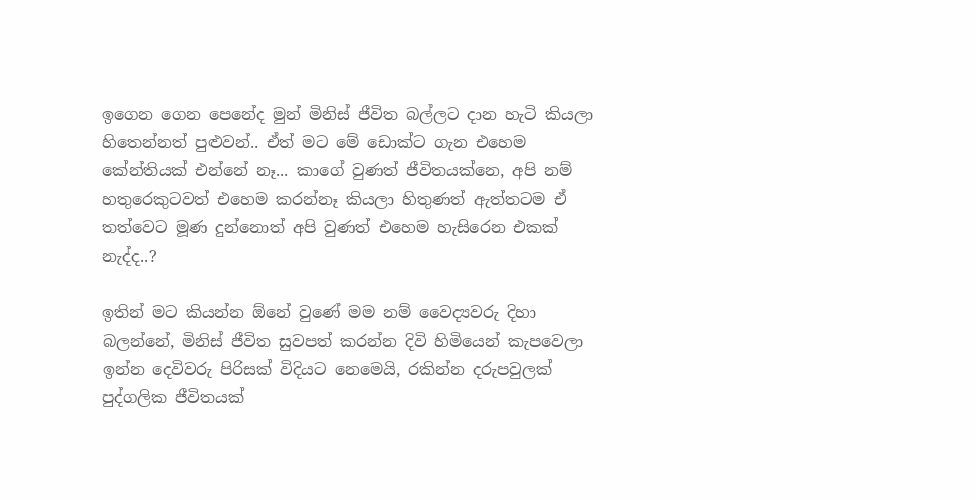ඉගෙන ගෙන පෙනේද මුන් මිනිස් ජීවිත බල්ලට දාන හැටි කියලා හිතෙන්නත් පුළුවන්.. ඒත් මට මේ ඩොක්ට ගැන එහෙම කේන්තියක් එන්නේ නෑ... කාගේ වුණත් ජීවිතයක්නෙ, අපි නම් හතුරෙකුටවත් එහෙම කරන්නෑ කියලා හිතුණත් ඇත්තටම ඒ තත්වෙට මූණ දුන්නොත් අපි වුණත් එහෙම හැසිරෙන එකක් නැද්ද..?

ඉතින් මට කියන්න ඕනේ වුණේ මම නම් වෛද්‍යවරු දිහා බලන්නේ, මිනිස් ජීවිත සුවපත් කරන්න දිවි හිමියෙන් කැපවෙලා ඉන්න දෙවිවරු පිරිසක් විදියට නෙමෙයි, රකින්න දරුපවුලක් පුද්ගලික ජීවිතයක්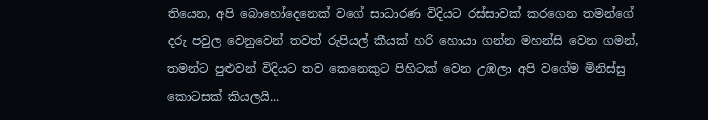තියෙන, අපි බොහෝදෙනෙක් වගේ සාධාරණ විදියට රස්සාවක් කරගෙන තමන්ගේ දරු පවුල වෙනුවෙන් තවත් රුපියල් කීයක් හරි හොයා ගන්න මහන්සි වෙන ගමන්, තමන්ට පුළුවන් විදියට තව කෙනෙකුට පිහිටක් වෙන උඹලා අපි වගේම මිනිස්සු කොටසක් කියලයි...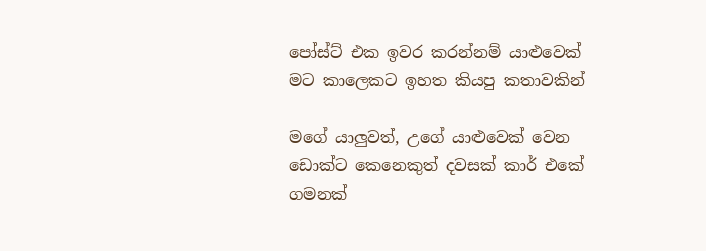පෝස්ට් එක ඉවර කරන්නම් යාළුවෙක් මට කාලෙකට ඉහත කියපු කතාවකින්

මගේ යාලුවත්, උගේ යාළුවෙක් වෙන ඩොක්ට කෙනෙකුත් දවසක් කාර් එකේ ගමනක්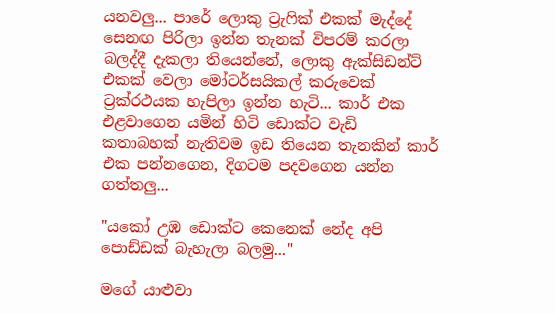යනවලු... පාරේ ලොකු ට්‍රැ‍ෆික් එකක් මැද්දේ සෙනඟ පිරිලා ඉන්න තැනක් විපරම් කරලා බලද්දී දැකලා තියෙන්නේ, ලොකු ඇක්සිඩන්ට් එකක් වෙලා මෝටර්සයිකල් කරුවෙක් ට්‍රක්රථයක හැපිලා ඉන්න හැටි... කාර් එක එළවාගෙන යමින් හිටි ඩොක්ට වැඩි කතාබහක් නැතිවම ඉඩ තියෙන තැනකින් කාර් එක පන්නගෙන, දිගටම පදවගෙන යන්න ගත්තලු...

"යකෝ උඹ ඩොක්ට කෙනෙක් නේද අපි පොඩ්ඩක් බැහැලා බලමු..."

මගේ යාළුවා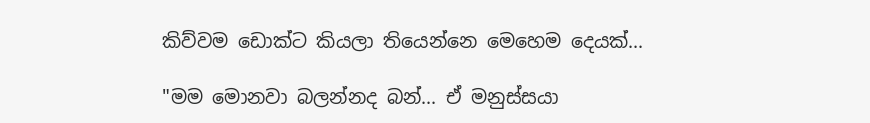කිව්වම ඩොක්ට කියලා තියෙන්නෙ මෙහෙම දෙයක්...

"මම මොනවා බලන්නද බන්... ඒ මනුස්සයා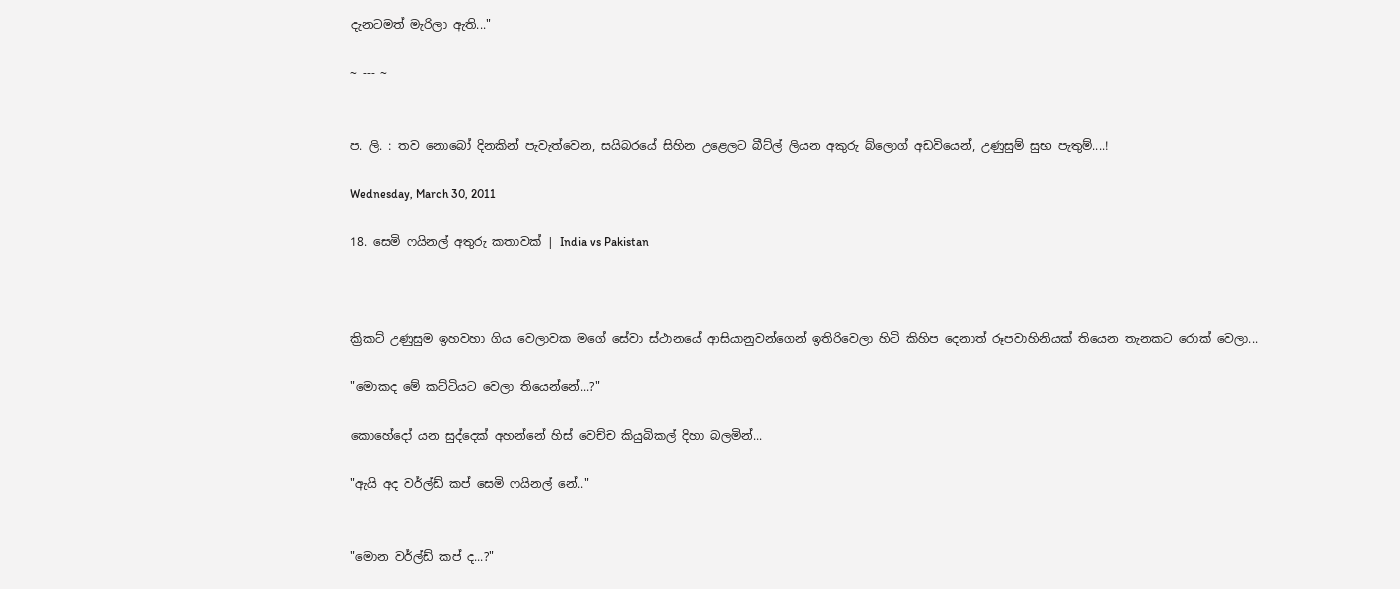දැනටමත් මැරිලා ඇති..."

~ --- ~


ප. ලි. : තව නොබෝ දිනකින් පැවැත්වෙන, සයිබරයේ සිහින උළෙලට බීට්ල් ලියන අකුරු බ්ලොග් අඩවියෙන්, උණුසුම් සුභ පැතුම්....!

Wednesday, March 30, 2011

18. සෙමි ෆයිනල් අතුරු කතාවක් | India vs Pakistan



ක්‍රිකට් උණුසුම ඉහවහා ගිය වෙලාවක මගේ සේවා ස්ථානයේ ආසියානුවන්ගෙන් ඉතිරිවෙලා හිටි කිහිප දෙනාත් රූපවාහිනියක් තියෙන තැනකට රොක් වෙලා...

"මොකද මේ කට්ටියට වෙලා තියෙන්නේ...?"

කොහේදෝ යන සුද්දෙක් අහන්නේ හිස් වෙච්ච කියුබිකල් දිහා බලමින්...

"ඇයි අද වර්ල්ඩ් කප් සෙමි ෆයිනල් නේ.."


"මොන වර්ල්ඩ් කප් ද...?"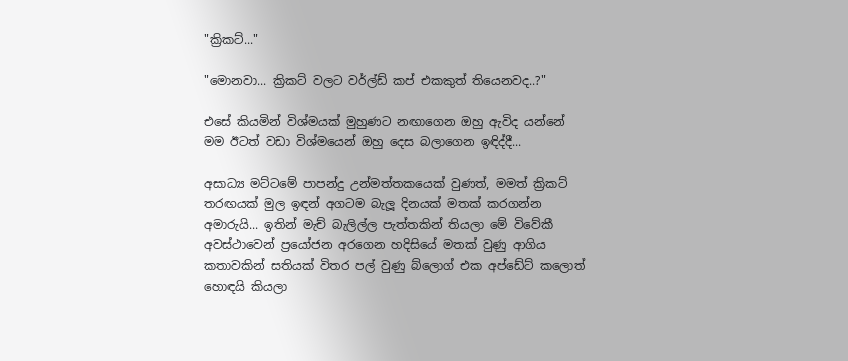"ක්‍රිකට්..."

"මොනවා... ක්‍රිකට් වලට වර්ල්ඩ් කප් එකකුත් තියෙනවද..?"

එසේ කියමින් විශ්මයක් මුහුණට නඟාගෙන ඔහු ඇවිද යන්නේ මම ඊටත් වඩා විශ්මයෙන් ඔහු දෙස බලාගෙන ඉඳිද්දී...

අසාධ්‍ය මට්ටමේ පාපන්දු උන්මත්තකයෙක් වුණත්, මමත් ක්‍රිකට් තරඟයක් මුල ඉඳන් අගටම බැලූ දිනයක් මතක් කරගන්න අමාරුයි... ඉතින් මැච් බැලිල්ල පැත්තකින් තියලා මේ විවේකී අවස්ථාවෙන් ප්‍රයෝජන අරගෙන හදිසියේ මතක් වුණු ආගිය කතාවකින් සතියක් විතර පල් වුණු බ්ලොග් එක අප්ඩේට් කලොත් හොඳයි කියලා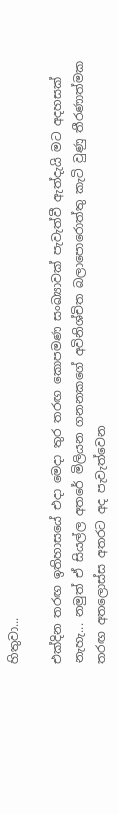හිතුවා...

එක්දින තරඟ ඉතිහාසයේ එදා මෙදා තුර තරඟ කොපමණ සංඛ්‍යාවක් පැවැත්වී ඇත්දැයි මට අදහසක් නැහැ... නමුත් ඒ සියල්ල අතරේ මිලියන ගනනකගේ අවිනිශ්චිත බලාපොරොත්තු කැටි වුණු තීරණාත්මක තරඟ අතලොස්ස අතරට අද පැවැත්වෙන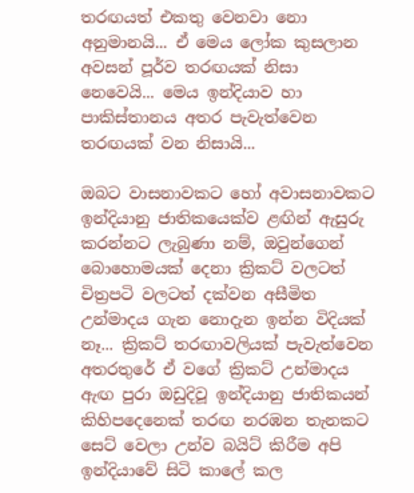තරඟයත් එකතු වෙනවා නො අනුමානයි... ඒ මෙය ලෝක කුසලාන අවසන් පූර්ව තරඟයක් නිසා නෙවෙයි... මෙය ඉන්දියාව හා පාකිස්තානය අතර පැවැත්වෙන තරඟයක් වන නිසායි...

ඔබට වාසනාවකට හෝ අවාසනාවකට ඉන්දියානු ජාතිකයෙක්ව ළඟින් ඇසුරු කරන්නට ලැබුණා නම්, ඔවුන්ගෙන් බොහොමයක් දෙනා ක්‍රිකට් වලටත් චිත්‍රපටි වලටත් දක්වන අසීමිත උන්මාදය ගැන නොදැන ඉන්න විදියක් නෑ... ක්‍රිකට් තරඟාවලියක් පැවැත්වෙන අතරතුරේ ඒ වගේ ක්‍රිකට් උන්මාදය ඇඟ පුරා ඔඩුදිවූ ඉන්දියානු ජාතිකයන් කිහිපදෙනෙක් තරඟ නරඹන තැනකට සෙට් වෙලා උන්ව බයිට් කිරීම අපි ඉන්දියාවේ සිටි කාලේ කල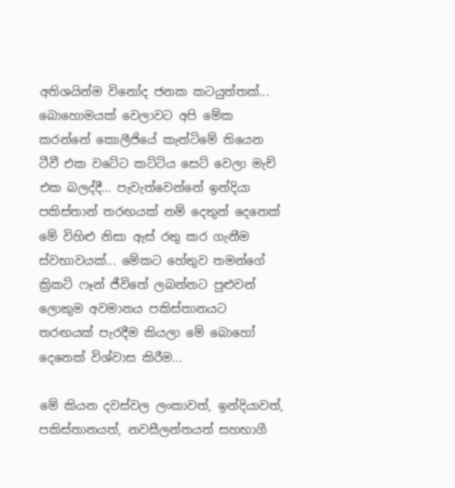අතිශයින්ම විනෝද ජනක කටයුත්තක්... බොහොමයක් වෙලාවට අපි මේක කරන්නේ කොලීජියේ කැන්ටිමේ තියෙන ටීවී එක වටේට කට්ටිය සෙට් වෙලා මැච් එක බලද්දී... පැවැත්වෙන්නේ ඉන්දියා පකිස්තාන් තරඟයක් නම් දෙතුන් දෙනෙක් මේ විහිළු නිසා ඇස් රතු කර ගැනීම ස්වභාවයක්... මේකට හේතුව තමන්ගේ ක්‍රිකට් ෆෑන් ජීවිතේ ලබන්නට පුළුවන් ලොකුම අවමානය පකිස්තානයට තරඟයක් පැරදීම කියලා මේ බොහෝ දෙනෙක් විශ්වාස කිරීම...

මේ කියන දවස්වල ලංකාවත්, ඉන්දියාවත්, පකිස්තානයත්, නවසීලන්තයත් සහභාගී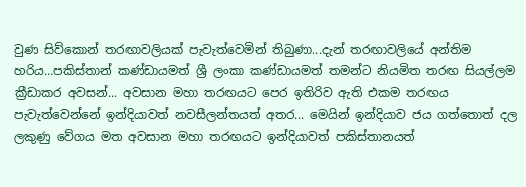වුණ සිව්කොන් තරඟාවලියක් පැවැත්වෙමින් තිබුණා...දැන් තරඟාවලියේ අන්තිම හරිය...පකිස්තාන් කණ්ඩායමත් ශ්‍රී ලංකා කණ්ඩායමත් තමන්ට නියමිත තරඟ සියල්ලම ක්‍රීඩාකර අවසන්... අවසාන මහා තරඟයට පෙර ඉතිරිව ඇති එකම තරඟය පැවැත්වෙන්නේ ඉන්දියාවත් නවසීලන්තයත් අතර... මෙයින් ඉන්දියාව ජය ගත්තොත් දල ලකුණු වේගය මත අවසාන මහා තරඟයට ඉන්දියාවත් පකිස්තානයත්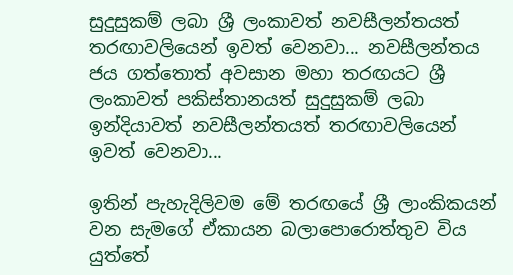සුදුසුකම් ලබා ශ්‍රී ලංකාවත් නවසීලන්තයත් තරඟාවලියෙන් ඉවත් වෙනවා... නවසීලන්තය ජය ගත්තොත් අවසාන මහා තරඟයට ශ්‍රී ලංකාවත් පකිස්තානයත් සුදුසුකම් ලබා ඉන්දියාවත් නවසීලන්තයත් තරඟාවලියෙන් ඉවත් වෙනවා...

ඉතින් පැහැදිලිවම මේ තරඟයේ ශ්‍රී ලාංකිකයන් වන සැමගේ ඒකායන බලාපොරොත්තුව විය යුත්තේ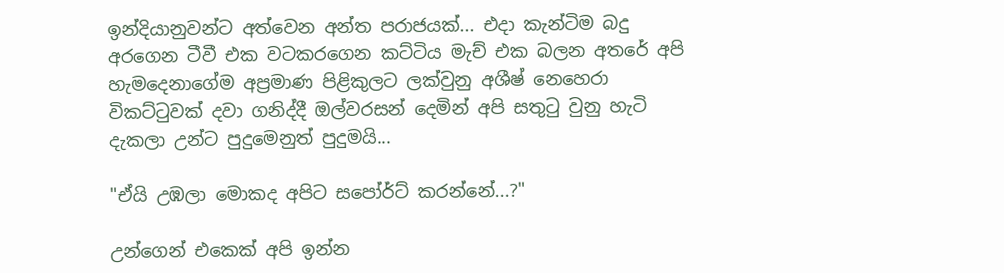ඉන්දියානුවන්ට අත්වෙන අන්ත පරාජයක්... එදා කැන්ටිම බදු අරගෙන ටීවී එක වටකරගෙන කට්ටිය මැච් එක බලන අතරේ අපි හැමදෙනාගේම අප්‍රමාණ පිළිකුලට ලක්වුනු අශීෂ් නෙහෙරා විකට්‍ටුවක් දවා ගනිද්දී ඔල්වරසන් දෙමින් අපි සතු‍ටු වුනු හැටි දැකලා උන්ට පුදුමෙනුත් පුදුමයි...

"ඒයි උඹලා මොකද අපිට සපෝර්ට් කරන්නේ...?"

උන්ගෙන් එකෙක් අපි ඉන්න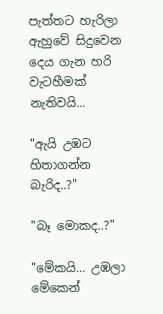පැත්තට හැරිලා ඇහුවේ සිදුවෙන දෙය ගැන හරි වැටහීමක් නැතිවයි...

"ඇයි උඹට හිතාගන්න බැරිද..?"

"බෑ මොකද..?"

"මේකයි... උඹලා මේකෙන්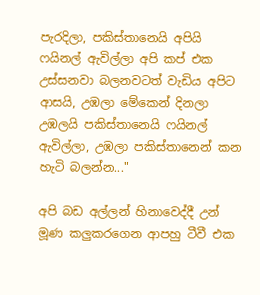පැරදිලා, පකිස්තානෙයි අපියි ෆයිනල් ඇවිල්ලා අපි කප් එක උස්සනවා බලනවටත් වැඩිය අපිට ආසයි, උඹලා මේකෙන් දිනලා උඹලයි පකිස්තානෙයි ෆයිනල් ඇවිල්ලා, උඹලා පකිස්තානෙන් කන හැටි බලන්න..."

අපි බඩ අල්ලන් හිනාවෙද්දී උන් මූණ කලුකරගෙන ආපහු ටීවී එක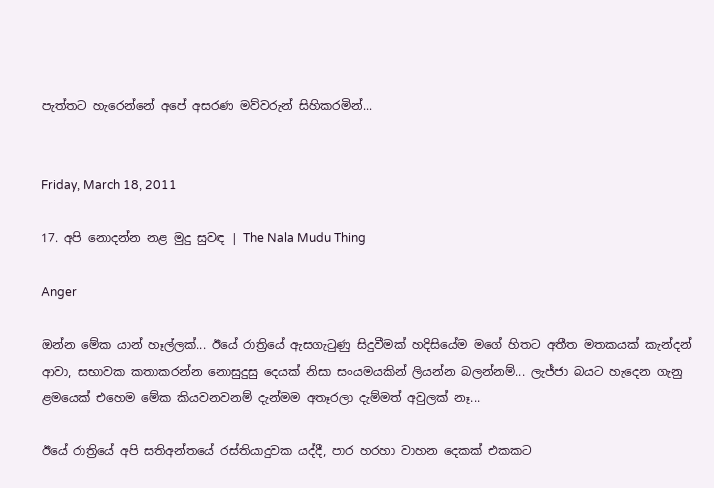පැත්තට හැරෙන්නේ අපේ අසරණ මව්වරුන් සිහිකරමින්...


Friday, March 18, 2011

17. අපි නොදන්න නළ මුදු සුවඳ | The Nala Mudu Thing

Anger

ඔන්න මේක යාන් හෑල්ලක්... ඊයේ රාත්‍රියේ ඇසගැ‍ටුණු සිදුවීමක් හදිසියේම මගේ හිතට අතීත මතකයක් කැන්දන් ආවා, සභාවක කතාකරන්න නොසුදුසු දෙයක් නිසා සංයමයකින් ලියන්න බලන්නම්... ලැජ්ජා බයට හැදෙන ගැනු ළමයෙක් එහෙම මේක කියවනවනම් දැන්මම අතෑරලා දැම්මත් අවුලක් නෑ...

ඊයේ රාත්‍රියේ අපි සතිඅන්තයේ රස්තියාදුවක යද්දී, පාර හරහා වාහන දෙකක් එකකට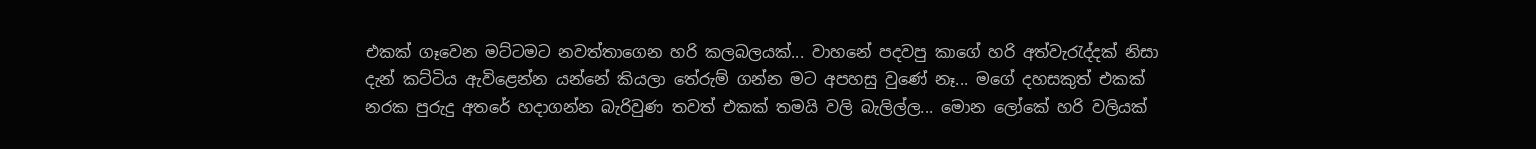එකක් ගෑවෙන මට්ටමට නවත්තාගෙන හරි කලබලයක්... වාහනේ පදවපු කාගේ හරි අත්වැ‍රැද්දක් නිසා දැන් කට්ටිය ඇවිළෙන්න යන්නේ කියලා තේරුම් ගන්න මට අපහසු වුණේ නෑ... මගේ දහසකුත් එකක් නරක පුරුදු අතරේ හදාගන්න බැරිවුණ තවත් එකක් තමයි වලි බැලිල්ල... මොන ලෝකේ හරි වලියක්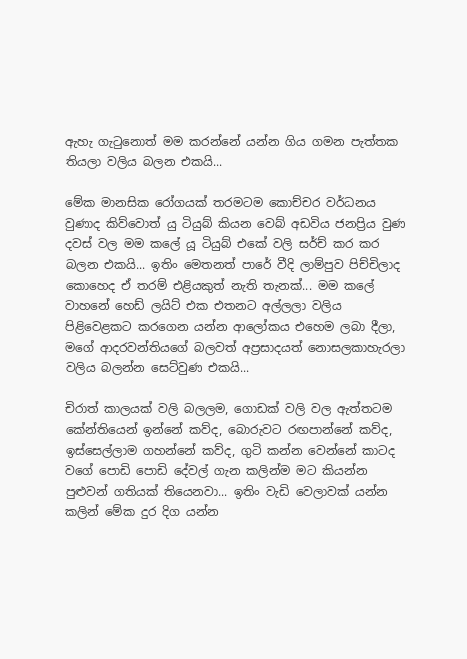ඇහැ ගැ‍ටුනොත් මම කරන්නේ යන්න ගිය ගමන පැත්තක තියලා වලිය බලන එකයි...

මේක මානසික රෝගයක් තරමටම කොච්චර වර්ධනය වුණාද කිව්වොත් යු ටියුබ් කියන වෙබ් අඩවිය ජනප්‍රිය වුණ දවස් වල මම කලේ යූ ටියුබ් එකේ වලි සර්ච් කර කර බලන එකයි... ඉතිං මෙතනත් පාරේ වීදි ලාම්පුව පිච්චිලාද කොහෙද ඒ තරම් එළියකුත් නැති තැනක්... මම කලේ වාහනේ හෙඩ් ලයිට් එක එතනට අල්ලලා වලිය පිළිවෙළකට කරගෙන යන්න ආලෝකය එහෙම ලබා දීලා, මගේ ආදරවන්තියගේ බලවත් අප්‍රසාදයත් නොසලකාහැරලා වලිය බලන්න සෙට්වුණ එකයි...

චිරාත් කාලයක් වලි බලලම, ගොඩක් වලි වල ඇත්තටම කේන්තියෙන් ඉන්නේ කව්ද, බොරුවට රඟපාන්නේ කව්ද, ඉස්සෙල්ලාම ගහන්නේ කව්ද, ගුටි කන්න වෙන්නේ කාටද වගේ පොඩි පොඩි දේවල් ගැන කලින්ම මට කියන්න පුළුවන් ගතියක් තියෙනවා... ඉතිං වැඩි වෙලාවක් යන්න කලින් මේක දුර දිග යන්න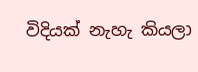විදියක් නැහැ කියලා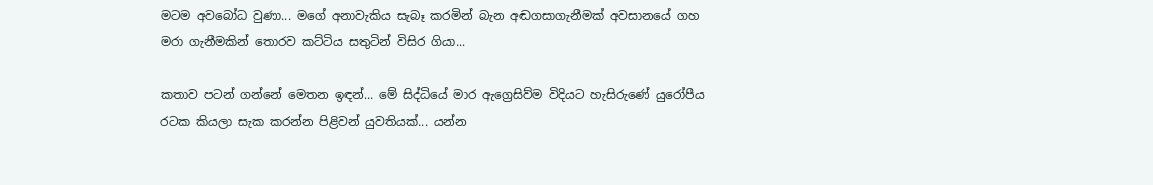මටම අවබෝධ වුණා... මගේ අනාවැකිය සැබෑ කරමින් බැන අඬගසාගැනීමක් අවසානයේ ගහ මරා ගැනීමකින් තොරව කට්ටිය සතුටින් විසිර ගියා...

කතාව පටන් ගන්නේ මෙතන ඉඳන්... මේ සිද්ධියේ මාර ඇග්‍රෙසිව්ම විදියට හැසිරුණේ යුරෝපීය රටක කියලා සැක කරන්න පිළිවන් යුවතියක්... යන්න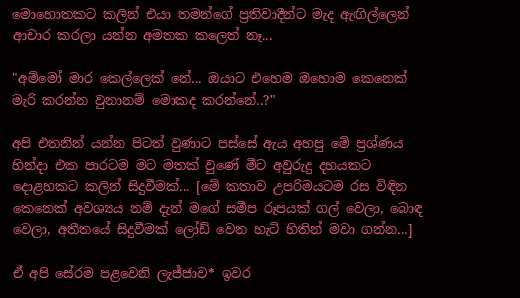මොහොතකට කලින් එයා තමන්ගේ ප්‍රතිවාදීන්ට මැද ඇඟිල්ලෙන් ආචාර කරලා යන්න අමතක කලෙත් නෑ...

"අම්මෝ මාර කෙල්ලෙක් නේ... ඔයාට එහෙම ඔහොම කෙනෙක් මැරි කරන්න වුනානම් මොකද කරන්නේ..?"

අපි එතනින් යන්න පිටත් වුණාට පස්සේ ඇය අහපු මේ ප්‍රශ්ණය හින්දා එක පාරටම මට මතක් වුණේ මීට අවුරුදු දහයකට දොළහකට කලින් සිදුවීමක්... [මේ කතාව උපරිමයටම රස විඳින කෙනෙක් අවශ්‍යය නම් දැන් මගේ සමීප රූපයක් ගල් වෙලා, බොඳ වෙලා, අතීතයේ සිදුවීමක් ලෝඩ් වෙන හැටි හිතින් මවා ගන්න...]

ඒ අපි සේරම පළවෙනි ලැජ්ජාව* ඉවර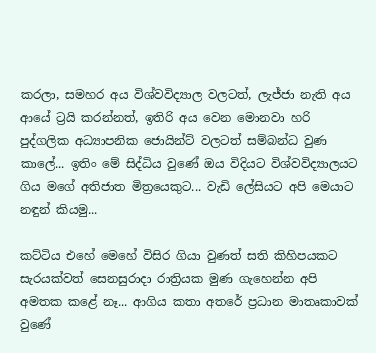කරලා, සමහර අය විශ්වවිද්‍යාල වලටත්, ලැජ්ජා නැති අය ආයේ ට්‍රයි කරන්නත්, ඉතිරි අය වෙන මොනවා හරි පුද්ගලික අධ්‍යාපනික ජොයින්ට් වලටත් සම්බන්ධ වුණ කාලේ... ඉතිං මේ සිද්ධිය වුණේ ඔය විදියට විශ්වවිද්‍යාලයට ගිය මගේ අතිජාත මිත්‍රයෙකුට... වැඩි ලේසියට අපි මෙයාට නඳුන් කියමු...

කට්ටිය එහේ මෙහේ විසිර ගියා වුණත් සති කිහිපයකට සැරයක්වත් සෙනසුරාදා රාත්‍රියක මුණ ගැහෙන්න අපි අමතක කළේ නෑ... ආගිය කතා අතරේ ප්‍රධාන මාතෘකාවක් වුණේ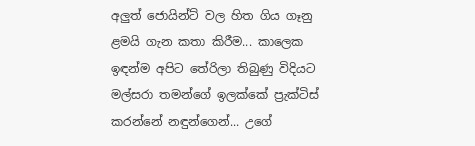අලුත් ජොයින්ට් වල හිත ගිය ගෑනු ළමයි ගැන කතා කිරීම... කාලෙක ඉඳන්ම අපිට තේරිලා තිබුණු විදියට මල්සරා තමන්ගේ ඉලක්කේ ප්‍රැක්ටිස් කරන්නේ නඳුන්ගෙන්... උගේ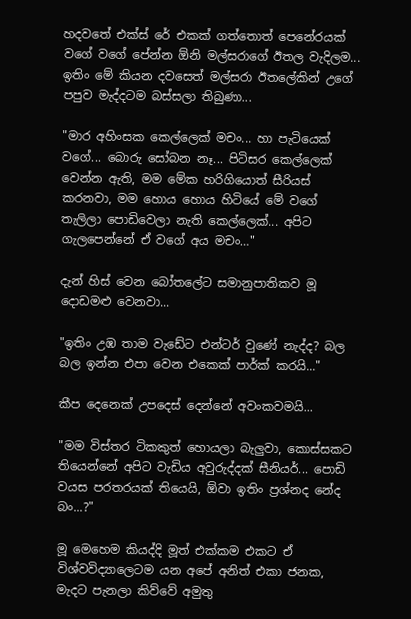හදවතේ එක්ස් රේ එකක් ගත්තොත් පෙනේරයක් වගේ වගේ පේන්න ඕනි මල්සරාගේ ඊතල වැදිලම... ඉතිං මේ කියන දවසෙත් මල්සරා ඊතලේකින් උගේ පපුව මැද්දටම බස්සලා තිබුණා...

"මාර අහිංසක කෙල්ලෙක් මචං... හා පැටියෙක් වගේ... බොරු සෝබන නෑ... පිටිසර කෙල්ලෙක් වෙන්න ඇති, මම මේක හරිගියොත් සීරියස් කරනවා, මම හොය හොය හිටියේ මේ වගේ තැලිලා පොඩිවෙලා නැති කෙල්ලෙක්... අපිට ගැලපෙන්නේ ඒ වගේ අය මචං…"

දැන් හිස් වෙන බෝතලේට සමානුපාතිකව මූ දොඩමළු වෙනවා...

"ඉතිං උඹ තාම වැඩේට එන්ටර් වුණේ නැද්ද? බල බල ඉන්න එපා වෙන එකෙක් පාර්ක් කරයි..."

කීප දෙනෙක් උපදෙස් දෙන්නේ අවංකවමයි...

"මම විස්තර ටිකකුත් හොයලා බැලුවා, කොස්සකට තියෙන්නේ අපිට වැඩිය අවුරුද්දක් සීනියර්... පොඩි වයස පරතරයක් තියෙයි, ඕවා ඉතිං ප්‍රශ්නද නේද බං...?"

මූ මෙහෙම කියද්දි මූත් එක්කම එකට ඒ විශ්වවිද්‍යාලෙටම යන අපේ අනිත් එකා ජනක, මැදට පැනලා කිව්වේ අමුතු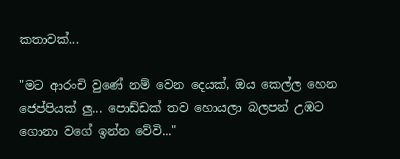කතාවක්...

"මට ආරංචි වුණේ නම් වෙන දෙයක්, ඔය කෙල්ල හෙන ජෙප්පියක් ලු... පොඩ්ඩක් තව හොයලා බලපන් උඹට ගොනා වගේ ඉන්න වේවි..."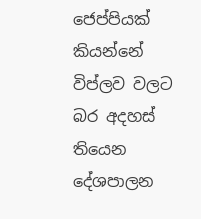ජෙප්පියක් කියන්නේ විප්ලව වලට බර අදහස් තියෙන දේශපාලන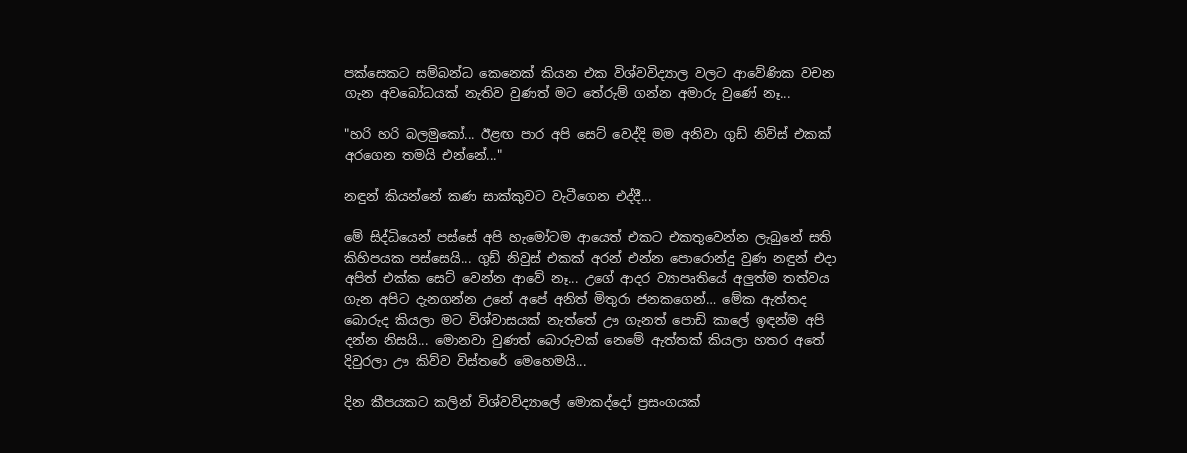පක්සෙකට සම්බන්ධ කෙනෙක් කියන එක විශ්වවිද්‍යාල වලට ආවේණික වචන ගැන අවබෝධයක් නැතිව වුණත් මට තේරුම් ගන්න අමාරු වුණේ නෑ...

"හරි හරි බලමුකෝ... ඊළඟ පාර අපි සෙට් වෙද්දි මම අනිවා ගුඩ් නිව්ස් එකක් අරගෙන තමයි එන්නේ..."

නඳුන් කියන්නේ කණ සාක්කුවට වැටීගෙන එද්දී...

මේ සිද්ධියෙන් පස්සේ අපි හැමෝටම ආයෙත් එකට එකතුවෙන්න ලැබුනේ සති කිහිපයක පස්සෙයි... ගුඩ් නිවුස් එකක් අරන් එන්න පොරොන්දු වුණ නඳුන් එදා අපිත් එක්ක සෙට් වෙන්න ආවේ නෑ... උගේ ආදර ව්‍යාපෘතියේ අලුත්ම තත්වය ගැන අපිට දැනගන්න උනේ අපේ අනිත් මිතුරා ජනකගෙන්… මේක ඇත්තද බොරුද කියලා මට විශ්වාසයක් නැත්තේ ඌ ගැනත් පොඩි කාලේ ඉඳන්ම අපි දන්න නිසයි... මොනවා වුණත් බොරුවක් නෙමේ ඇත්තක් කියලා හතර අතේ දිවුරලා ඌ කිව්ව විස්තරේ මෙහෙමයි...

දින කීපයකට කලින් විශ්වවිද්‍යාලේ මොකද්දෝ ප්‍රසංගයක්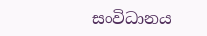සංවිධානය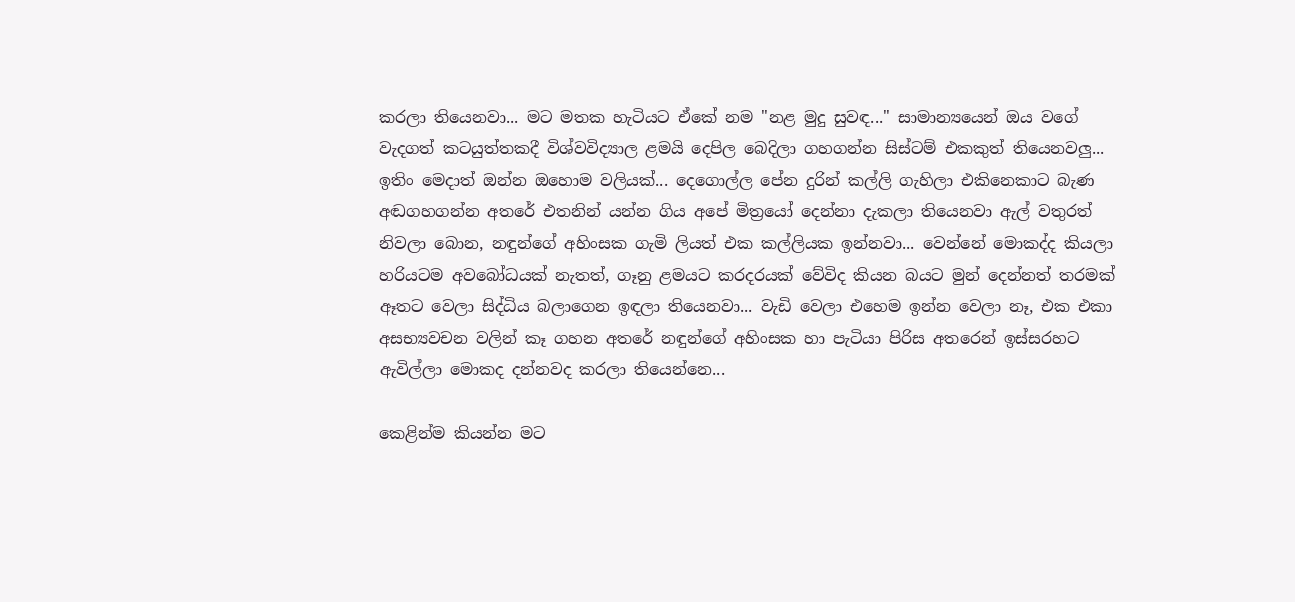කරලා තියෙනවා... මට මතක හැටියට ඒකේ නම "නළ මුදු සුවඳ..." සාමාන්‍යයෙන් ඔය වගේ වැදගත් කටයුත්තකදී විශ්වවිද්‍යාල ළමයි දෙපිල බෙදිලා ගහගන්න සිස්ටම් එකකුත් තියෙනවලු... ඉතිං මෙදාත් ඔන්න ඔහොම වලියක්... දෙගොල්ල පේන දුරින් කල්ලි ගැහිලා එකිනෙකාට බැණ අඬගහගන්න අතරේ එතනින් යන්න ගිය අපේ මිත්‍රයෝ දෙන්නා දැකලා තියෙනවා ඇල් වතුරත් නිවලා බොන, නඳුන්ගේ අහිංසක ගැමි ලියත් එක කල්ලියක ඉන්නවා... වෙන්නේ මොකද්ද කියලා හරියටම අවබෝධයක් නැතත්, ගෑනු ළමයට කරදරයක් වේවිද කියන බයට මුන් දෙන්නත් තරමක් ඈතට වෙලා සිද්ධිය බලාගෙන ඉඳලා තියෙනවා... වැඩි වෙලා එහෙම ඉන්න වෙලා නෑ, එක එකා අසභ්‍යවචන වලින් කෑ ගහන අතරේ නඳුන්ගේ අහිංසක හා පැටියා පිරිස අතරෙන් ඉස්සරහට ඇවිල්ලා මොකද දන්නවද කරලා තියෙන්නෙ...

කෙළින්ම කියන්න මට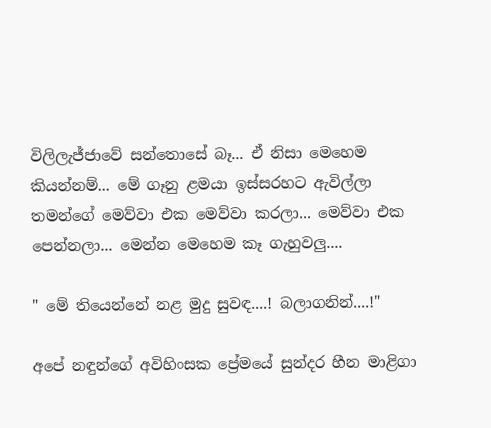විලිලැජ්ජාවේ සන්තොසේ බෑ... ඒ නිසා මෙහෙම කියන්නම්... මේ ගෑනු ළමයා ඉස්සරහට ඇවිල්ලා තමන්ගේ මෙව්වා එක මෙව්වා කරලා... මෙව්වා එක පෙන්නලා... මෙන්න මෙහෙම කෑ ගැහුවලු....

" මේ තියෙන්නේ නළ මුදු සුවඳ....! බලාගනින්....!"

අපේ නඳුන්ගේ අවිහිංසක ප්‍රේමයේ සුන්දර හීන මාළිගා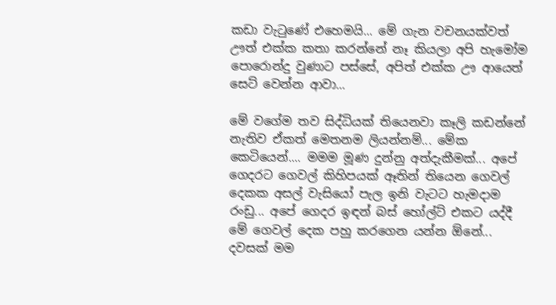කඩා වැ‍ටුණේ එහෙමයි... මේ ගැන වචනයක්වත් ඌත් එක්ක කතා කරන්නේ නෑ කියලා අපි හැමෝම පොරොන්දු වුණාට පස්සේ, අපිත් එක්ක ඌ ආයෙත් සෙට් වෙන්න ආවා...

මේ වගේම තව සිද්ධියක් තියෙනවා කෑලි කඩන්නේ නැතිව ඒකත් මෙතනම ලියන්නම්... මේක කෙටියෙන්.... මමම මූණ දුන්නු අත්දැකීමක්... අපේ ගෙදරට ගෙවල් කිහිපයක් ඈතින් තියෙන ගෙවල් දෙකක අසල් වැසියෝ පැල ඉනි වැටට හැමදාම රංඩු... අපේ ගෙදර ඉඳන් බස් හෝල්ට් එකට යද්දී මේ ගෙවල් දෙක පහු කරගෙන යන්න ඕනේ... දවසක් මම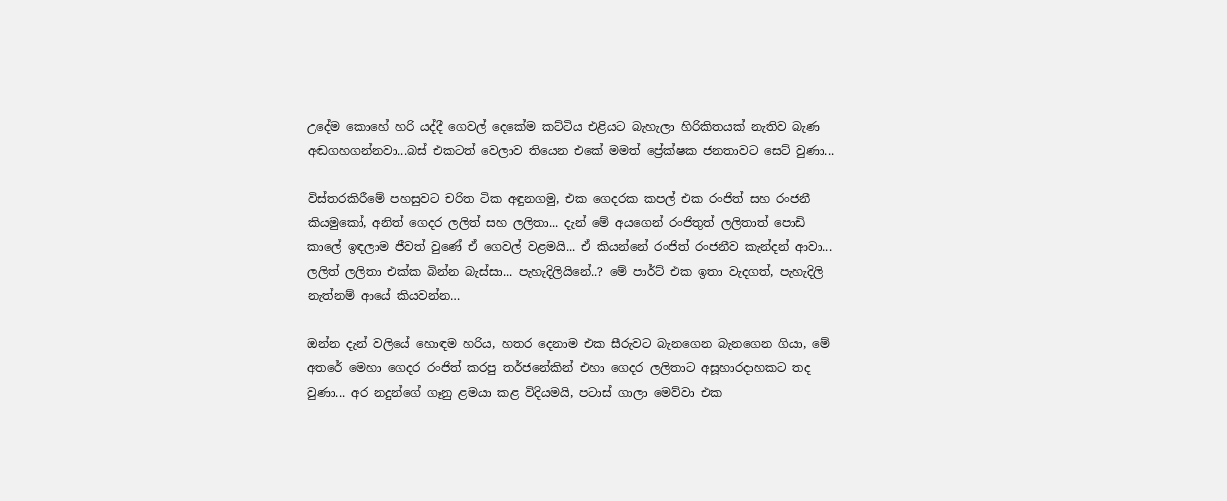උදේම කොහේ හරි යද්දී ගෙවල් දෙකේම කට්ටිය එළියට බැහැලා හිරිකිතයක් නැතිව බැණ අඬගහගන්නවා...බස් එකටත් වෙලාව තියෙන එකේ මමත් ප්‍රේක්ෂක ජනතාවට සෙට් වුණා...

විස්තරකිරීමේ පහසුවට චරිත ටික අඳුනගමු, එක ගෙදරක කපල් එක රංජිත් සහ රංජනී කියමුකෝ, අනිත් ගෙදර ලලිත් සහ ලලිතා... දැන් මේ අයගෙන් රංජිතුත් ලලිතාත් පොඩි කාලේ ඉඳලාම ජීවත් වුණේ ඒ ගෙවල් වළමයි... ඒ කියන්නේ රංජිත් රංජනීව කැන්දන් ආවා... ලලිත් ලලිතා එක්ක බින්න බැස්සා... පැහැදිලියිනේ..? මේ පාර්ට් එක ඉතා වැදගත්, පැහැදිලි නැත්නම් ආයේ කියවන්න…

ඔන්න දැන් වලියේ හොඳම හරිය, හතර දෙනාම එක සීරුවට බැනගෙන බැනගෙන ගියා, මේ අතරේ මෙහා ගෙදර රංජිත් කරපු තර්ජනේකින් එහා ගෙදර ලලිතාට අසූහාරදාහකට තද වුණා... අර නදුන්ගේ ගෑනු ළමයා කළ විදියමයි, පටාස් ගාලා මෙව්වා එක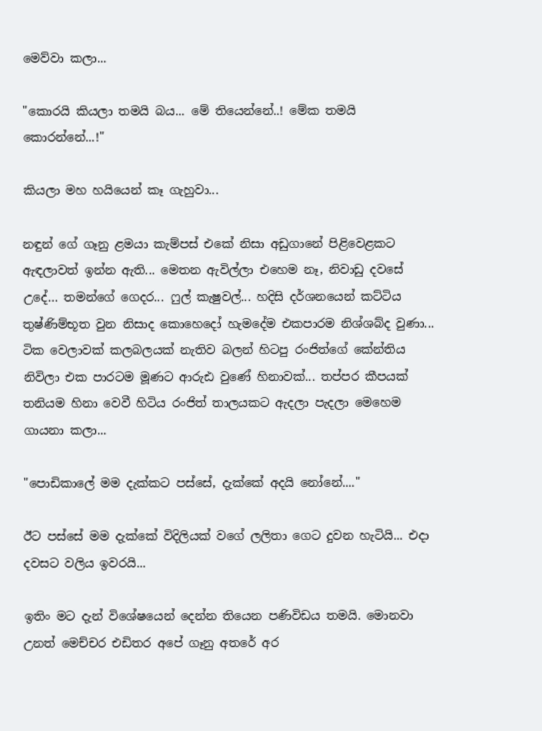මෙව්වා කලා...

"කොරයි කියලා තමයි බය... මේ තියෙන්නේ..! මේක තමයි කොරන්නේ...!"

කියලා මහ හයියෙන් කෑ ගැහුවා...

නඳුන් ගේ ගෑනු ළමයා කැම්පස් එකේ නිසා අඩුගානේ පිළිවෙළකට ඇඳලාවත් ඉන්න ඇති... මෙතන ඇවිල්ලා එහෙම නෑ, නිවාඩු දවසේ උදේ… තමන්ගේ ගෙදර... ෆුල් කැෂුවල්... හදිසි දර්ශනයෙන් කට්ටිය තුෂ්ණිම්භූත වුන නිසාද කොහෙදෝ හැමදේම එකපාරම නිශ්ශබ්ද වුණා... ටික වෙලාවක් කලබලයක් නැතිව බලන් හිටපු රංජිත්ගේ කේන්තිය නිවිලා එක පාරටම මූණට ආරුඪ වුණේ හිනාවක්... තප්පර කීපයක් තනියම හිනා වෙවී හිටිය රංජිත් තාලයකට ඇදලා පැදලා මෙහෙම ගායනා කලා...

"පොඩිකාලේ මම දැක්කට පස්සේ, දැක්කේ අදයි නෝනේ...."

ඊට පස්සේ මම දැක්කේ විදිලියක් වගේ ලලිතා ගෙට දුවන හැටියි... එදා දවසට වලිය ඉවරයි...

ඉතිං මට දැන් විශේෂයෙන් දෙන්න තියෙන පණිවිඩය තමයි. මොනවා උනත් මෙච්චර එඩිතර අපේ ගෑනු අතරේ අර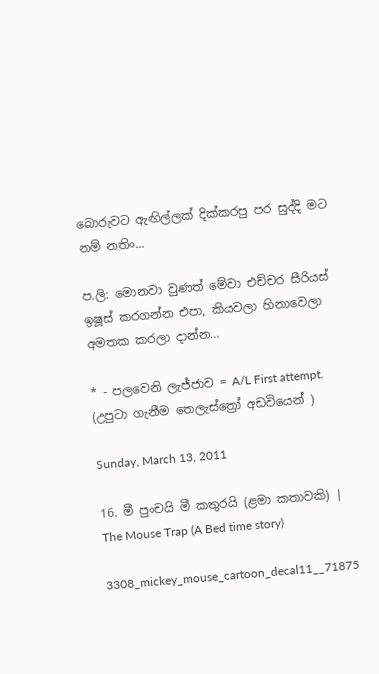බොරුවට ඇඟිල්ලක් දික්කරපු පර සුද්දි මට නම් නතිං...

ප.ලි: මොනවා වුණත් මේවා එච්චර සීරියස් ඉෂූස් කරගන්න එපා, කියවලා හිනාවෙලා අමතක කරලා දාන්න…

* - පලවෙනි ලැජ්ජාව = A/L First attempt. (උපුටා ගැනීම තෙලැස්ත්‍රෝ අඩවියෙන් )

Sunday, March 13, 2011

16. මී පුංචයි මී කතුරයි (ළමා කතාවකි) | The Mouse Trap (A Bed time story)

3308_mickey_mouse_cartoon_decal11__71875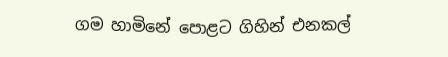ගම හාමිනේ පොළට ගිහින් එනකල්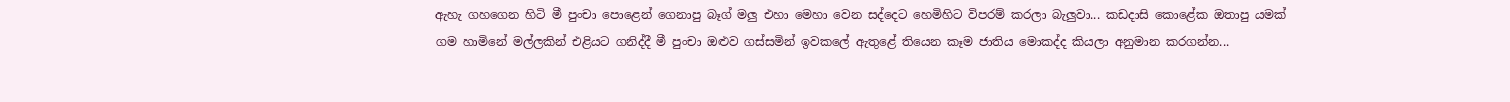ඇහැ ගහගෙන හිටි මී පුංචා පොළෙන් ගෙනාපු බෑග් මලු එහා මෙහා වෙන සද්දෙට හෙමිහිට විපරම් කරලා බැලුවා... කඩදාසි කොළේක ඔතාපු යමක් ගම හාමිනේ මල්ලකින් එළියට ගනිද්දී මී පුංචා ඔළුව ගස්සමින් ඉවකලේ ඇතුළේ තියෙන කෑම ජාතිය මොකද්ද කියලා අනුමාන කරගන්න...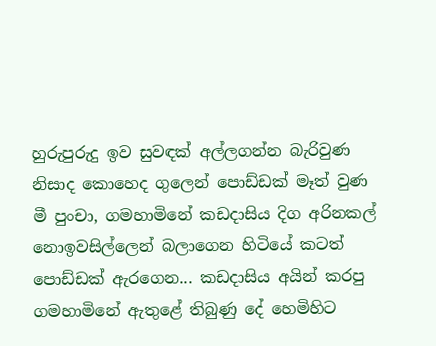හුරුපුරුදු ඉව සුවඳක් අල්ලගන්න බැරිවුණ නිසාද කොහෙද ගුලෙන් පොඩ්ඩක් මෑත් වුණ මී පුංචා, ගමහාමිනේ කඩදාසිය දිග අරිනකල් නොඉවසිල්ලෙන් බලාගෙන හිටියේ කටත් පොඩ්ඩක් ඇරගෙන... කඩදාසිය අයින් කරපු ගමහාමිනේ ඇතුළේ තිබුණු දේ හෙමිහිට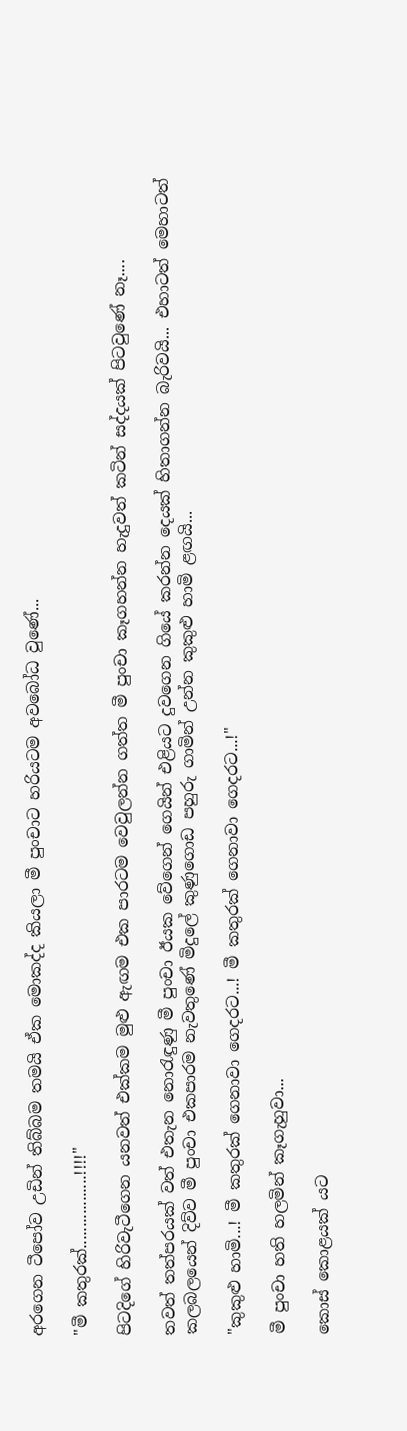අරගෙන ටීපෝව උඩින් තිබ්බම තමයි ඒක මොකද්ද කියලා මී පුංචාට හරියටම අවබෝධ වුණේ...

"මී කතුරක්.................!!!!"

පිටදිගේ හිරිවැටීගෙන යනවත් එක්කම මුළු ඇඟම එක පාරටම වෙවුලන්න ගත්ත මී පුංචා කෑගහන්න හැදුවත් කටින් සද්දයක් පිටවුණේ නෑ....

තවත් තත්පරයක් වත් එතැන නො‍රැඳුණු මී පුංචා ඊයක වේගෙන් ගෙයින් එළියට දුවගෙන ගියේ කරන්න දෙයක් හිතාගන්න බැරිවයි... එහාටත් මෙහාටත් කලබලයෙන් දිව්ව මී පුංචා එකපාරම නැවතුණේ මිදුලේ කුණුගොඩ පහුරු ගාමින් උන්න කුකුළු හාමි ළඟයි...

"කුකුළු හාමි...! මී කතුරක් ගෙනාවා ගෙදරට...! මී කතුරක් ගෙනාවා ගෙදරට...!"

මී පුංචා හති හලමින් කෑගැහුවා...

කොස් කොළයක් යට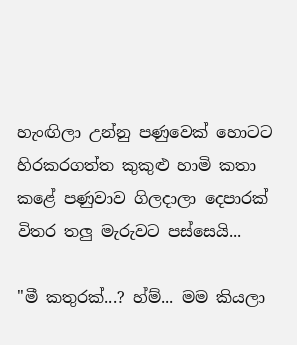හැංඟිලා උන්නු පණුවෙක් හොටට හිරකරගත්ත කුකුළු හාමි කතා කළේ පණුවාව ගිලදාලා දෙපාරක් විතර තලු මැරුවට පස්සෙයි...

"මී කතුරක්...? හ්ම්... මම කියලා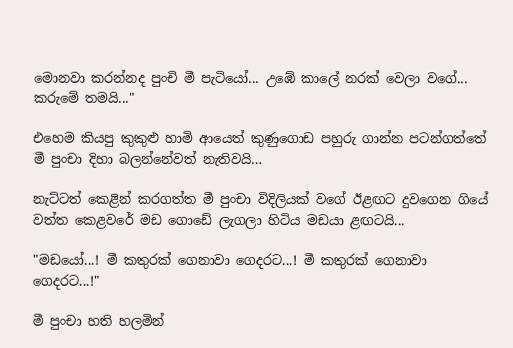මොනවා කරන්නද පුංචි මී පැටියෝ... උඹේ කාලේ නරක් වෙලා වගේ... කරුමේ තමයි..."

එහෙම කියපු කුකුළු හාමි ආයෙත් කුණුගොඩ පහුරු ගාන්න පටන්ගත්තේ මී පුංචා දිහා බලන්නේවත් නැතිවයි…

නැට්ටත් කෙළින් කරගත්ත මී පුංචා විදිලියක් වගේ ඊළඟට දුවගෙන ගියේ වත්ත කෙළවරේ මඩ ගොඩේ ලැගලා හිටිය මඩයා ළඟටයි...

"මඩයෝ...! මී කතුරක් ගෙනාවා ගෙදරට...! මී කතුරක් ගෙනාවා ගෙදරට...!"

මී පුංචා හති හලමින්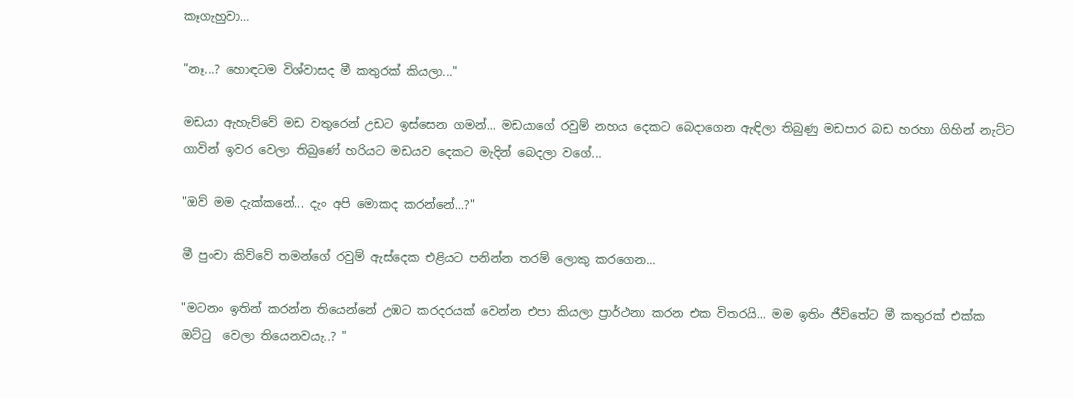කෑගැහුවා…

"නෑ...? හොඳටම විශ්වාසද මී කතුරක් කියලා..."

මඩයා ඇහැව්වේ මඩ වතුරෙන් උඩට ඉස්සෙන ගමන්... මඩයාගේ රවුම් නහය දෙකට බෙදාගෙන ඇඳිලා තිබුණු මඩපාර බඩ හරහා ගිහින් නැට්ට ගාවින් ඉවර වෙලා තිබුණේ හරියට මඩයව දෙකට මැදින් බෙදලා වගේ...

"ඔව් මම දැක්කනේ... දැං අපි මොකද කරන්නේ...?"

මී පුංචා කිව්වේ තමන්ගේ රවුම් ඇස්දෙක එළියට පනින්න තරම් ලොකු කරගෙන...

"මටනං ඉතින් කරන්න තියෙන්නේ උඹට කරදරයක් වෙන්න එපා කියලා ප්‍රාර්ථනා කරන එක විතරයි... මම ඉතිං ජීවිතේට මී කතුරක් එක්ක ඔට්ටු  වෙලා තියෙනවයැ..? "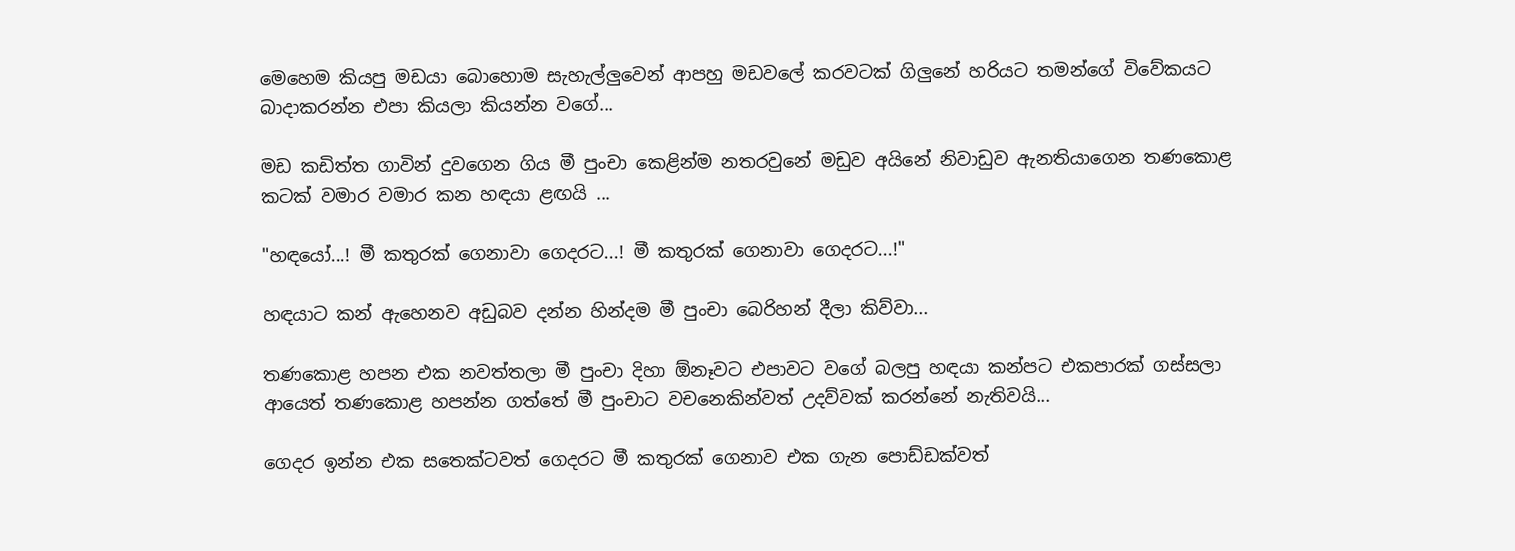මෙහෙම කියපු මඩයා බොහොම සැහැල්ලුවෙන් ආපහු මඩවලේ කරවටක් ගිලුනේ හරියට තමන්ගේ විවේකයට බාදාකරන්න එපා කියලා කියන්න වගේ...

මඩ කඩිත්ත ගාවින් දුවගෙන ගිය මී පුංචා කෙළින්ම නතරවුනේ මඩුව අයිනේ නිවාඩුව ඇනතියාගෙන තණකොළ කටක් වමාර වමාර කන හඳයා ළඟයි ...

"හඳයෝ...! මී කතුරක් ගෙනාවා ගෙදරට...! මී කතුරක් ගෙනාවා ගෙදරට...!"

හඳයාට කන් ඇහෙනව අඩුබව දන්න හින්දම මී පුංචා බෙරිහන් දීලා කිව්වා...

තණකොළ හපන එක නවත්තලා මී පුංචා දිහා ඕනෑවට එපාවට වගේ බලපු හඳයා කන්පට එකපාරක් ගස්සලා ආයෙත් තණකොළ හපන්න ගත්තේ මී පුංචාට වචනෙකින්වත් උදව්වක් කරන්නේ නැතිවයි...

ගෙදර ඉන්න එක සතෙක්ටවත් ගෙදරට මී කතුරක් ගෙනාව එක ගැන පොඩ්ඩක්වත්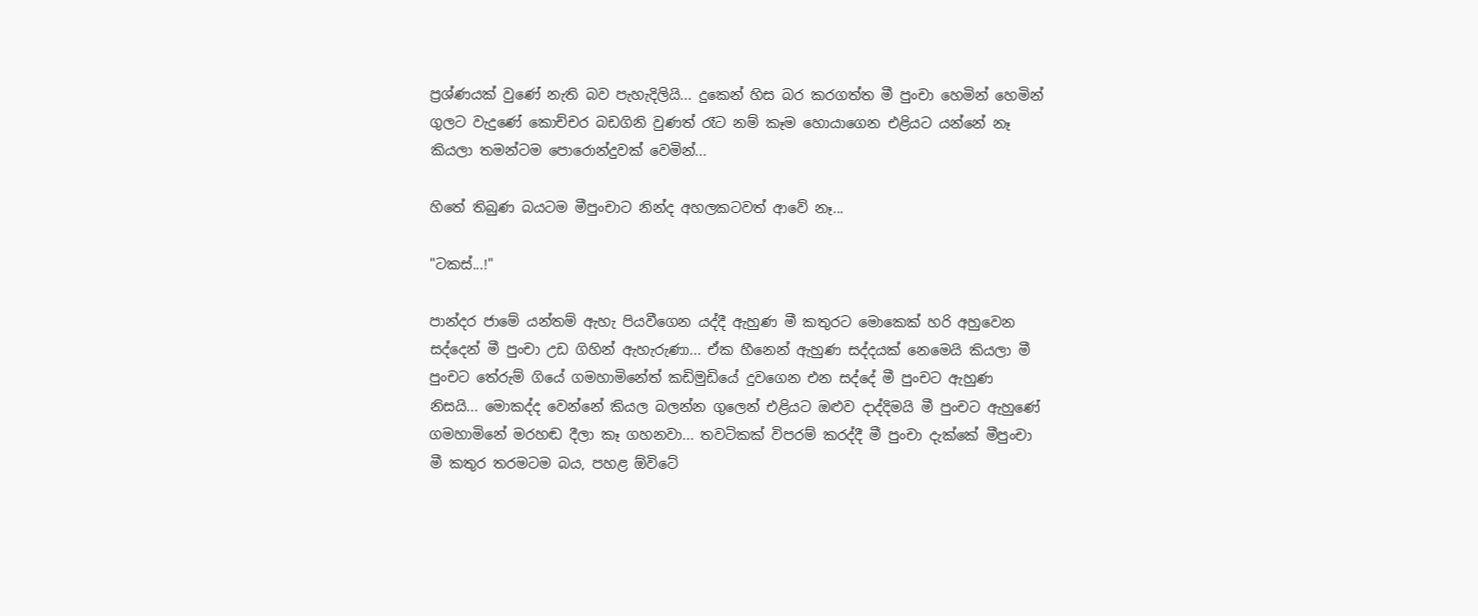ප්‍රශ්ණයක් වුණේ නැති බව පැහැදිලියි... දුකෙන් හිස බර කරගත්ත මී පුංචා හෙමින් හෙමින් ගුලට වැදුණේ කොච්චර බඩගිනි වුණත් රෑට නම් කෑම හොයාගෙන එළියට යන්නේ නෑ කියලා තමන්ටම පොරොන්දුවක් වෙමින්...

හිතේ තිබුණ බයටම මීපුංචාට නින්ද අහලකටවත් ආවේ නෑ...

"ටකස්...!"

පාන්දර ජාමේ යන්තම් ඇහැ පියවීගෙන යද්දී ඇහුණ මී කතුරට මොකෙක් හරි අහුවෙන සද්දෙන් මී පුංචා උඩ ගිහින් ඇහැරුණා... ඒක හීනෙන් ඇහුණ සද්දයක් නෙමෙයි කියලා මී පුංචට තේරුම් ගියේ ගමහාමිනේත් කඩිමුඩියේ දුවගෙන එන සද්දේ මී පුංචට ඇහුණ නිසයි... මොකද්ද වෙන්නේ කියල බලන්න ගුලෙන් එළියට ඔළුව දාද්දිමයි මී පුංචට ඇහුණේ ගමහාමිනේ මරහඬ දීලා කෑ ගහනවා... තවටිකක් විපරම් කරද්දී මී පුංචා දැක්කේ මීපුංචා මී කතුර තරමටම බය, පහළ ඕවිටේ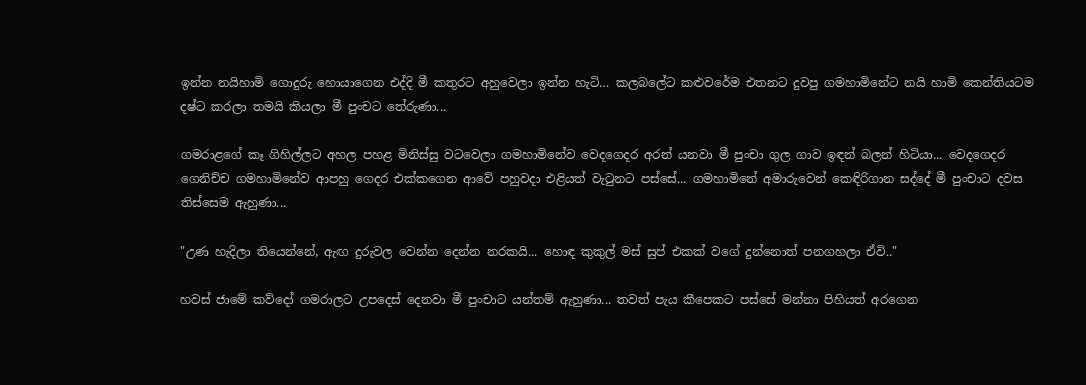ඉන්න නයිහාමි ගොදුරු හොයාගෙන එද්දි මී කතුරට අහුවෙලා ඉන්න හැටි… කලබලේට කළුවරේම එතනට දුවපු ගමහාමිනේට නයි හාමි කෙන්තියටම දෂ්ට කරලා තමයි කියලා මී පුංචට තේරුණා...

ගමරාළගේ කෑ ගිහිල්ලට අහල පහළ මිනිස්සු වටවෙලා ගමහාමිනේව වෙදගෙදර අරන් යනවා මී පුංචා ගුල ගාව ඉඳන් බලන් හිටියා... වෙදගෙදර ගෙනිච්ච ගමහාමිනේව ආපහු ගෙදර එක්කගෙන ආවේ පහුවදා එළියත් වැ‍ටුනට පස්සේ... ගමහාමිනේ අමාරුවෙන් කෙඳිරිගාන සද්දේ මී පුංචාට දවස තිස්සෙම ඇහුණා...

"උණ හැදිලා තියෙන්නේ, ඇඟ දුරුවල වෙන්න දෙන්න නරකයි... හොඳ කුකුල් මස් සුප් එකක් වගේ දුන්නොත් පනගහලා ඒවි.."

හවස් ජාමේ කව්දෝ ගමරාලට උපදෙස් දෙනවා මී පුංචාට යන්තම් ඇහුණා... තවත් පැය කීපෙකට පස්සේ මන්නා පිහියත් අරගෙන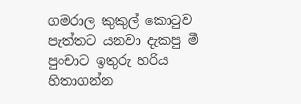ගමරාල කුකුල් කො‍ටුව පැත්තට යනවා දැකපු මී පුංචාට ඉතුරු හරිය හිතාගන්න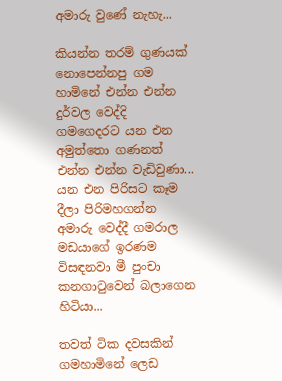අමාරු වුණේ නැහැ...

කියන්න තරම් ගුණයක් නොපෙන්නපු ගම හාමිනේ එන්න එන්න දුර්වල වෙද්දි ගමගෙදරට යන එන අමුත්තො ගණනත් එන්න එන්න වැඩිවුණා... යන එන පිරිසට කෑම දීලා පිරිමහගන්න අමාරු වෙද්දී ගමරාල මඩයාගේ ඉරණම විසඳනවා මී පුංචා කනගා‍ටුවෙන් බලාගෙන හිටියා...

තවත් ටික දවසකින් ගමහාමිනේ ලෙඩ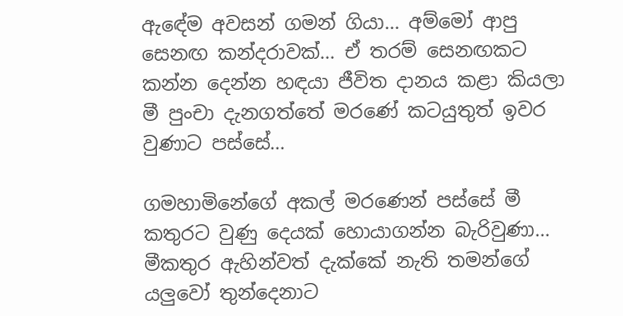ඇඳේම අවසන් ගමන් ගියා... අම්මෝ ආපු සෙනඟ කන්දරාවක්... ඒ තරම් සෙනඟකට කන්න දෙන්න හඳයා ජීවිත දානය කළා කියලා මී පුංචා දැනගත්තේ මරණේ කටයුතුත් ඉවර වුණාට පස්සේ...

ගමහාමිනේගේ අකල් මරණෙන් පස්සේ මී කතුරට වුණු දෙයක් හොයාගන්න බැරිවුණා... මීකතුර ඇහින්වත් දැක්කේ නැති තමන්ගේ යලුවෝ තුන්දෙනාට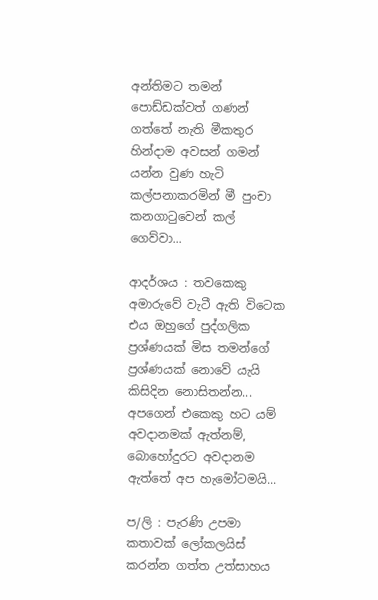අන්තිමට තමන් පොඩ්ඩක්වත් ගණන් ගත්තේ නැති මීකතුර හින්දාම අවසන් ගමන් යන්න වුණ හැටි කල්පනාකරමින් මී පුංචා කනගා‍ටුවෙන් කල් ගෙව්වා...

ආදර්ශය : තවකෙකු අමාරුවේ වැටී ඇති විටෙක එය ඔහුගේ පුද්ගලික ප්‍රශ්ණයක් මිස තමන්ගේ ප්‍රශ්ණයක් නොවේ යැයි කිසිදින නොසිතන්න... අපගෙන් එකෙකු හට යම් අවදානමක් ඇත්නම්, බොහෝදුරට අවදානම ඇත්තේ අප හැමෝටමයි...

ප/ලි : පැරණි උපමා කතාවක් ලෝකලයිස් කරන්න ගත්ත උත්සාහය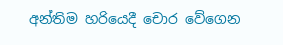අන්තිම හරියෙදී චොර වේගෙන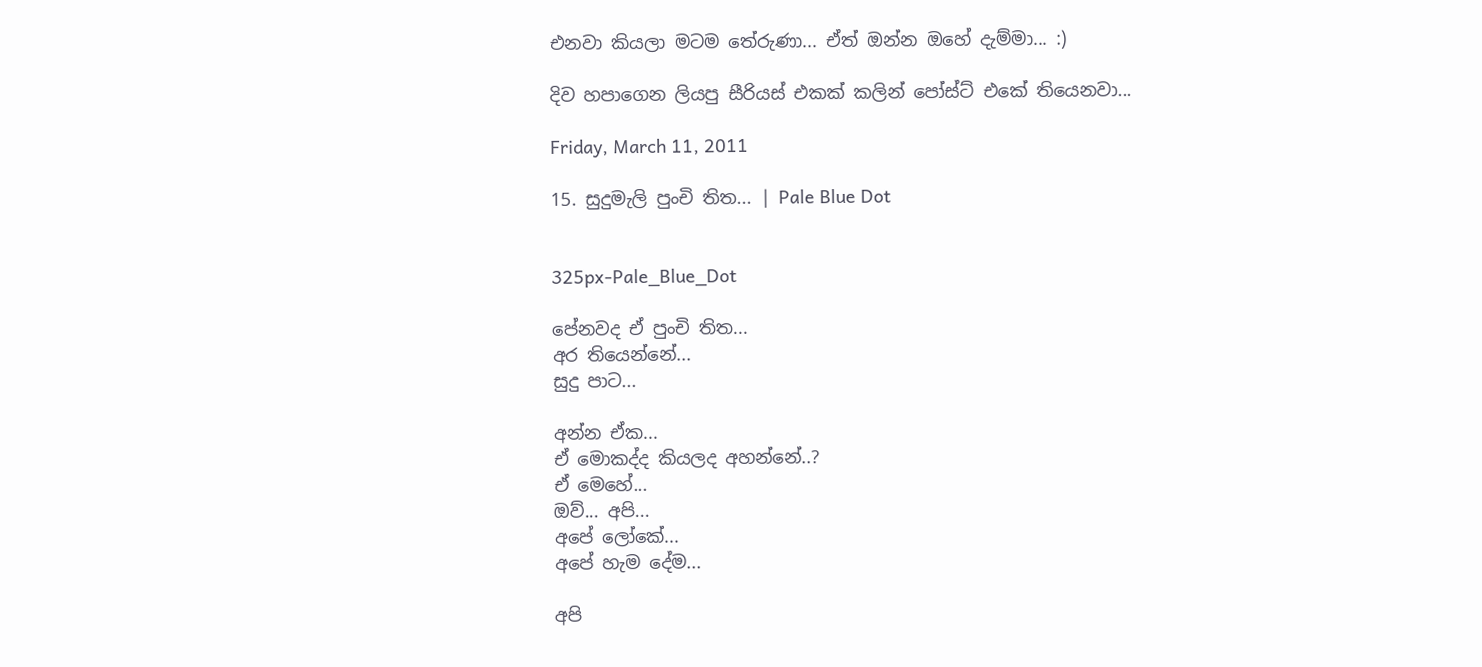එනවා කියලා මටම තේරුණා... ඒත් ඔන්න ඔහේ දැම්මා... :)

දිව හපාගෙන ලියපු සීරියස් එකක් කලින් පෝස්ට් එකේ තියෙනවා...

Friday, March 11, 2011

15. සුදුමැලි පුංචි තිත... | Pale Blue Dot


325px-Pale_Blue_Dot

පේනවද ඒ පුංචි තිත...
අර තියෙන්නේ...
සුදු පාට...

අන්න ඒක...
ඒ මොකද්ද කියලද අහන්නේ..?
ඒ මෙහේ...
ඔව්... අපි...
අපේ ලෝකේ...
අපේ හැම දේම...

අපි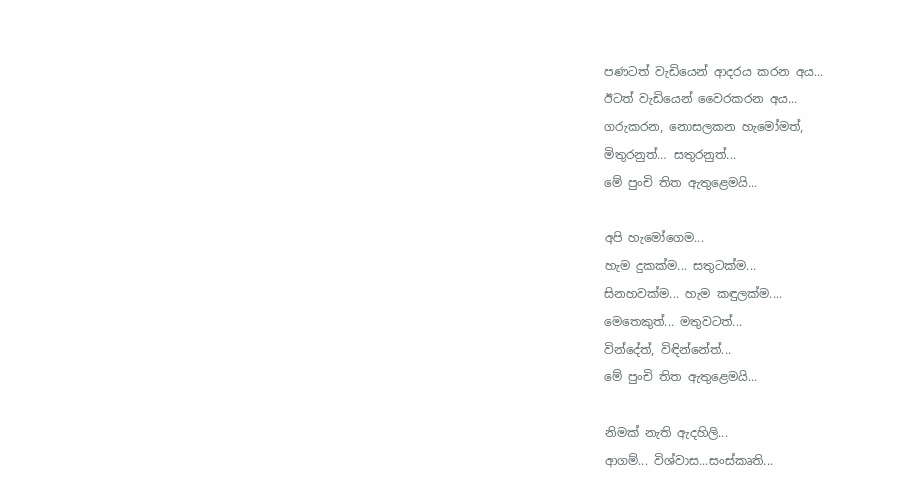පණටත් වැඩියෙන් ආදරය කරන අය...
ඊටත් වැඩියෙන් වෛරකරන අය...
ගරුකරන, නොසලකන හැමෝමත්,
මිතුරනුත්… සතුරනුත්...
මේ පුංචි තිත ඇතුළෙමයි...

අපි හැමෝගෙම...
හැම දුකක්ම... සතුටක්ම...
සිනහවක්ම... හැම කඳුලක්ම....
මෙතෙකුත්... මතුවටත්...
වින්දේත්, විඳින්නේත්...
මේ පුංචි තිත ඇතුළෙමයි...

නිමක් නැති ඇදහිලි...
ආගම්... විශ්වාස...සංස්කෘති...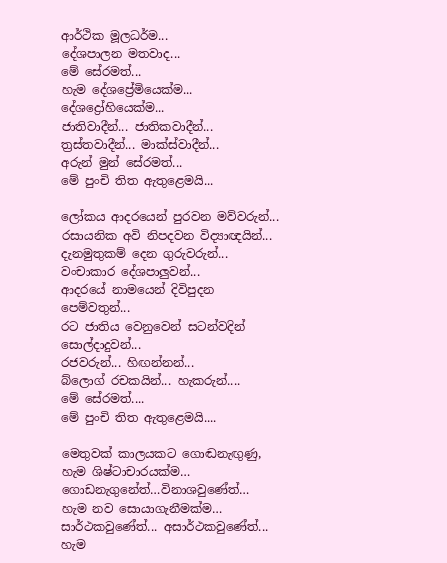ආර්ථික මූලධර්ම...
දේශපාලන මතවාද...
මේ සේරමත්...
හැම දේශප්‍රේමියෙක්ම...
දේශද්‍රෝහියෙක්ම...
ජාතිවාදීන්... ජාතිකවාදීන්...
ත්‍රස්තවාදීන්... මාක්ස්වාදීන්...
අරුන් මුන් සේරමත්...
මේ පුංචි තිත ඇතුළෙමයි...

ලෝකය ආදරයෙන් පුරවන මව්වරුන්...
රසායනික අවි නිපදවන විද්‍යාඥයින්...
දැනමුතුකම් දෙන ගුරුවරුන්...
වංචාකාර දේශපාලුවන්...
ආදරයේ නාමයෙන් දිවිපුදන පෙම්වතුන්...
රට ජාතිය වෙනුවෙන් සටන්වදින් සොල්දාදුවන්...
රජවරුන්... හිඟන්නන්...
බ්ලොග් රචකයින්... හැකරුන්....
මේ සේරමත්....
මේ පුංචි තිත ඇතුළෙමයි....

මෙතුවක් කාලයකට ගොඬනැඟුණු,
හැම ශිෂ්ටාචාරයක්ම…
ගොඩනැගුනේත්…විනාශවුණේත්…
හැම නව සොයාගැනීමක්ම…
සාර්ථකවුණේත්... අසාර්ථකවුණේත්...
හැම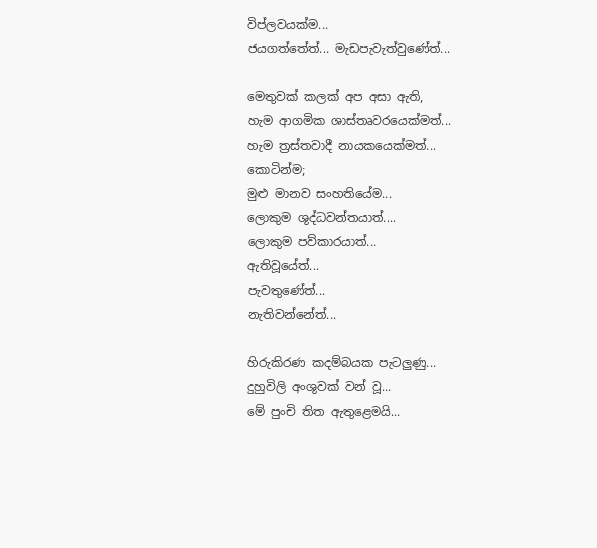විප්ලවයක්ම...
ජයගත්තේත්... මැඩපැවැත්වුණේත්...

මෙතුවක් කලක් අප අසා ඇති,
හැම ආගමික ශාස්තෘවරයෙක්මත්...
හැම ත්‍රස්තවාදී නායකයෙක්මත්...
කොටින්ම;
මුළු මානව සංහතියේම...
ලොකුම ශුද්ධවන්තයාත්....
ලොකුම පව්කාරයාත්...
ඇතිවූයේත්...
පැවතුණේත්...
නැතිවන්නේත්...

හිරුකිරණ කදම්බයක පැටලුණු...
දුහුවිලි අංශුවක් වන් වූ...
මේ පුංචි තිත ඇතුළෙමයි...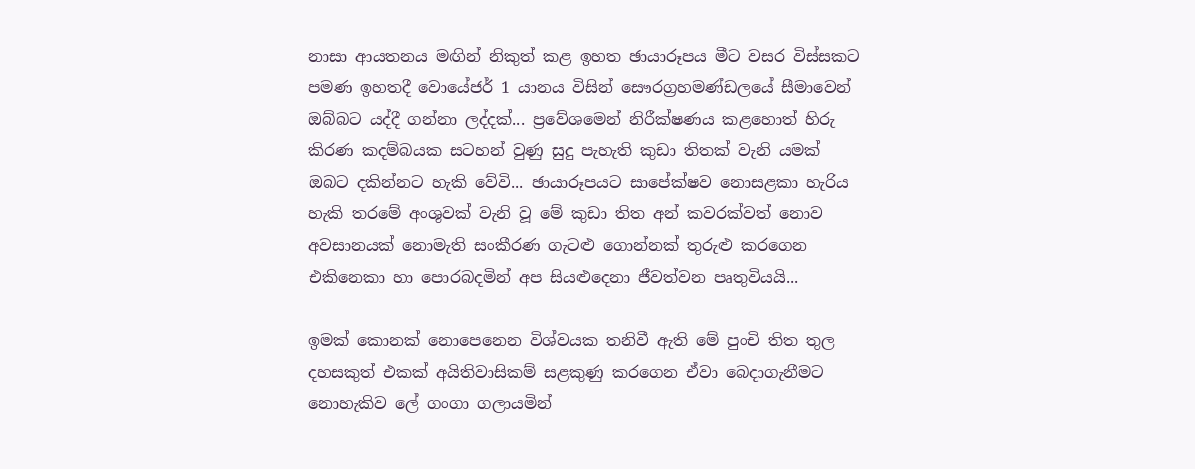නාසා ආයතනය මඟින් නිකුත් කළ ඉහත ඡායාරූපය මීට වසර විස්සකට පමණ ඉහතදී වොයේජර් 1 යානය විසින් සෞරග්‍රහමණ්ඩලයේ සීමාවෙන් ඔබ්බට යද්දී ගන්නා ලද්දක්... ප්‍රවේශමෙන් නිරීක්ෂණය කළහොත් හිරු කිරණ කදම්බයක සටහන් වුණු සුදු පැහැති කුඩා තිතක් වැනි යමක් ඔබට දකින්නට හැකි වේවි... ඡායාරූපයට සාපේක්ෂව නොසළකා හැරිය හැකි තරමේ අංශුවක් වැනි වූ මේ කුඩා තිත අන් කවරක්වත් නොව අවසානයක් නොමැති සංකීරණ ගැටළු ගොන්නක් තුරුළු කරගෙන එකිනෙකා හා පොරබදමින් අප සියළුදෙනා ජීවත්වන පෘතුවියයි...

ඉමක් කොනක් නොපෙනෙන විශ්වයක තනිවී ඇති මේ පුංචි තිත තුල දහසකුත් එකක් අයිතිවාසිකම් සළකුණු කරගෙන ඒවා බෙදාගැනීමට නොහැකිව ලේ ගංගා ගලායමින්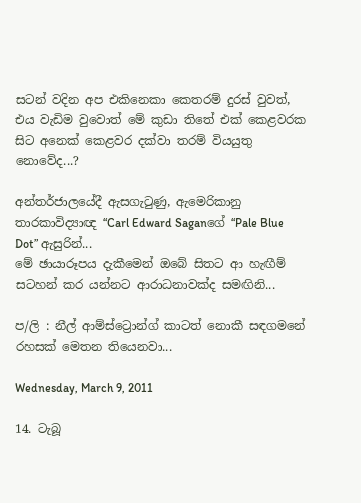සටන් වදින අප එකිනෙකා කෙතරම් දුරස් වුවත්, එය වැඩිම වුවොත් මේ කුඩා තිතේ එක් කෙළවරක සිට අනෙක් කෙළවර දක්වා තරම් වියයුතු නොවේද...?

අන්තර්ජාලයේදී ඇසගැ‍ටුණු, ඇමෙරිකානු තාරකාවිද්‍යාඥ “Carl Edward Saganගේ “Pale Blue Dot” ඇසුරින්...
මේ ඡායාරූපය දැකීමෙන් ඔබේ සිතට ආ හැඟීම් සටහන් කර යන්නට ආරාධනාවක්ද සමඟිනි...

ප/ලි : නීල් ආම්ස්ට්‍රොන්ග් කාටත් නොකී සඳගමනේ රහසක් මෙතන තියෙනවා...

Wednesday, March 9, 2011

14. ටැබූ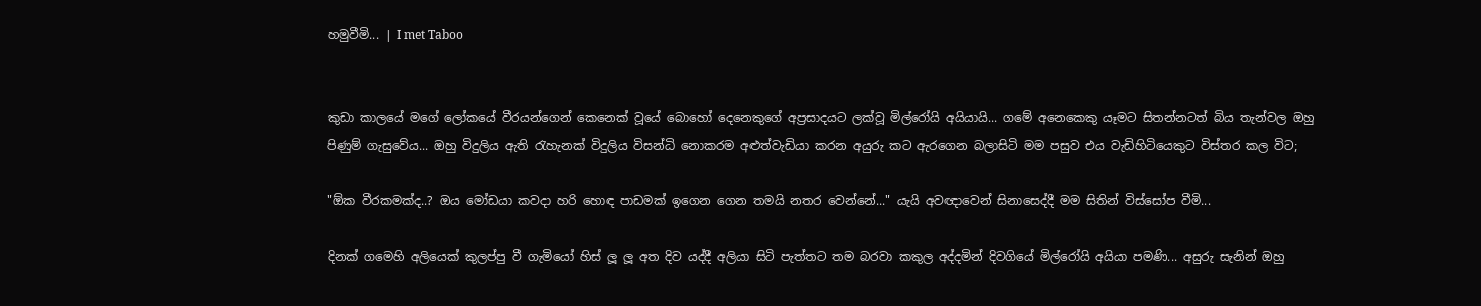හමුවීමි... | I met Taboo


කුඩා කාලයේ මගේ ලෝකයේ වීරයන්ගෙන් කෙනෙක් වූයේ බොහෝ දෙනෙකුගේ අප්‍රසාදයට ලක්වූ මිල්රෝයි අයියායි... ගමේ අනෙකෙකු යෑමට සිතන්නටත් බිය තැන්වල ඔහු පිණුම් ගැසුවේය... ඔහු විදුලිය ඇති ‍රැහැනක් විදුලිය විසන්ධි නොකරම අළුත්වැඩියා කරන අයුරු කට ඇරගෙන බලාසිටි මම පසුව එය වැඩිහිටියෙකුට විස්තර කල විට;

"ඕක වීරකමක්ද..? ඔය මෝඩයා කවදා හරි හොඳ පාඩමක් ඉගෙන ගෙන තමයි නතර වෙන්නේ..." යැයි අවඥාවෙන් සිනාසෙද්දී මම සිතින් විස්සෝප වීමි...

දිනක් ගමෙහි අලියෙක් කුලප්පු වී ගැමියෝ හිස් ලූ ලූ අත දිව යද්දී අලියා සිටි පැත්තට තම බරවා කකුල අද්දමින් දිවගියේ මිල්රෝයි අයියා පමණි... අසුරු සැනින් ඔහු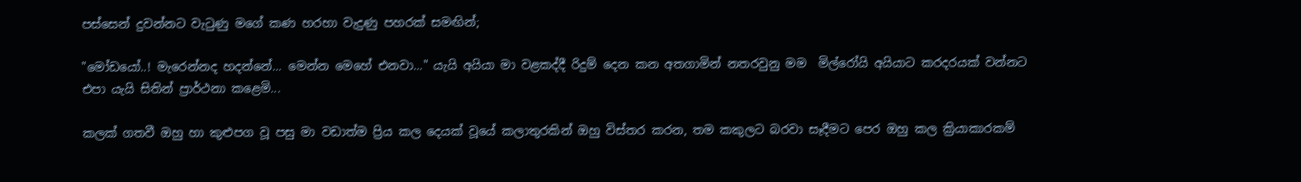පස්සෙන් දුවන්නට වැ‍ටුණු මගේ කණ හරහා වැදුණු පහරක් සමඟින්;

"මෝඩයෝ..! මැරෙන්නද හදන්නේ... මෙන්න මෙහේ එනවා..." යැයි අයියා මා වළකද්දී රිදුම් දෙන කන අතගාමින් නතරවුනු මම  මිල්රෝයි අයියාට කරදරයක් වන්නට එපා යැයි සිතින් ප්‍රාර්ථනා කළෙමි...

කලක් ගතවී ඔහු හා කුළුපග වූ පසු මා වඩාත්ම ප්‍රිය කල දෙයක් වූයේ කලාතුරකින් ඔහු විස්තර කරන, තම කකුලට බරවා සෑදීමට පෙර ඔහු කල ක්‍රියාකාරකම්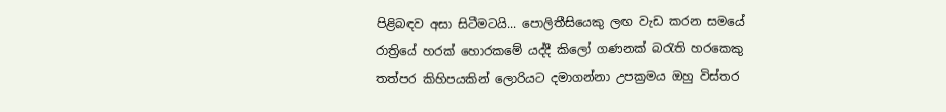පිළිබඳව අසා සිටීමටයි... පොලිතීසියෙකු ලඟ වැඩ කරන සමයේ රාත්‍රියේ හරක් හොරකමේ යද්දී කිලෝ ගණනක් බ‍රැති හරකෙකු තත්පර කිහිපයකින් ලොරියට දමාගන්නා උපක්‍රමය ඔහු විස්තර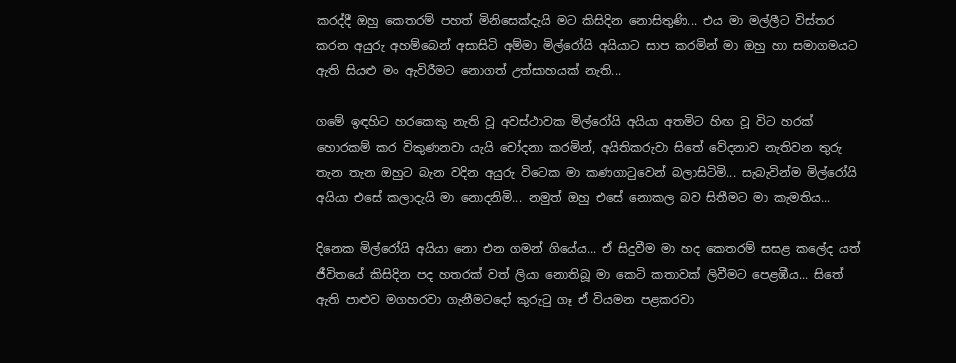කරද්දී ඔහු කෙතරම් පහත් මිනිසෙක්දැයි මට කිසිදින නොසිතුණි... එය මා මල්ලීට විස්තර කරන අයුරු අහම්බෙන් අසාසිටි අම්මා මිල්රෝයි අයියාට සාප කරමින් මා ඔහු හා සමාගමයට ඇති සියළු මං ඇවිරීමට නොගත් උත්සාහයක් නැති...

ගමේ ඉඳහිට හරකෙකු නැති වූ අවස්ථාවක මිල්රෝයි අයියා අතමිට හිඟ වූ විට හරක් හොරකම් කර විකුණනවා යැයි චෝදනා කරමින්, අයිතිකරුවා සිතේ වේදනාව නැතිවන තුරු තැන තැන ඔහුට බැන වදින අයුරු විටෙක මා කණගා‍ටුවෙන් බලාසිටිමි... සැබැවින්ම මිල්රෝයි අයියා එසේ කලාදැයි මා නොදනිමි... නමුත් ඔහු එසේ නොකල බව සිතීමට මා කැමතිය...

දිනෙක මිල්රෝයි අයියා නො එන ගමන් ගියේය... ඒ සිදුවීම මා හද කෙතරම් සසළ කලේද යත් ජීවිතයේ කිසිදින පද හතරක් වත් ලියා නොතිබූ මා කෙටි කතාවක් ලිවීමට පෙළඹීය... සිතේ ඇති පාළුව මගහරවා ගැනීමටදෝ කුරු‍ටු ගෑ ඒ වියමන පළකරවා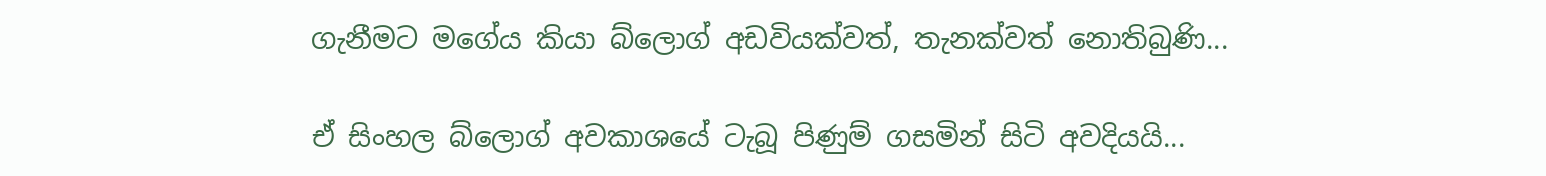ගැනීමට මගේය කියා බ්ලොග් අඩවියක්වත්, තැනක්වත් නොතිබුණි...

ඒ සිංහල බ්ලොග් අවකාශයේ ටැබූ පිණුම් ගසමින් සිටි අවදියයි...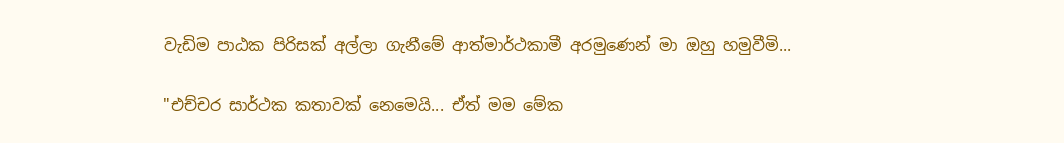වැඩිම පාඨක පිරිසක් අල්ලා ගැනීමේ ආත්මාර්ථකාමී අරමුණෙන් මා ඔහු හමුවීමි...

"එච්චර සාර්ථක කතාවක් නෙමෙයි... ඒත් මම මේක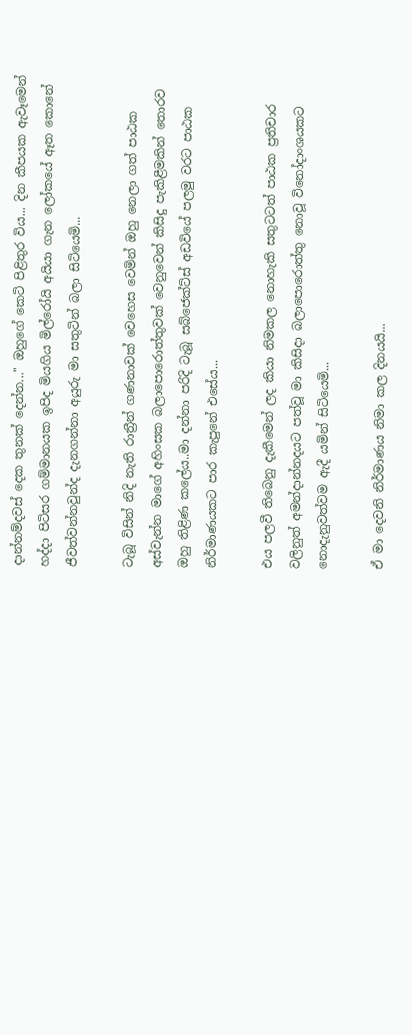දාන්නම්දවස් දෙක තුනක් දෙන්න..." ඔහුගේ කෙටි පිළිතුර විය... දින කීපයක ඇවෑමෙන් හද්දා පිටිසර ගම්මානයක ඉපිද මියගිය මිල්රෝයි අයියා ගැන ලෝකයේ ඈත කොනේ ජීවත්වන්නවුන්ද දැනගන්නා අයුරු මා සතුටින් බලා සිටියෙමි...

ටැබූ විසින් නිදි නැති රාත්‍රීන් ගණනාවක් වෙහෙස වෙමින් ඔහු නෙලා ගත් පාඨක අස්වැන්න මාගේ අහිංසක බලාපොරොත්තුවක් වෙනුවෙන් කිසිදු පැකිළීමකින් තොරව ඔහු තිළිණ කලේය..මා දන්නා පරිදි ටැබූ සබ්ජෙක්ට්ස් අඩවියේ පලමු වරට පාඨක නිර්මාණයකට පාර කැපුනේ එසේය...

එය පලවී තිබෙනු දැකීමෙන් ලද කියා නිමකල නොහැකි සතුටටත් පාඨක ප්‍රතිචාර වලිනුත් අමන්දාන්නදයට පත්වූ මා කිසිදා බලාපොරොත්තු නොවූ විනෝදාංශයකට නොදැනුවත්වම ඇදී යමින් සිටියෙමි...

ඒ මා දෙවනි නිර්මාණය නිමා කල දිනයයි...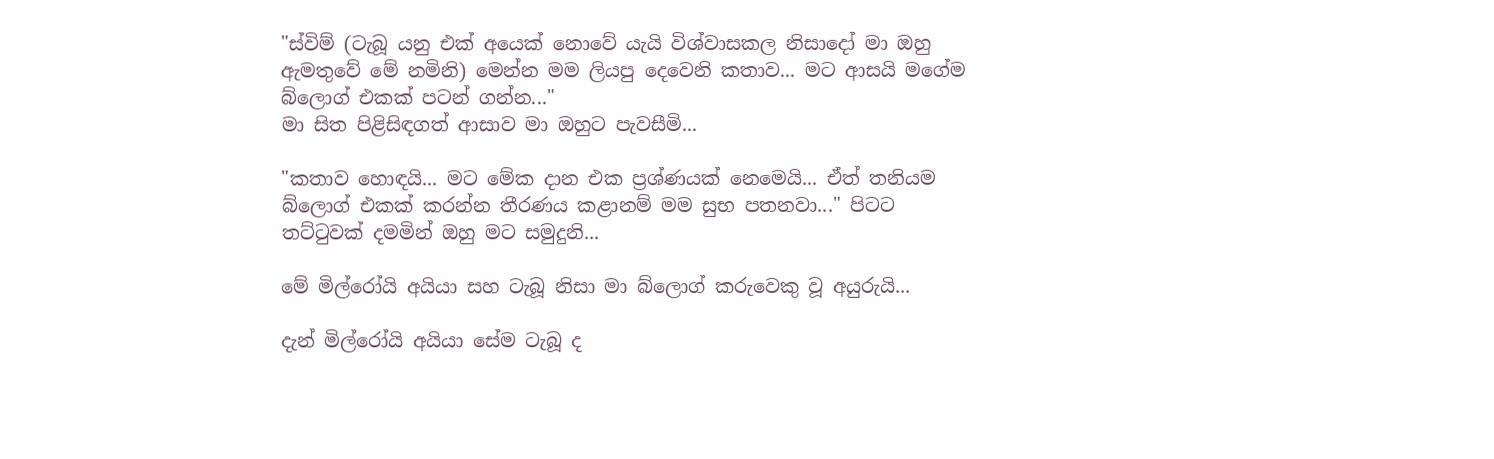"ස්විම් (ටැබූ යනු එක් අයෙක් නොවේ යැයි විශ්වාසකල නිසාදෝ මා ඔහු ඇමතුවේ මේ නමිනි) මෙන්න මම ලියපු දෙවෙනි කතාව... මට ආසයි මගේම බ්ලොග් එකක් පටන් ගන්න..."
මා සිත පිළිසිඳගත් ආසාව මා ඔහුට පැවසීමි...

"කතාව හොඳයි... මට මේක දාන එක ප්‍රශ්ණයක් නෙමෙයි... ඒත් තනියම බ්ලොග් එකක් කරන්න තීරණය කළානම් මම සුභ පතනවා..." පිටට තට්‍ටුවක් දමමින් ඔහු මට සමුදුනි...

මේ මිල්රෝයි අයියා සහ ටැබූ නිසා මා බ්ලොග් කරුවෙකු වූ අයුරුයි...

දැන් මිල්රෝයි අයියා සේම ටැබූ ද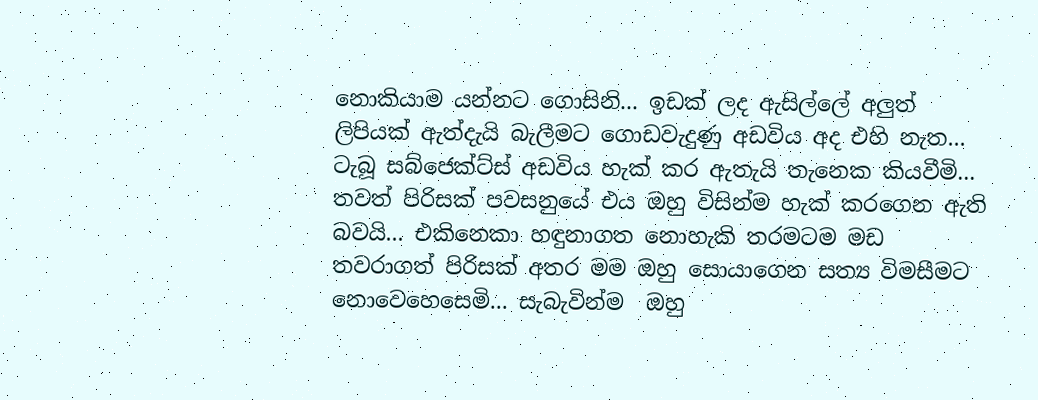නොකියාම යන්නට ගොසිනි... ඉඩක් ලද ඇසිල්ලේ අලුත් ලිපියක් ඇත්දැයි බැලීමට ගොඩවැදුණු අඩවිය අද එහි නැත... ටැබූ සබ්ජෙක්ට්ස් අඩවිය හැක් කර ඇතැයි තැනෙක කියවීමි... තවත් පිරිසක් පවසනුයේ එය ඔහු විසින්ම හැක් කරගෙන ඇති බවයි... එකිනෙකා හඳුනාගත නොහැකි තරමටම මඩ තවරාගත් පිරිසක් අතර මම ඔහු සොයාගෙන සත්‍ය විමසීමට  නොවෙහෙසෙමි... සැබැවින්ම  ඔහු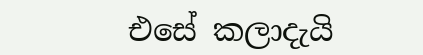එසේ කලාදැයි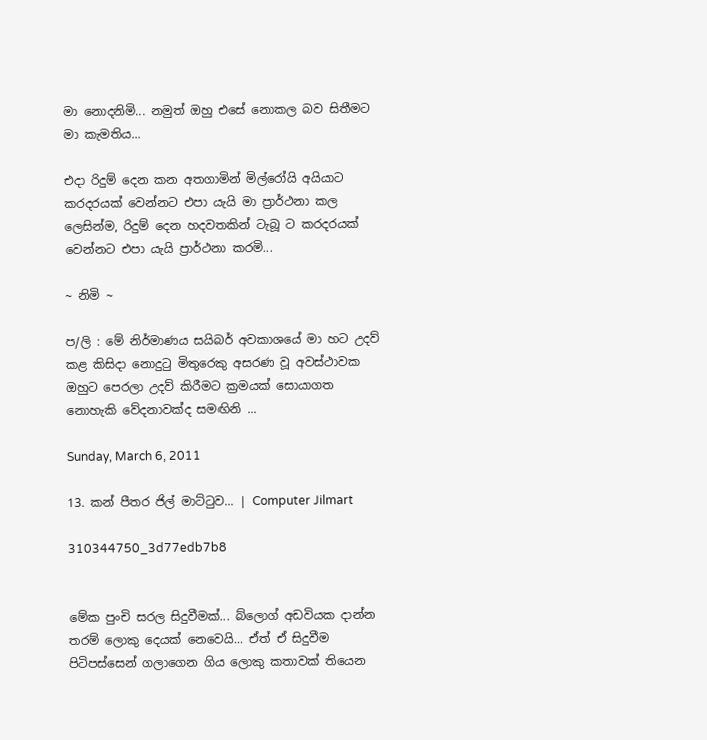මා නොදනිමි... නමුත් ඔහු එසේ නොකල බව සිතීමට මා කැමතිය...

එදා රිදුම් දෙන කන අතගාමින් මිල්රෝයි අයියාට කරදරයක් වෙන්නට එපා යැයි මා ප්‍රාර්ථනා කල ලෙසින්ම, රිදුම් දෙන හදවතකින් ටැබූ ට කරදරයක් වෙන්නට එපා යැයි ප්‍රාර්ථනා කරමි...

~ නිමි ~

ප/ලි : මේ නිර්මාණය සයිබර් අවකාශයේ මා හට උදව් කළ කිසිදා නොදු‍ටු මිතුරෙකු අසරණ වූ අවස්ථාවක ඔහුට පෙරලා උදව් කිරීමට ක්‍රමයක් සොයාගත නොහැකි වේදනාවක්ද සමඟිනි ...

Sunday, March 6, 2011

13. කන් පීතර ජිල් මාට්‍ටුව... | Computer Jilmart

310344750_3d77edb7b8


මේක පුංචි සරල සිදුවීමක්... බ්ලොග් අඩවියක දාන්න තරම් ලොකු දෙයක් නෙවෙයි... ඒත් ඒ සිදුවීම පිටිපස්සෙන් ගලාගෙන ගිය ලොකු කතාවක් තියෙන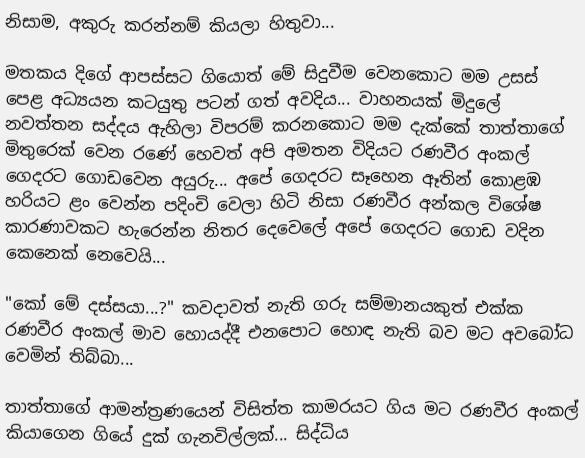නිසාම, අකුරු කරන්නම් කියලා හිතුවා...

මතකය දිගේ ආපස්සට ගියොත් මේ සිදුවීම වෙනකොට මම උසස් පෙළ අධ්‍යයන කටයුතු පටන් ගත් අවදිය... වාහනයක් මිදුලේ නවත්තන සද්දය ඇහිලා විපරම් කරනකොට මම දැක්කේ තාත්තාගේ මිතුරෙක් වෙන රණේ හෙවත් අපි අමතන විදියට රණවීර අංකල් ගෙදරට ගොඩවෙන අයුරු... අපේ ගෙදරට සෑහෙන ඈතින් කොළඹ හරියට ළං වෙන්න පදිංචි වෙලා හිටි නිසා රණවීර අන්කල විශේෂ කාරණාවකට හැරෙන්න නිතර දෙවෙලේ අපේ ගෙදරට ගොඩ වදින කෙනෙක් නෙවෙයි...

"කෝ මේ දස්සයා...?" කවදාවත් නැති ගරු සම්මානයකුත් එක්ක රණවීර අංකල් මාව හොයද්දී එනපොට හොඳ නැති බව මට අවබෝධ වෙමින් තිබ්බා...

තාත්තාගේ ආමන්ත්‍රණයෙන් විසිත්ත කාමරයට ගිය මට රණවීර අංකල් කියාගෙන ගියේ දුක් ගැනවිල්ලක්... සිද්ධිය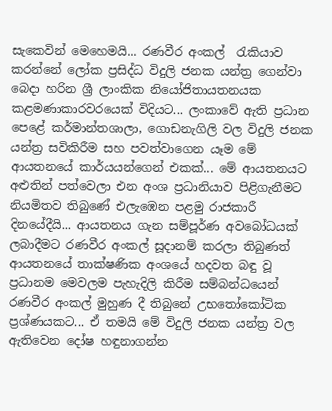සැකෙවින් මෙහෙමයි... රණවීර අංකල්  ‍රැකියාව කරන්නේ ලෝක ප්‍රසිද්ධ විදුලි ජනක යන්ත්‍ර ගෙන්වා බෙදා හරින ශ්‍රී ලාංකික නියෝජිතායතනයක කළමණාකාරවරයෙක් විදියට... ලංකාවේ ඇති ප්‍රධාන පෙළේ කර්මාන්තශාලා, ගොඩනැගිලි වල විදුලි ජනක යන්ත්‍ර සවිකිරීම සහ පවත්වාගෙන යෑම මේ ආයතනයේ කාර්යයන්ගෙන් එකක්... මේ ආයතනයට අළුතින් පත්වෙලා එන අංශ ප්‍රධානියාව පිළිගැනීමට නියමිතව තිබුණේ එලැඹෙන පළමු රාජකාරී දිනයේදීයි... ආයතනය ගැන සම්පූර්ණ අවබෝධයක් ලබාදීමට රණවීර අංකල් සූදානම් කරලා තිබුණත් ආයතනයේ තාක්ෂණික අංශයේ හදවත බඳු වූ ප්‍රධානම මෙවලම පැහැදිලි කිරීම සම්බන්ධයෙන් රණවීර අංකල් මුහුණ දී තිබුනේ උභ‍තෝකෝටික ප්‍රශ්ණයකට... ඒ තමයි මේ විදුලි ජනක යන්ත්‍ර වල ඇතිවෙන දෝෂ හඳුනාගන්න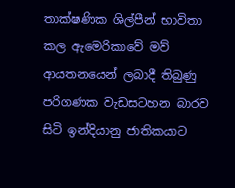තාක්ෂණික ශිල්පීන් භාවිතා කල ඇමෙරිකාවේ මව් ආයතනයෙන් ලබාදී තිබුණු පරිගණක වැඩසටහන බාරව සිටි ඉන්දියානු ජාතිකයාට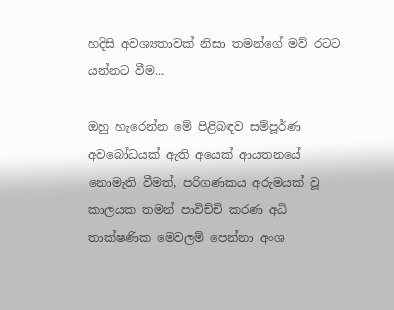හදිසි අවශ්‍යතාවක් නිසා තමන්ගේ මව් රටට යන්නට වීම...

ඔහු හැරෙන්න මේ පිළිබඳව සම්පූර්ණ අවබෝධයක් ඇති අයෙක් ආයතනයේ නොමැති වීමත්, පරිගණකය අරුමයක් වූ කාලයක තමන් පාවිච්චි කරණ අධි තාක්ෂණික මෙවලම් පෙන්නා අංශ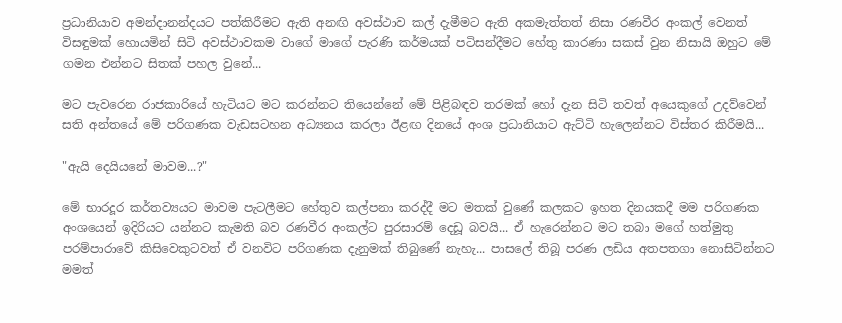ප්‍රධානියාව අමන්දානන්දයට පත්කිරීමට ඇති අනඟි අවස්ථාව කල් දැමීමට ඇති අකමැත්තත් නිසා රණවීර අංකල් වෙනත් විසඳුමක් හොයමින් සිටි අවස්ථාවකම වාගේ මාගේ පැරණි කර්මයක් පටිසන්දීමට හේතු කාරණා සකස් වුන නිසායි ඔහුට මේ ගමන එන්නට සිතක් පහල වුනේ...

මට පැවරෙන රාජකාරියේ හැටියට මට කරන්නට තියෙන්නේ මේ පිළිබඳව තරමක් හෝ දැන සිටි තවත් අයෙකුගේ උදව්වෙන් සති අන්තයේ මේ පරිගණක වැඩසටහන අධ්‍යනය කරලා ඊළඟ දිනයේ අංශ ප්‍රධානියාට ඇට්ටි හැලෙන්නට විස්තර කිරීමයි...

"ඇයි දෙයියනේ මාවම...?"

මේ භාරදූර කර්තව්‍යයට මාවම පැටලීමට හේතුව කල්පනා කරද්දී මට මතක් වුණේ කලකට ඉහත දිනයකදී මම පරිගණක අංශයෙන් ඉදිරියට යන්නට කැමති බව රණවීර අංකල්ට පුරසාරම් දෙඩූ බවයි... ඒ හැරෙන්නට මට තබා මගේ හත්මුතු පරම්පාරාවේ කිසිවෙකුටවත් ඒ වනවිට පරිගණක දැනුමක් තිබුණේ නැහැ... පාසලේ තිබූ පරණ ලඩිය අතපතගා නොසිටින්නට මමත්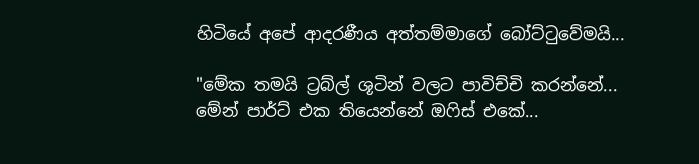හිටියේ අපේ ආදරණීය අත්තම්මාගේ බෝට්‍ටුවේමයි...

"මේක තමයි ට්‍රබ්ල් ශූටින් වලට පාවිච්චි කරන්නේ... මේන් පාර්ට් එක තියෙන්නේ ඔ‍ෆිස් එකේ...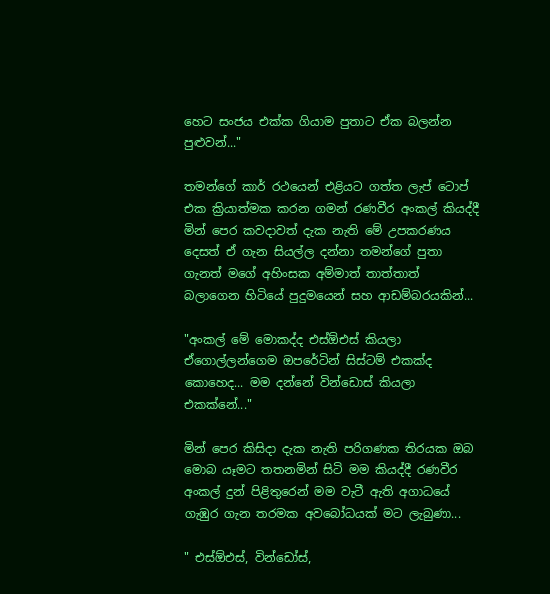හෙට සංජය එක්ක ගියාම පුතාට ඒක බලන්න පුළුවන්..."

තමන්ගේ කාර් රථයෙන් එළියට ගත්ත ලැප් ටොප් එක ක්‍රියාත්මක කරන ගමන් රණවීර අංකල් කියද්දී මින් පෙර කවදාවත් දැක නැති මේ උපකරණය දෙසත් ඒ ගැන සියල්ල දන්නා තමන්ගේ පුතා ගැනත් මගේ අහිංසක අම්මාත් තාත්තාත් බලාගෙන හිටියේ පුදුමයෙන් සහ ආඩම්බරයකින්...

"අංකල් මේ මොකද්ද එස්ඕඑස් කියලා ඒගොල්ලන්ගෙම ඔපරේටින් සිස්ටම් එකක්ද කොහෙද... මම දන්නේ වින්ඩොස් කියලා එකක්නේ..."

මින් පෙර කිසිදා දැක නැති පරිගණක තිරයක ඔබ මොබ යෑමට තතනමින් සිටි මම කියද්දී රණවීර අංකල් දුන් පිළිතුරෙන් මම වැටී ඇති අගාධයේ ගැඹුර ගැන තරමක අවබෝධයක් මට ලැබුණා...

" එස්ඕඑස්, වින්ඩෝස්,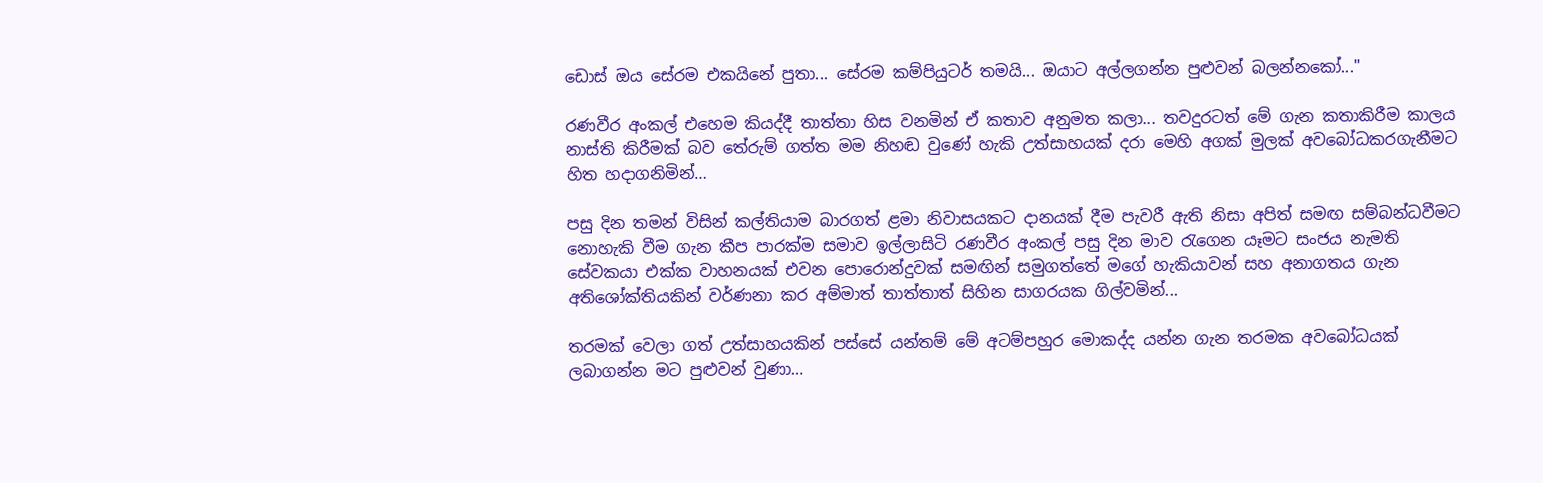ඩොස් ඔය සේරම එකයිනේ පුතා... සේරම කම්පියුටර් තමයි... ඔයාට අල්ලගන්න පුළුවන් බලන්නකෝ..."

රණවීර අංකල් එහෙම කියද්දී තාත්තා හිස වනමින් ඒ කතාව අනුමත කලා... තවදුරටත් මේ ගැන කතාකිරීම කාලය නාස්ති කිරීමක් බව තේරුම් ගත්ත මම නිහඬ වුණේ හැකි උත්සාහයක් දරා මෙහි අගක් මුලක් අවබෝධකරගැනීමට හිත හදාගනිමින්…

පසු දින තමන් විසින් කල්තියාම බාරගත් ළමා නිවාසයකට දානයක් දීම පැවරී ඇති නිසා අපිත් සමඟ සම්බන්ධවීමට නොහැකි වීම ගැන කීප පාරක්ම සමාව ඉල්ලාසිටි රණවීර අංකල් පසු දින මාව ‍රැගෙන යෑමට සංජය නැමති සේවකයා එක්ක වාහනයක් එවන පොරොන්දුවක් සමඟින් සමුගත්තේ මගේ හැකියාවන් සහ අනාගතය ගැන අතිශෝක්තියකින් වර්ණනා කර අම්මාත් තාත්තාත් සිහින සාගරයක ගිල්වමින්...

තරමක් වෙලා ගත් උත්සාහයකින් පස්සේ යන්තම් මේ අටම්පහුර මොකද්ද යන්න ගැන තරමක අවබෝධයක් ලබාගන්න මට පුළුවන් වුණා…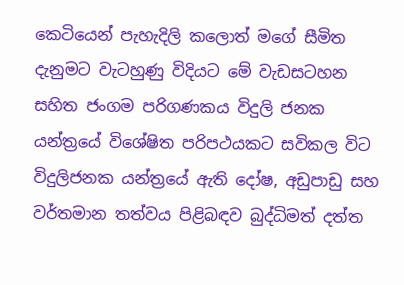කෙටියෙන් පැහැදිලි කලොත් මගේ සීමිත දැනුමට වැටහුණු විදියට මේ වැඩසටහන සහිත ජංගම පරිගණකය විදුලි ජනක යන්ත්‍රයේ විශේෂිත පරිපථයකට සවිකල විට විදුලිජනක යන්ත්‍රයේ ඇති දෝෂ, අඩුපාඩු සහ වර්තමාන තත්වය පිළිබඳව බුද්ධිමත් දත්ත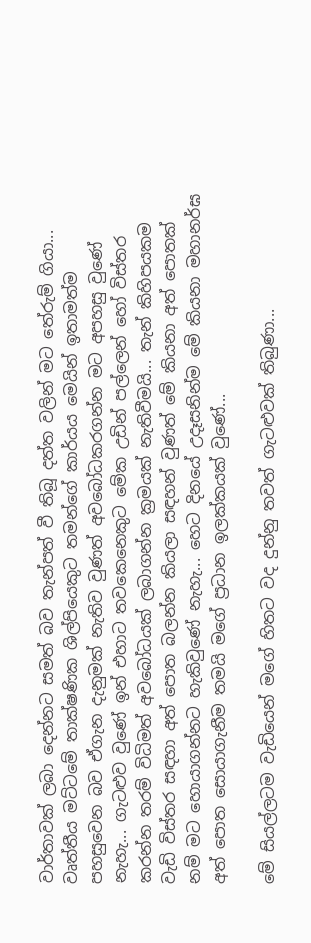වාර්තාවක් ලබා දෙන්නට සමත් බව තැන්පත් වී තිබූ දත්ත වලින් මට තේරුම් ගියා... වෘත්තීය මට්ටමේ තාක්ෂණික ශිල්පියෙකුට තමන්ගේ කාර්යය මෙයින් ඉතාමත්ම පහසුවෙන බව ඒගැන දැනුමක් නැතිව වුණත් අවබෝධකරගන්න මට අපහසු වුණේ නැහැ... ගැටළුව වුණේ ඉන් එහාට තවකෙනෙකුට මේක උඩින් පල්ලෙන් හෝ විස්තර කරන්න තරම් විධිමත් අවබෝධයක් ලබාගන්න ක්‍රමයක් නැතිවීමයි... තැන් කිහිපයකම වැඩි විස්තර සඳහා අත් පොත බලන්න කියලා සඳහන් වුණත් මේ කියනා අත් පොතක් නම් මට හොයාගන්නට හැකිවුණේ නැහැ... හෙට දිනයේ උදෑසනින්ම මේ කියනා මහානර්ඝ අත් පොත සොයාගැනීම තමයි මගේ ප්‍රධාන ඉලක්කයක් වුණේ...

මේ සියල්ලටම වැඩියෙන් මගේ හිතට වද දුන්නු තවත් ගැටළුවක් තිබුණා...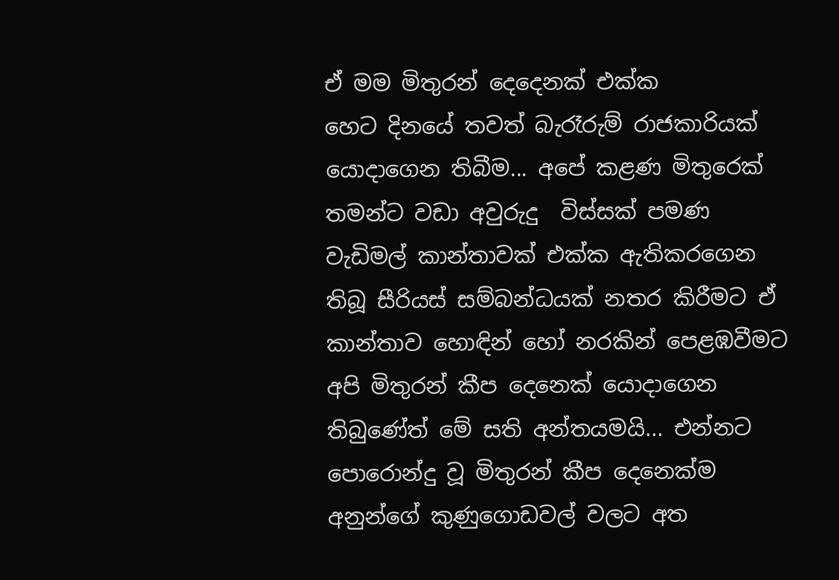ඒ මම මිතුරන් දෙදෙනක් එක්ක
හෙට දිනයේ තවත් බැරෑරුම් රාජකාරියක් යොදාගෙන තිබීම... අපේ කළණ මිතුරෙක් තමන්ට වඩා අවුරුදු  විස්සක් පමණ වැඩිමල් කාන්තාවක් එක්ක ඇතිකරගෙන තිබූ සීරියස් සම්බන්ධයක් නතර කිරීමට ඒ කාන්තාව හොඳින් හෝ නරකින් පෙළඹවීමට අපි මිතුරන් කීප දෙනෙක් යොදාගෙන තිබුණේත් මේ සති අන්තයමයි... එන්නට පොරොන්දු වූ මිතුරන් කීප දෙනෙක්ම අනුන්ගේ කුණුගොඩවල් වලට අත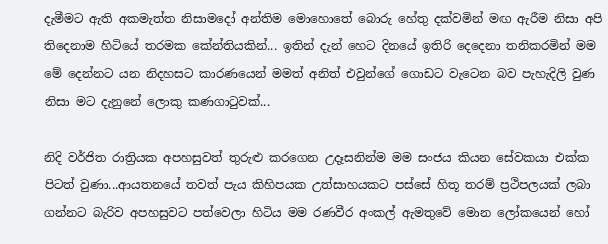දැමීමට ඇති අකමැත්ත නිසාමදෝ අන්තිම මොහොතේ බොරු හේතු දක්වමින් මඟ ඇරීම නිසා අපි තිදෙනාම හිටියේ තරමක කේන්තියකින්... ඉතින් දැන් හෙට දිනයේ ඉතිරි දෙදෙනා තනිකරමින් මම මේ දෙන්නට යන නිදහසට කාරණයෙන් මමත් අනිත් එවුන්ගේ ගොඩට වැටෙන බව පැහැදිලි වුණ නිසා මට දැනුනේ ලොකු කණගා‍ටුවක්...

නිදි වර්ජිත රාත්‍රියක අපහසුවත් තුරුළු කරගෙන උදෑසනින්ම මම සංජය කියන සේවකයා එක්ක පිටත් වුණා...ආයතනයේ තවත් පැය කිහිපයක උත්සාහයකට පස්සේ හිතූ තරම් ප්‍රථිපලයක් ලබා ගන්නට බැරිව අපහසුවට පත්වෙලා හිටිය මම රණවීර අංකල් ඇමතුවේ මොන ලෝකයෙන් හෝ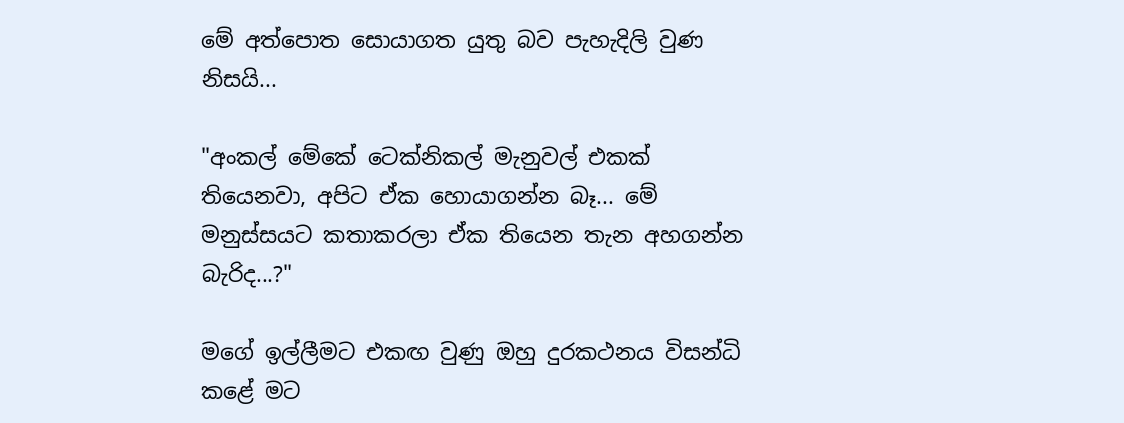මේ අත්පොත සොයාගත යුතු බව පැහැදිලි වුණ නිසයි...

"අංකල් මේකේ ටෙක්නිකල් මැනුවල් එකක් තියෙනවා, අපිට ඒක හොයාගන්න බෑ... මේ මනුස්සයට කතාකරලා ඒක තියෙන තැන අහගන්න බැරිද...?"

මගේ ඉල්ලීමට එකඟ වුණු ඔහු දුරකථනය විසන්ධි කළේ මට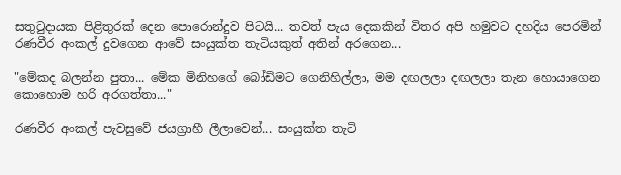සතු‍ටුදායක පිළිතුරක් දෙන පොරොන්දුව පිටයි... තවත් පැය දෙකකින් විතර අපි හමුවට දහදිය පෙරමින් රණවීර අංකල් දුවගෙන ආවේ සංයුක්ත තැටියකුත් අතින් අරගෙන...

"මේකද බලන්න පුතා... මේක මිනිහගේ බෝඩිමට ගෙනිහිල්ලා, මම දඟලලා දඟලලා තැන හොයාගෙන කොහොම හරි අරගත්තා..."

රණවීර අංකල් පැවසුවේ ජයග්‍රාහී ලීලාවෙන්... සංයුක්ත තැටි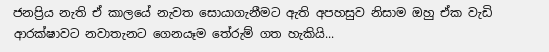ජනප්‍රිය නැති ඒ කාලයේ නැවත සොයාගැනීමට ඇති අපහසුව නිසාම ඔහු ඒක වැඩි ආරක්ෂාවට නවාතැනට ගෙනයෑම තේරුම් ගත හැකියි...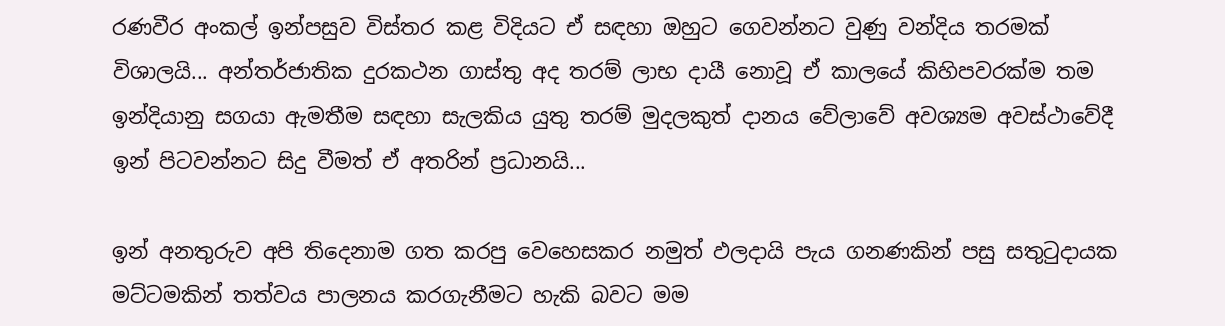රණවීර අංකල් ඉන්පසුව විස්තර කළ විදියට ඒ සඳහා ඔහුට ගෙවන්නට වුණු වන්දිය තරමක් විශාලයි... අන්තර්ජාතික දුරකථන ගාස්තු අද තරම් ලාභ දායී නොවූ ඒ කාලයේ කිහිපවරක්ම තම ඉන්දියානු සගයා ඇමතීම සඳහා සැලකිය යුතු තරම් මුදලකුත් දානය වේලාවේ අවශ්‍යම අවස්ථාවේදී ඉන් පිටවන්නට සිදු වීමත් ඒ අතරින් ප්‍රධානයි...

ඉන් අනතුරුව අපි තිදෙනාම ගත කරපු වෙහෙසකර නමුත් ඵලදායි පැය ගනණකින් පසු සතු‍ටුදායක මට්ටමකින් තත්වය පාලනය කරගැනීමට හැකි බවට මම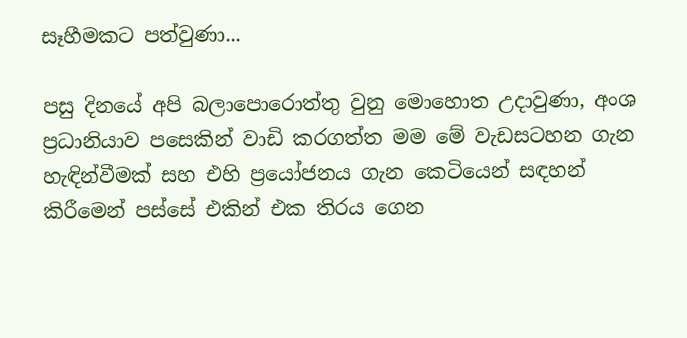සෑහීමකට පත්වුණා...

පසු දිනයේ අපි බලාපොරොත්තු වුනු මොහොත උදාවුණා, අංශ ප්‍රධානියාව පසෙකින් වාඩි කරගත්ත මම මේ වැඩසටහන ගැන හැඳින්වීමක් සහ එහි ප්‍රයෝජනය ගැන කෙටියෙන් සඳහන් කිරීමෙන් පස්සේ එකින් එක තිරය ගෙන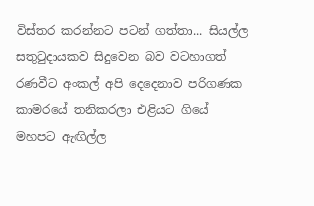විස්තර කරන්නට පටන් ගත්තා... සියල්ල සතු‍ටුදායකව සිදුවෙන බව වටහාගත් රණවීට අංකල් අපි දෙදෙනාව පරිගණක කාමරයේ තනිකරලා එළියට ගියේ මහපට ඇඟිල්ල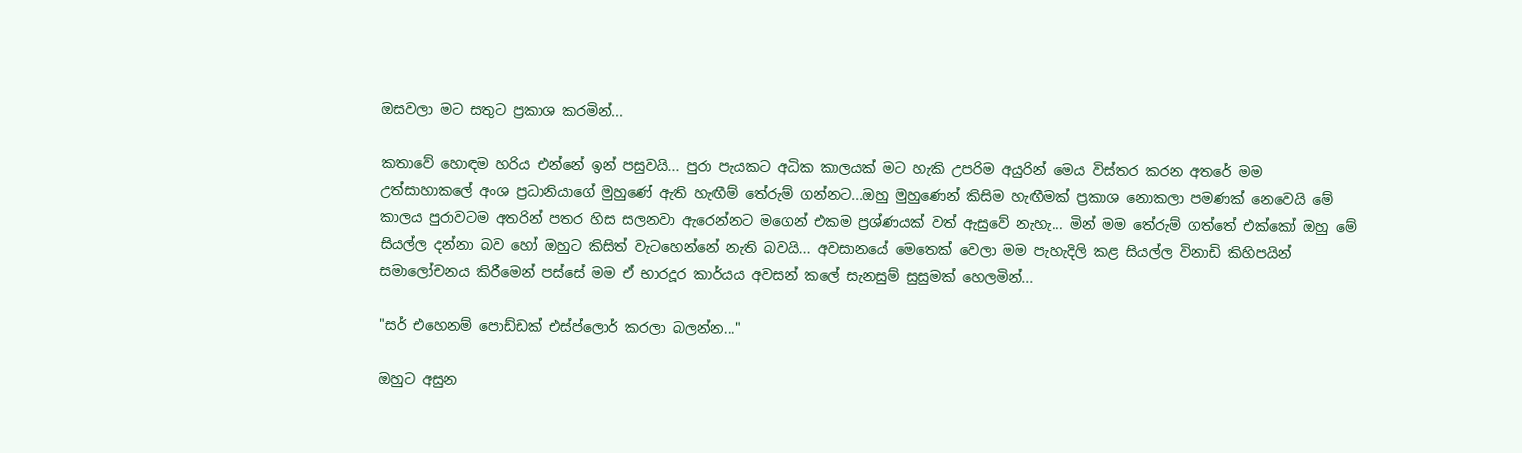ඔසවලා මට සතුට ප්‍රකාශ කරමින්...

කතාවේ හොඳම හරිය එන්නේ ඉන් පසුවයි... පුරා පැයකට අධික කාලයක් මට හැකි උපරිම අයුරින් මෙය විස්තර කරන අතරේ මම උත්සාහාකලේ අංශ ප්‍රධානියාගේ මුහුණේ ඇති හැඟීම් තේරුම් ගන්නට...ඔහු මුහුණෙන් කිසිම හැඟීමක් ප්‍රකාශ නොකලා පමණක් නෙවෙයි මේ කාලය පුරාවටම අතරින් පතර හිස සලනවා ඇරෙන්නට මගෙන් එකම ප්‍රශ්ණයක් වත් ඇසුවේ නැහැ... මින් මම තේරුම් ගත්තේ එක්කෝ ඔහු මේ සියල්ල දන්නා බව හෝ ඔහුට කිසිත් වැටහෙන්නේ නැති බවයි... අවසානයේ මෙතෙක් වෙලා මම පැහැදිලි කළ සියල්ල විනාඩි කිහිපයින් සමාලෝචනය කිරීමෙන් පස්සේ මම ඒ භාරදූර කාර්යය අවසන් කලේ සැනසුම් සුසුමක් හෙලමින්...

"සර් එහෙනම් පොඩ්ඩක් එස්ප්ලොර් කරලා බලන්න..."

ඔහුට අසුන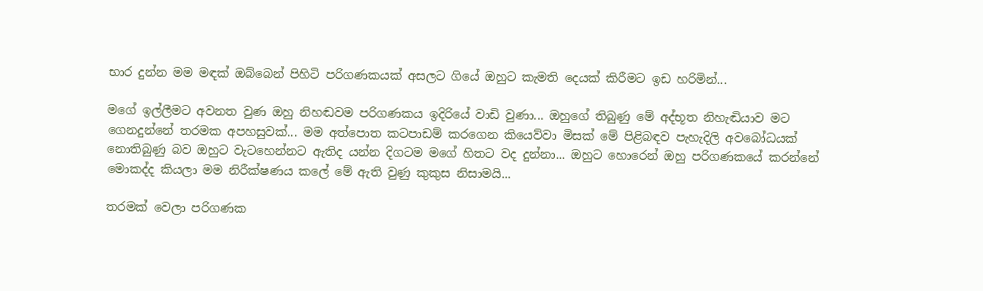භාර දුන්න මම මඳක් ඔබ්බෙන් පිහිටි පරිගණකයක් අසලට ගියේ ඔහුට කැමති දෙයක් කිරීමට ඉඩ හරිමින්...

මගේ ඉල්ලීමට අවනත වුණ ඔහු නිහඬවම පරිගණකය ඉදිරියේ වාඩි වුණා... ඔහුගේ තිබුණු මේ අද්භූත නිහැඬියාව මට ගෙනදුන්නේ තරමක අපහසුවක්... මම අත්පොත කටපාඩම් කරගෙන කියෙව්වා මිසක් මේ පිළිබඳව පැහැදිලි අවබෝධයක් නොතිබුණු බව ඔහුට වැටහෙන්නට ඇතිද යන්න දිගටම මගේ හිතට වද දුන්නා... ඔහුට හොරෙන් ඔහු පරිගණකයේ කරන්නේ මොකද්ද කියලා මම නිරීක්ෂණය කලේ මේ ඇති වුණු කුකුස නිසාමයි...

තරමක් වෙලා පරිගණක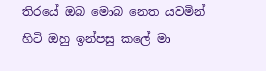තිරයේ ඔබ මොබ නෙත යවමින් හිටි ඔහු ඉන්පසු කලේ මා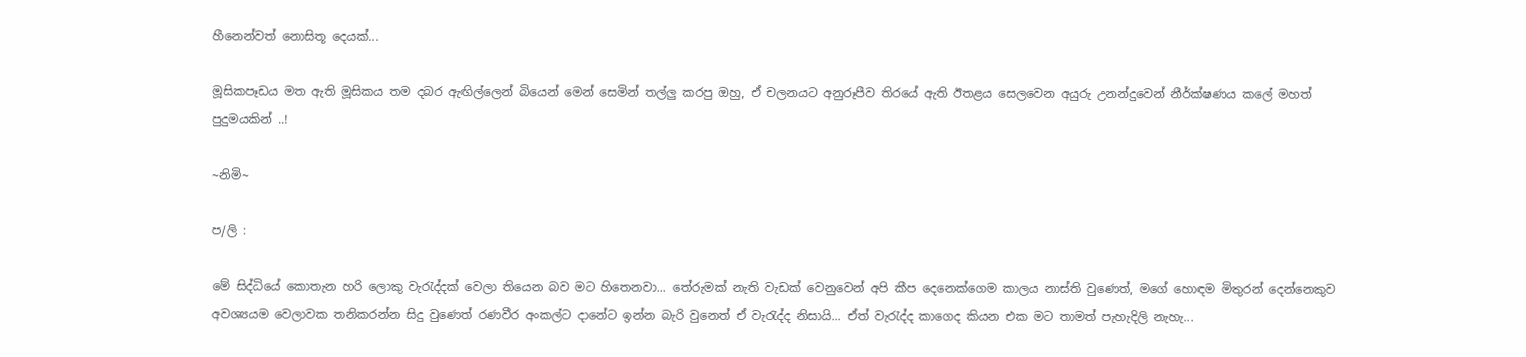හීනෙන්වත් නොසිතූ දෙයක්...

මූසිකපෑඩය මත ඇති මූසිකය තම දබර ඇඟිල්ලෙන් බියෙන් මෙන් සෙමින් තල්ලු කරපු ඔහු, ඒ චලනයට අනුරූපීව තිරයේ ඇති ඊතළය සෙලවෙන අයුරු උනන්දුවෙන් නීර්ක්ෂණය කලේ මහත් පුදුමයකින් ..!

~නිමි~

ප/ලි :

මේ සිද්ධියේ කොතැන හරි ලොකු වැ‍රැද්දක් වෙලා තියෙන බව මට හිතෙනවා... තේරුමක් නැති වැඩක් වෙනුවෙන් අපි කීප දෙනෙක්ගෙම කාලය නාස්ති වුණෙත්, මගේ හොඳම මිතුරන් දෙන්නෙකුව අවශ්‍යයම වෙලාවක තනිකරන්න සිදු වුණෙත් රණවීර අංකල්ට දානේට ඉන්න බැරි වුනෙත් ඒ වැ‍රැද්ද නිසායි... ඒත් වැ‍රැද්ද කාගෙද කියන එක මට තාමත් පැහැදිලි නැහැ...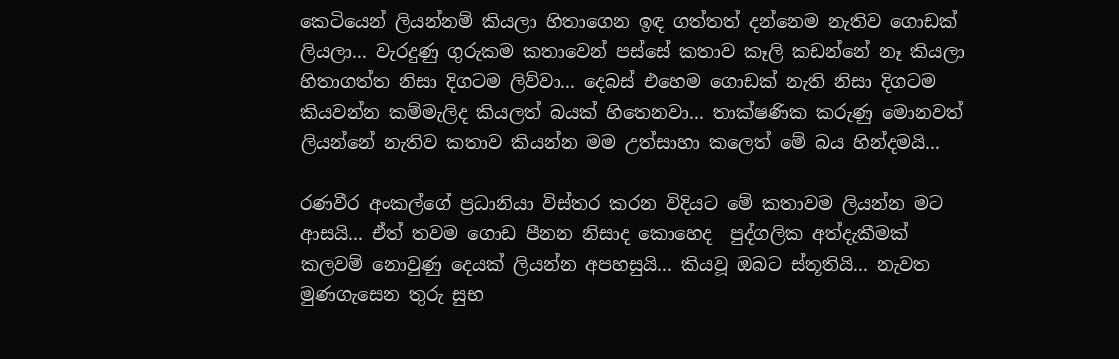කෙටියෙන් ලියන්නම් කියලා හිතාගෙන ඉඳ ගත්තත් දන්නෙම නැතිව ගොඩක් ලියලා... වැරදුණු ගුරුකම කතාවෙන් පස්සේ කතාව කෑලි කඩන්නේ නෑ කියලා හිතාගත්ත නිසා දිගටම ලිව්වා... දෙබස් එහෙම ගොඩක් නැති නිසා දිගටම කියවන්න කම්මැලිද කියලත් බයක් හිතෙනවා... තාක්ෂණික කරුණු මොනවත් ලියන්නේ නැතිව කතාව කියන්න මම උත්සාහා කලෙත් මේ බය හින්දමයි...

රණවීර අංකල්ගේ ප්‍රධානියා විස්තර කරන විදියට මේ කතාවම ලියන්න මට ආසයි... ඒත් තවම ගොඩ පීනන නිසාද කොහෙද  පුද්ගලික අත්දැකීමක් කලවම් නොවුණු දෙයක් ලියන්න අපහසුයි... කියවූ ඔබට ස්තූතියි... නැවත මුණගැසෙන තුරු සුභ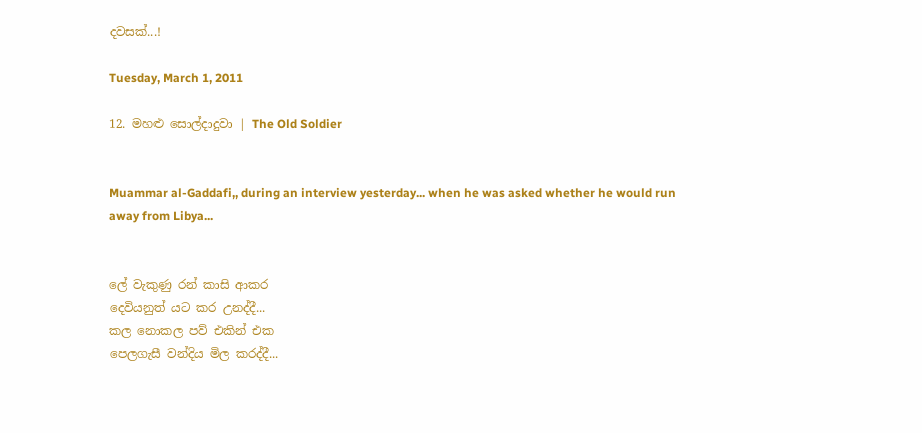දවසක්...!

Tuesday, March 1, 2011

12. මහළු සොල්දාදුවා | The Old Soldier


Muammar al-Gaddafi,, during an interview yesterday... when he was asked whether he would run away from Libya...


ලේ වැකුණු රන් කාසි ආකර
දෙවියනුත් යට කර උනද්දී...
කල නොකල පව් එකින් එක
පෙලගැසී වන්දිය මිල කරද්දී...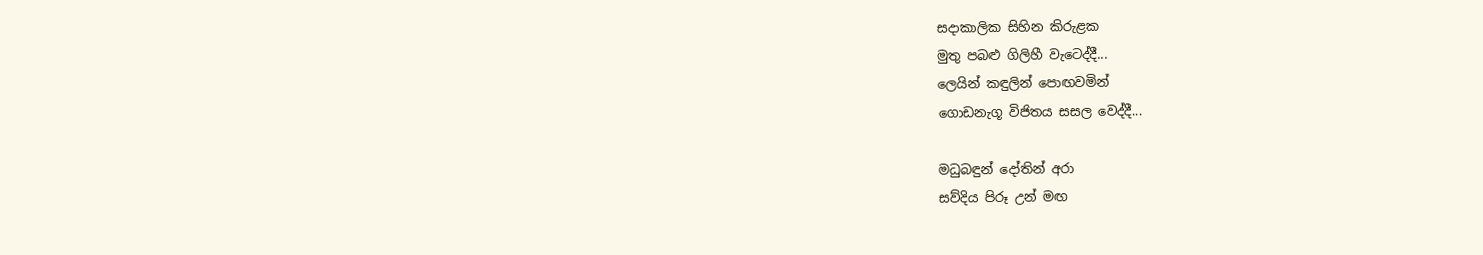සදාකාලික සිහින කිරුළක
මුතු පබළු ගිලිහී වැටෙද්දී...
ලෙයින් කඳුලින් පොඟවමින්
ගොඩනැගූ විජිතය සසල වෙද්දී...

මධුබඳුන් දෝතින් අරා
සව්දිය පිරූ උන් මඟ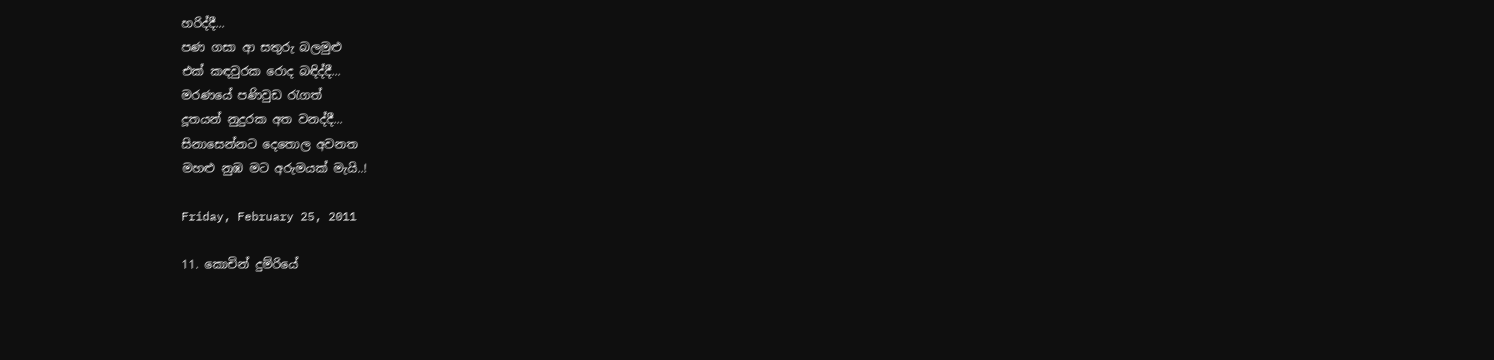හරිද්දී...
පණ ගසා ආ සතුරු බලමුළු
එක් කඳවුරක රොද බඳිද්දී...
මරණයේ පණිවුඩ ‍රැගත්
දූතයන් නුදුරක අත වනද්දී...
සිනාසෙන්නට දෙතොල අවනත
මහළු නුඹ මට අරුමයක් මැයි..!

Friday, February 25, 2011

11. කොචින් දුම්රියේ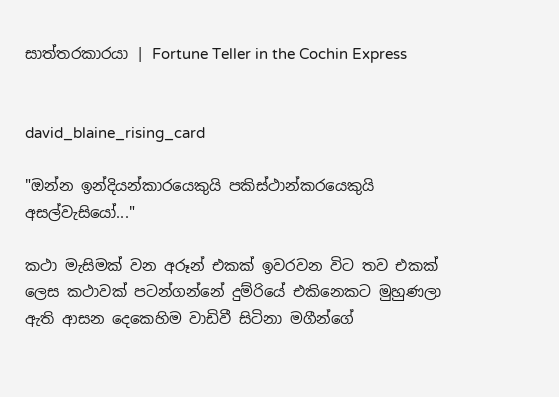සාත්තරකාරයා | Fortune Teller in the Cochin Express


david_blaine_rising_card

"ඔන්න ඉන්දියන්කාරයෙකුයි පකිස්ථාන්කරයෙකුයි අසල්වැසියෝ..."

කථා මැසිමක් වන අරූන් එකක් ඉවරවන විට තව එකක් ලෙස කථාවක් පටන්ගන්නේ දුම්රියේ එකිනෙකට මුහුණලා ඇති ආසන දෙකෙහිම වාඩිවී සිටිනා මගීන්ගේ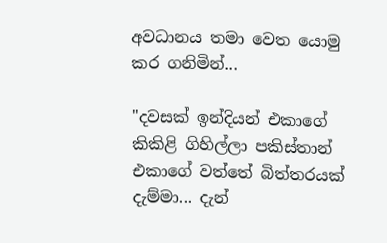අවධානය තමා වෙත යොමු කර ගනිමින්...

"දවසක් ඉන්දියන් එකාගේ කිකිළි ගිහිල්ලා පකිස්තාන් එකාගේ වත්තේ බිත්තරයක් දැම්මා... දැන්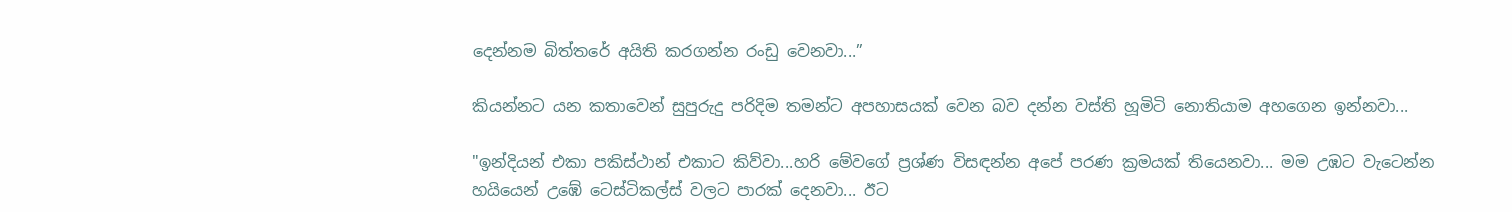දෙන්නම බිත්තරේ අයිති කරගන්න රංඩු වෙනවා...”

කියන්නට යන කතාවෙන් සුපුරුදු පරිදිම තමන්ට අපහාසයක් වෙන බව දන්න වස්ති හූමිටි නොතියාම අහගෙන ඉන්නවා...

"ඉන්දියන් එකා පකිස්ථාන් එකාට කිව්වා...හරි මේවගේ ප්‍රශ්ණ විසඳන්න අපේ පරණ ක්‍රමයක් තියෙනවා... මම උඹට වැටෙන්න හයියෙන් උඹේ ටෙස්ටිකල්ස් වලට පාරක් දෙනවා... ඊට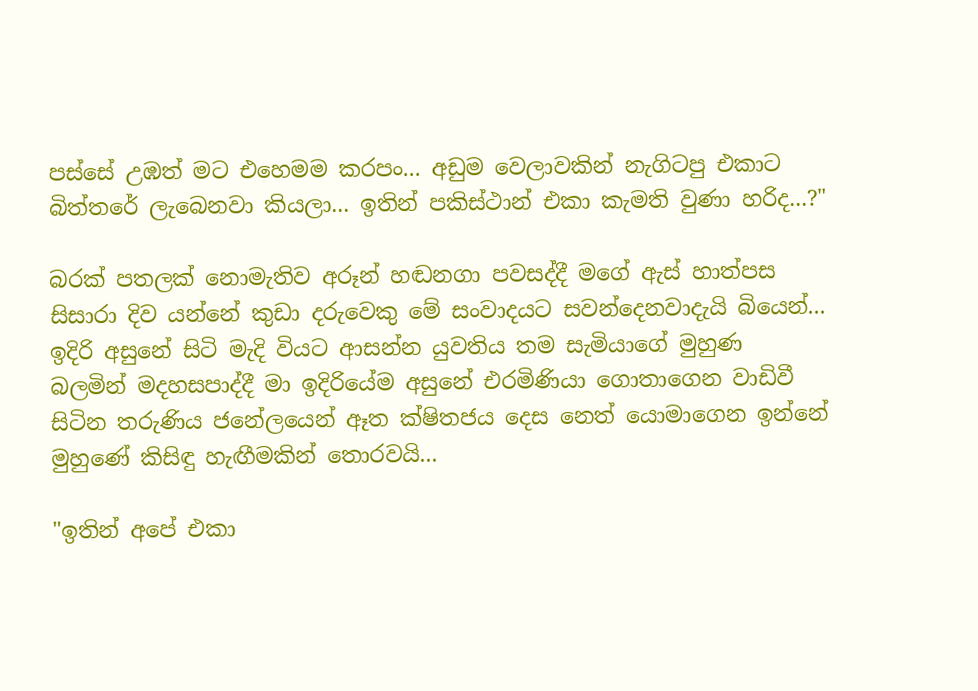පස්සේ උඹත් මට එහෙමම කරපං... අඩුම වෙලාවකින් නැගිටපු එකාට බිත්තරේ ලැබෙනවා කියලා... ඉතින් පකිස්ථාන් එකා කැමති වුණා හරිද...?"

බරක් පතලක් නොමැතිව අරූන් හඬනගා පවසද්දී මගේ ඇස් හාත්පස සිසාරා දිව යන්නේ කුඩා දරුවෙකු මේ සංවාදයට සවන්දෙනවාදැයි බියෙන්... ඉදිරි අසුනේ සිටි මැදි වියට ආසන්න යුවතිය තම සැමියාගේ මුහුණ බලමින් මදහසපාද්දී මා ඉදිරියේම අසුනේ එරමිණියා ගොතාගෙන වාඩිවී සිටින තරුණිය ජනේලයෙන් ඈත ක්ෂිතජය දෙස නෙත් යොමාගෙන ඉන්නේ මුහුණේ කිසිඳු හැඟීමකින් තොරවයි...

"ඉතින් අපේ එකා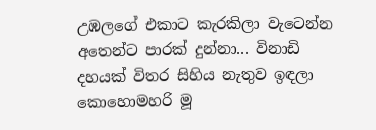උඹලගේ එකාට කැරකිලා වැටෙන්න අතෙන්ට පාරක් දුන්නා... විනාඩි දහයක් විතර සිහිය නැතුව ඉඳලා කොහොමහරි මූ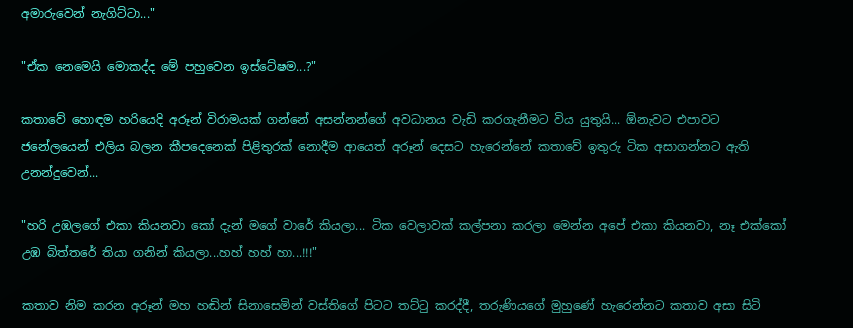අමාරුවෙන් නැගිට්ටා..."

"ඒක නෙමෙයි මොකද්ද මේ පහුවෙන ඉස්ටේෂම...?"

කතාවේ හොඳම හරියෙදි අරූන් විරාමයක් ගන්නේ අසන්නන්ගේ අවධානය වැඩි කරගැනීමට විය යුතුයි... ඕනැවට එපාවට ජනේලයෙන් එලිය බලන කීපදෙනෙක් පිළිතුරක් නොදීම ආයෙත් අරූන් දෙසට හැරෙන්නේ කතාවේ ඉතුරු ටික අසාගන්නට ඇති උනන්දුවෙන්...

"හරි උඹලගේ එකා කියනවා කෝ දැන් මගේ වාරේ කියලා... ටික වෙලාවක් කල්පනා කරලා මෙන්න අපේ එකා කියනවා, නෑ එක්කෝ උඹ බිත්තරේ තියා ගනින් කියලා...හහ් හහ් හා...!!!"

කතාව නිම කරන අරූන් මහ හඬින් සිනාසෙමින් වස්තිගේ පිටට තට්‍ටු කරද්දී, තරුණියගේ මුහුණේ හැරෙන්නට කතාව අසා සිටි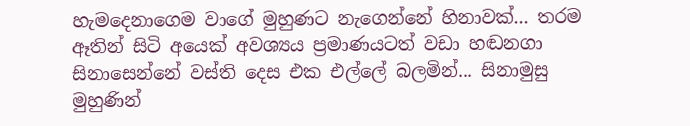හැමදෙනාගෙම වාගේ මුහුණට නැගෙන්නේ හිනාවක්... තරම ඈතින් සිටි අයෙක් අවශ්‍යය ප්‍රමාණයටත් වඩා හඬනගා සිනාසෙන්නේ වස්ති දෙස එක එල්ලේ බලමින්... සිනාමුසු මුහුණින්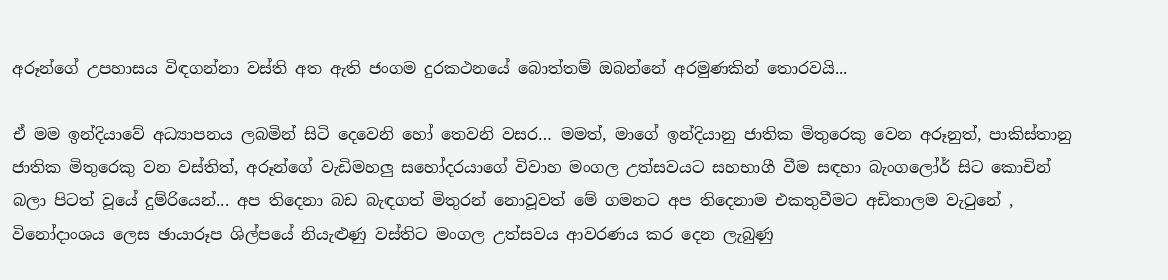අරූන්ගේ උපහාසය විඳගන්නා වස්ති අත ඇති ජංගම දුරකථනයේ බොත්තම් ඔබන්නේ අරමුණකින් තොරවයි...

ඒ මම ඉන්දියාවේ අධ්‍යාපනය ලබමින් සිටි දෙවෙනි හෝ තෙවනි වසර… මමත්, මාගේ ඉන්දියානු ජාතික මිතුරෙකු වෙන අරූනුත්, පාකිස්තානු ජාතික මිතුරෙකු වන වස්තිත්, අරූන්ගේ වැඩිමහලු සහෝදරයාගේ විවාහ මංගල උත්සවයට සහභාගී වීම සඳහා බැංගලෝර් සිට කොචින් බලා පිටත් වූයේ දුම්රියෙන්... අප තිදෙනා බඩ බැඳගත් මිතුරන් නොවූවත් මේ ගමනට අප තිදෙනාම එකතුවීමට අඩිතාලම වැ‍ටුනේ , විනෝදාංශය ලෙස ඡායාරූප ශිල්පයේ නියැළුණු වස්තිට මංගල උත්සවය ආවරණය කර දෙන ලැබුණු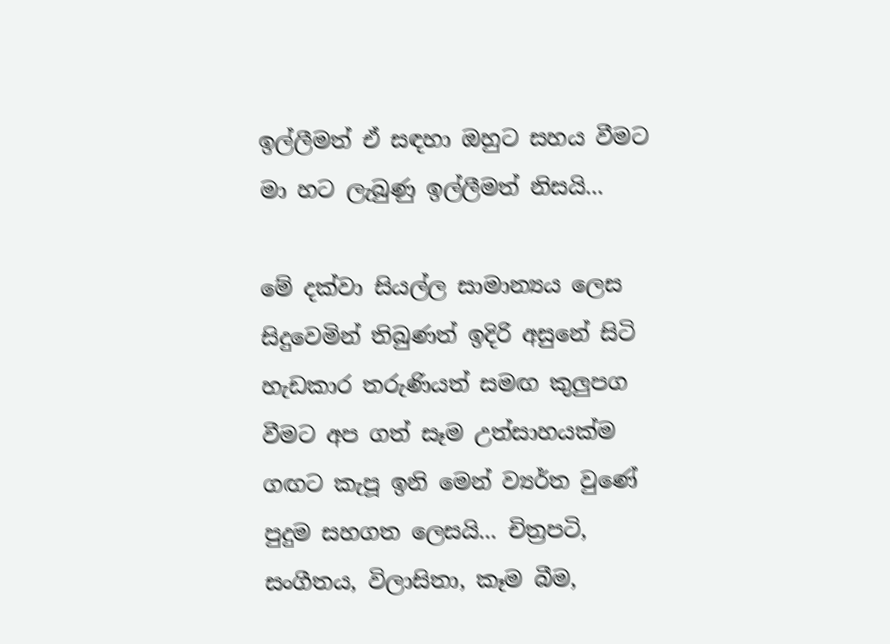ඉල්ලීමත් ඒ සඳහා ඔහුට සහය වීමට මා හට ලැබුණු ඉල්ලීමත් නිසයි...

මේ දක්වා සියල්ල සාමාන්‍යය ලෙස සිදුවෙමින් තිබුණත් ඉදිරි අසුනේ සිටි හැඩකාර තරුණියත් සමඟ කුලුපග වීමට අප ගත් සෑම උත්සාහයක්ම ගඟට කැපූ ඉනි මෙන් ව්‍යර්ත වුණේ පුදුම සහගත ලෙසයි... චිත්‍රපටි, සංගීතය, විලාසිතා, කෑම බීම,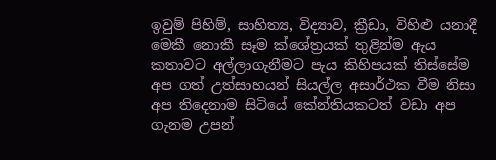ඉවුම් පිහිම්, සාහිත්‍ය, විද්‍යාව, ක්‍රීඩා, විහිළු යනාදී මෙකී නොකී සෑම ක්ශේත්‍රයක් තුළින්ම ඇය කතාවට අල්ලාගැනීමට පැය කිහිපයක් තිස්සේම අප ගත් උත්සාහයන් සියල්ල අසාර්ථක වීම නිසා අප තිදෙනාම සිටියේ කේන්තියකටත් වඩා අප ගැනම උපන්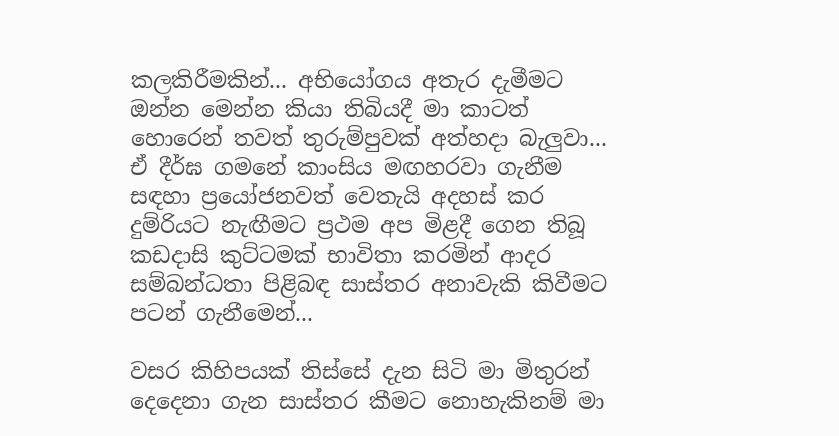කලකිරීමකින්... අභියෝගය අතැර දැමීමට ඔන්න මෙන්න කියා තිබියදී මා කාටත් හොරෙන් තවත් තුරුම්පුවක් අත්හදා බැලුවා... ඒ දීර්ඝ ගමනේ කාංසිය මඟහරවා ගැනීම සඳහා ප්‍රයෝජනවත් වෙතැයි අදහස් කර දුම්රියට නැඟීමට ප්‍රථම අප මිළදී ගෙන තිබූ කඩදාසි කුට්ටමක් භාවිතා කරමින් ආදර සම්බන්ධතා පිළිබඳ සාස්තර අනාවැකි කිවීමට පටන් ගැනීමෙන්...

වසර කිහිපයක් තිස්සේ දැන සිටි මා මිතුරන් දෙදෙනා ගැන සාස්තර කීමට නොහැකිනම් මා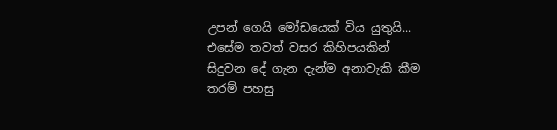උපන් ගෙයි මෝඩයෙක් විය යුතුයි... එසේම තවත් වසර කිහිපයකින් සිදුවන දේ ගැන දැන්ම අනාවැකි කීම තරම් පහසු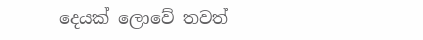දෙයක් ලොවේ තවත්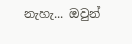නැහැ... ඔවුන්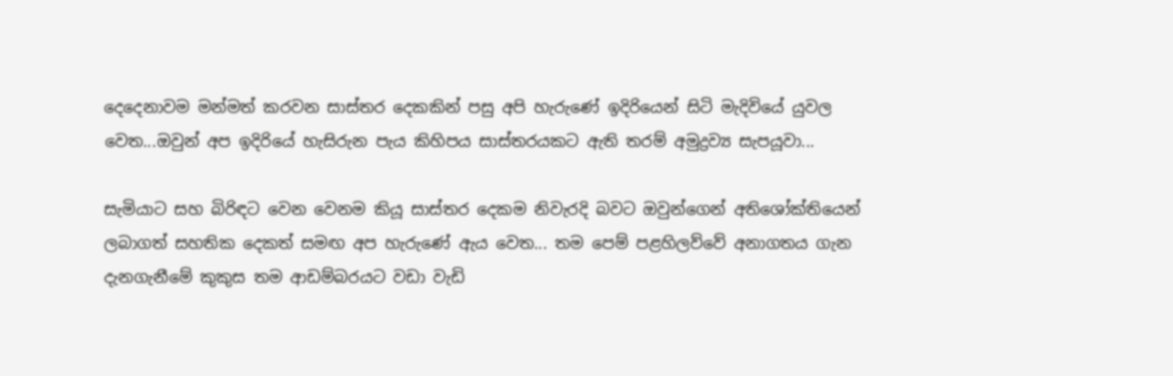දෙදෙනාවම මන්මත් කරවන සාස්තර දෙකකින් පසු අපි හැරුණේ ඉදිරියෙන් සිටි මැදිවියේ යුවල වෙත...ඔවුන් අප ඉදිරියේ හැසිරුන පැය කිහිපය සාස්තරයකට ඇති තරම් අමුද්‍රව්‍ය සැපයූවා...

සැමියාට සහ බිරිඳට වෙන වෙනම කියූ සාස්තර දෙකම නිවැරදි බවට ඔවුන්ගෙන් අතිශෝක්තියෙන් ලබාගත් සහතික දෙකත් සමඟ අප හැරුණේ ඇය වෙත... තම පෙම් පළහිලව්වේ අනාගතය ගැන දැනගැනීමේ කුකුස තම ආඩම්බරයට වඩා වැඩි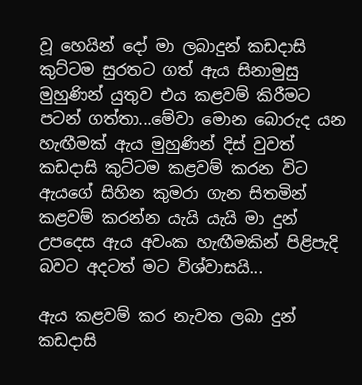වූ හෙයින් දෝ මා ලබාදුන් කඩදාසි කුට්ටම සුරතට ගත් ඇය සිනාමුසු මුහුණින් යුතුව එය කළවම් කිරීමට පටන් ගත්තා...මේවා මොන බොරුද යන හැඟීමක් ඇය මුහුණින් දිස් වුවත් කඩදාසි කුට්ටම කළවම් කරන විට ඇයගේ සිහින කුමරා ගැන සිතමින් කළවම් කරන්න යැයි යැයි මා දුන් උපදෙස ඇය අවංක හැඟීමකින් පිළිපැදි බවට අදටත් මට විශ්වාසයි...

ඇය කළවම් කර නැවත ලබා දුන් කඩදාසි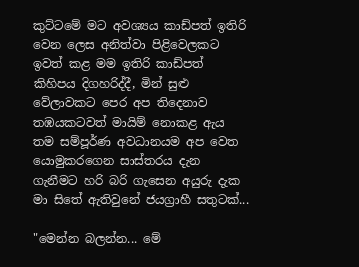කුට්ටමේ මට අවශ්‍යය කාඩ්පත් ඉතිරි වෙන ලෙස අනිත්වා පිළිවෙලකට ඉවත් කළ මම ඉතිරි කාඩ්පත් කිහිපය දිගහරිද්දී, මින් සුළු වේලාවකට පෙර අප තිදෙනාව තඹයකටවත් මායිම් නොකළ ඇය තම සම්පූර්ණ අවධානයම අප වෙත යොමුකරගෙන සාස්තරය දැන ගැනීමට හරි බරි ගැසෙන අයුරු දැක මා සිතේ ඇතිවුනේ ජයග්‍රාහී සතුටක්...

"මෙන්න බලන්න... මේ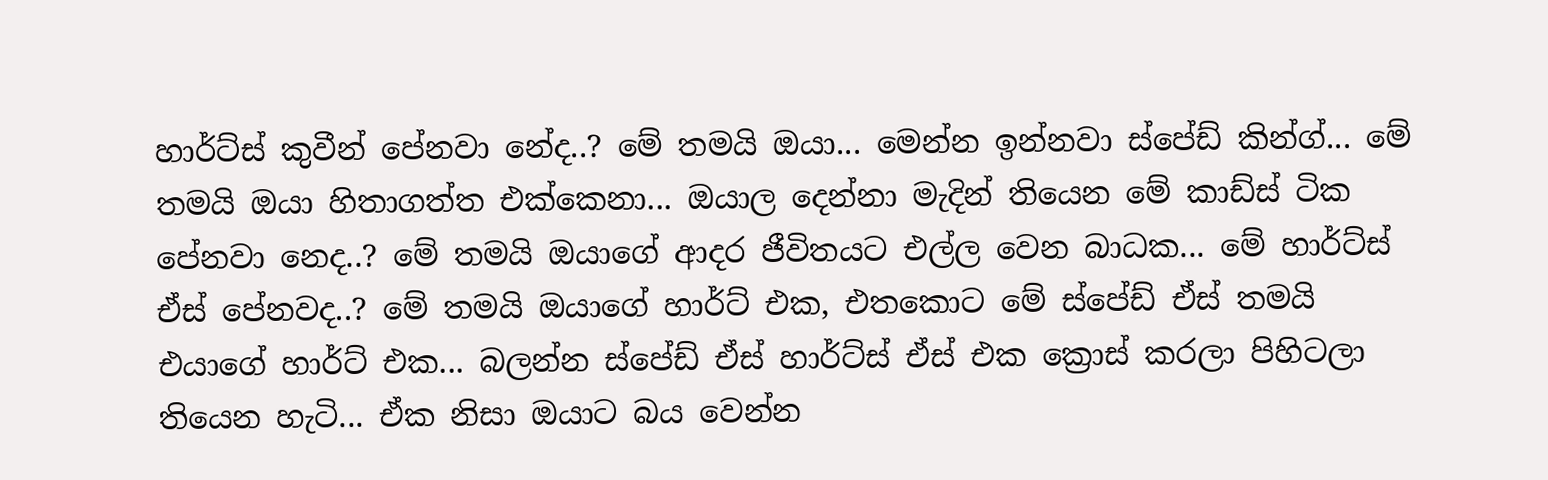හාර්ට්ස් කුවීන් පේනවා නේද..? මේ තමයි ඔයා... මෙන්න ඉන්නවා ස්පේඩ් කින්ග්... මේ තමයි ඔයා හිතාගත්ත එක්කෙනා... ඔයාල දෙන්නා මැදින් තියෙන මේ කාඩ්ස් ටික පේනවා නෙද..? මේ තමයි ඔයාගේ ආදර ජීවිතයට එල්ල වෙන බාධක... මේ හාර්ට්ස් ඒස් පේනවද..? මේ තමයි ඔයාගේ හාර්ට් එක, එතකොට මේ ස්පේඩ් ඒස් තමයි එයාගේ හාර්ට් එක... බලන්න ස්පේඩ් ඒස් හාර්ට්ස් ඒස් එක ක්‍රොස් කරලා පිහිටලා තියෙන හැටි... ඒක නිසා ඔයාට බය වෙන්න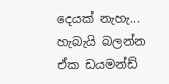දෙයක් නැහැ... හැබැයි බලන්න ඒක ඩයමන්ඩ්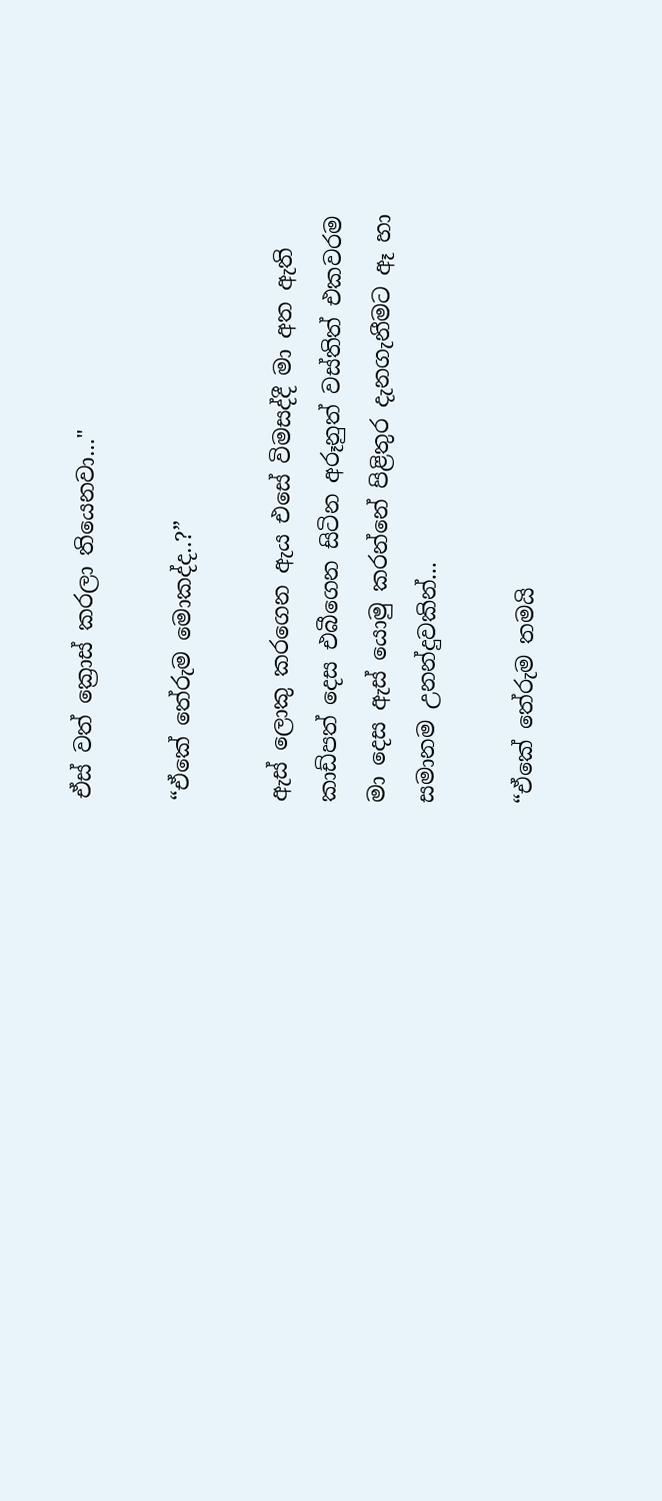ඒස් වත් ක්‍රොස් කරලා තියෙනවා..."

“ඒකේ තේරුම මොකද්ද..?”

ඇස් ලොකු කරගෙන ඇය එසේ විමසද්දී මා අත ඇති කාඩ්පත් දෙස එබීගෙන සිටින අරූනුත් වස්තිත් එකවරම මා දෙස ඇස් යොමු කරන්නේ පිළිතුර දැනගැනීමට ඈ හා සමානම උනන්දුවකින්...

“ඒකේ තේරුම තමයි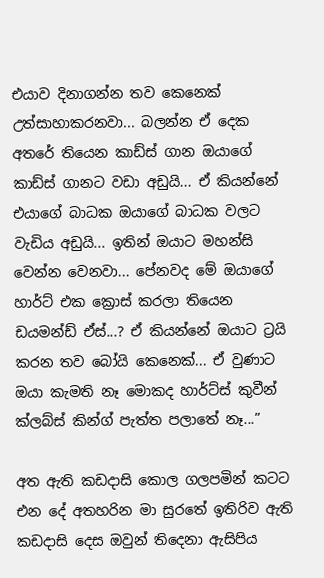එයාව දිනාගන්න තව කෙනෙක් උත්සාහාකරනවා... බලන්න ඒ දෙක අතරේ තියෙන කාඩ්ස් ගාන ඔයාගේ කාඩ්ස් ගානට වඩා අඩුයි... ඒ කියන්නේ එයාගේ බාධක ඔයාගේ බාධක වලට වැඩිය අඩුයි... ඉතින් ඔයාට මහන්සි වෙන්න වෙනවා... පේනවද මේ ඔයාගේ හාර්ට් එක ක්‍රොස් කරලා තියෙන ඩයමන්ඩ් ඒස්...? ඒ කියන්නේ ඔයාට ට්‍රයි කරන තව බෝයි කෙනෙක්... ඒ වුණාට ඔයා කැමති නෑ මොකද හාර්ට්ස් කුවීන් ක්ලබ්ස් කින්ග් පැත්ත පලාතේ නෑ...”

අත ඇති කඩදාසි කොල ගලපමින් කටට එන දේ අතහරින මා සුරතේ ඉතිරිව ඇති කඩදාසි දෙස ඔවුන් තිදෙනා ඇසිපිය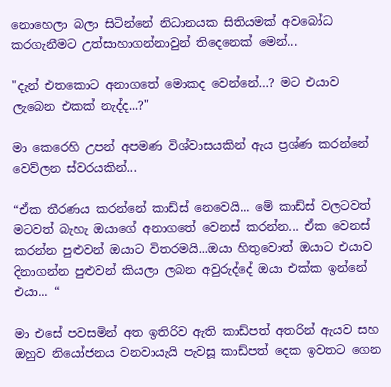නොහෙලා බලා සිටින්නේ නිධානයක සිතියමක් අවබෝධ කරගැනීමට උත්සාහාගන්නාවුන් තිදෙනෙක් මෙන්...

"දැන් එතකොට අනාගතේ මොකද වෙන්නේ…? මට එයාව ලැබෙන එකක් නැද්ද...?"

මා කෙරෙහි උපන් අපමණ විශ්වාසයකින් ඇය ප්‍රශ්ණ කරන්නේ වෙව්ලන ස්වරයකින්...

“ඒක තීරණය කරන්නේ කාඩ්ස් නෙවෙයි... මේ කාඩ්ස් වලටවත් මටවත් බැහැ ඔයාගේ අනාගතේ වෙනස් කරන්න... ඒක වෙනස් කරන්න පුළුවන් ඔයාට විතරමයි...ඔයා හිතුවොත් ඔයාට එයාව දිනාගන්න පුළුවන් කියලා ලබන අවුරුද්දේ ඔයා එක්ක ඉන්නේ එයා... “

මා එසේ පවසමින් අත ඉතිරිව ඇති කාඩ්පත් අතරින් ඇයව සහ ඔහුව නියෝජනය වනවායැයි පැවසූ කාඩ්පත් දෙක ඉවතට ගෙන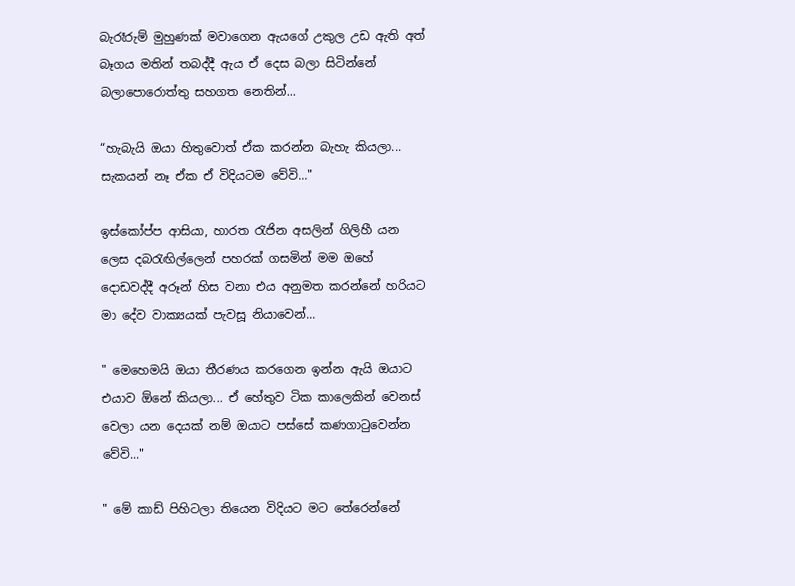බැරෑරුම් මුහුණක් මවාගෙන ඇයගේ උකුල උඩ ඇති අත් බෑගය මතින් තබද්දී ඇය ඒ දෙස බලා සිටින්නේ බලාපොරොත්තු සහගත නෙතින්...

“හැබැයි ඔයා හිතුවොත් ඒක කරන්න බැහැ කියලා... සැකයන් නෑ ඒක ඒ විදියටම වේවි..."

ඉස්කෝප්ප ආසියා, හාරත රැජින අසලින් ගිලිහී යන ලෙස දබ‍රැඟිල්ලෙන් පහරක් ගසමින් මම ඔහේ දොඩවද්දී අරූන් හිස වනා එය අනුමත කරන්නේ හරියට මා දේව වාක්‍යයක් පැවසූ නියාවෙන්...

" මෙහෙමයි ඔයා තීරණය කරගෙන ඉන්න ඇයි ඔයාට එයාව ඕනේ කියලා... ඒ හේතුව ටික කාලෙකින් වෙනස් වෙලා යන දෙයක් නම් ඔයාට පස්සේ කණගා‍ටුවෙන්න වේවි..."

" මේ කාඩ් පිහිටලා තියෙන විදියට මට තේරෙන්නේ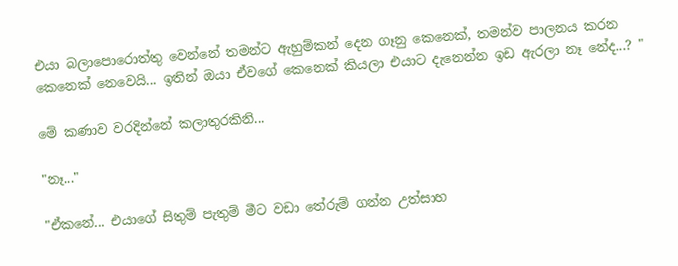එයා බලාපොරොත්තු වෙන්නේ තමන්ට ඇහුම්කන් දෙන ගෑනු කෙනෙක්, තමන්ව පාලනය කරන කෙනෙක් නෙවෙයි... ඉතින් ඔයා ඒවගේ කෙනෙක් කියලා එයාට දැනෙන්න ඉඩ ඇරලා නෑ නේද...? "

මේ කණාව වරදින්නේ කලාතුරකිනි...

"නෑ..."

"ඒකනේ... එයාගේ සිතුම් පැතුම් මීට වඩා තේරුම් ගන්න උත්සාහ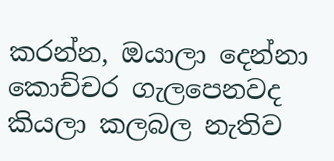කරන්න, ඔයාලා දෙන්නා කොච්චර ගැලපෙනවද කියලා කලබල නැතිව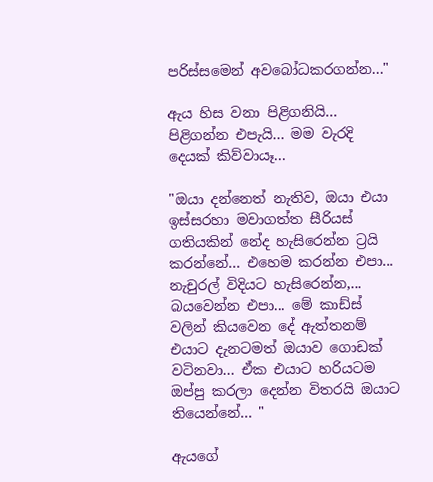පරිස්සමෙන් අවබෝධකරගන්න..."

ඇය හිස වනා පිළිගනියි... පිළිගන්න එපැයි... මම වැරදි දෙයක් කිව්වායෑ...

"ඔයා දන්නෙත් නැතිව, ඔයා එයා ඉස්සරහා මවාගත්ත සීරියස් ගතියකින් නේද හැසිරෙන්න ට්‍රයි කරන්නේ... එහෙම කරන්න එපා... නැචුරල් විදියට හැසිරෙන්න,... බයවෙන්න එපා... මේ කාඩ්ස් වලින් කියවෙන දේ ඇත්තනම් එයාට දැනටමත් ඔයාව ගොඩක් වටිනවා... ඒක එයාට හරියටම ඔප්පු කරලා දෙන්න විතරයි ඔයාට තියෙන්නේ... "

ඇයගේ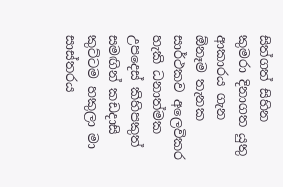සිත්ගත් සිහින කුමරා දිනාගත යුතු ආකාරය ගැන ඕනෑම තැනක සාර්ථකව අලෙවිකර හැකි ධනාත්මක උපදෙස් කිහිපකුත් සමඟින් කඩදාසි කුට්ටම හකුලා මා සාස්තරය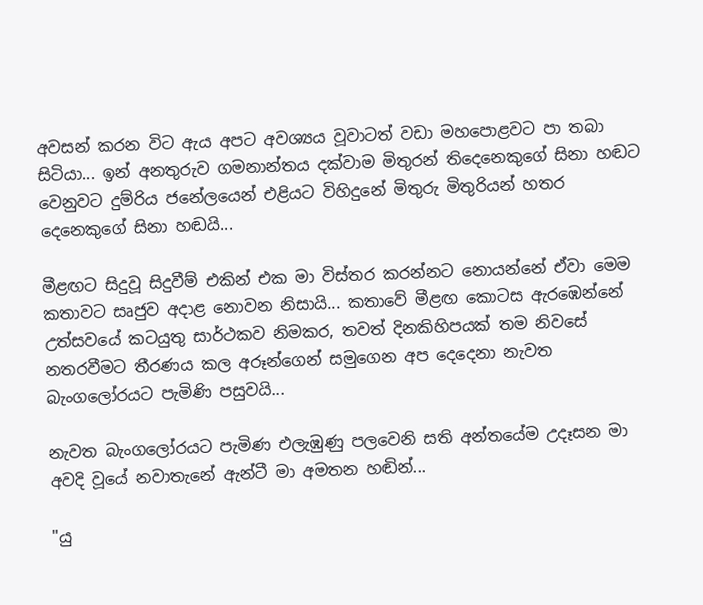අවසන් කරන විට ඇය අපට අවශ්‍යය වූවාටත් වඩා මහපොළවට පා තබා සිටියා... ඉන් අනතුරුව ගමනාන්තය දක්වාම මිතුරන් තිදෙනෙකුගේ සිනා හඬට වෙනුවට දුම්රිය ජනේලයෙන් එළියට විහිදුනේ මිතුරු මිතුරියන් හතර දෙනෙකුගේ සිනා හඬයි...

මීළඟට සිදුවූ සිදුවීම් එකින් එක මා විස්තර කරන්නට නොයන්නේ ඒවා මෙම කතාවට සෘජුව අදාළ නොවන නිසායි... කතාවේ මීළඟ කොටස ඇරඹෙන්නේ උත්සවයේ කටයුතු සාර්ථකව නිමකර, තවත් දිනකිහිපයක් තම නිවසේ නතරවීමට තීරණය කල අරූන්ගෙන් සමුගෙන අප දෙදෙනා නැවත බැංගලෝරයට පැමිණි පසුවයි...

නැවත බැංගලෝරයට පැමිණ එලැඹුණු පලවෙනි සති අන්තයේම උදෑසන මා අවදි වූයේ නවාතැනේ ඇන්ටී මා අමතන හඬින්...

"යු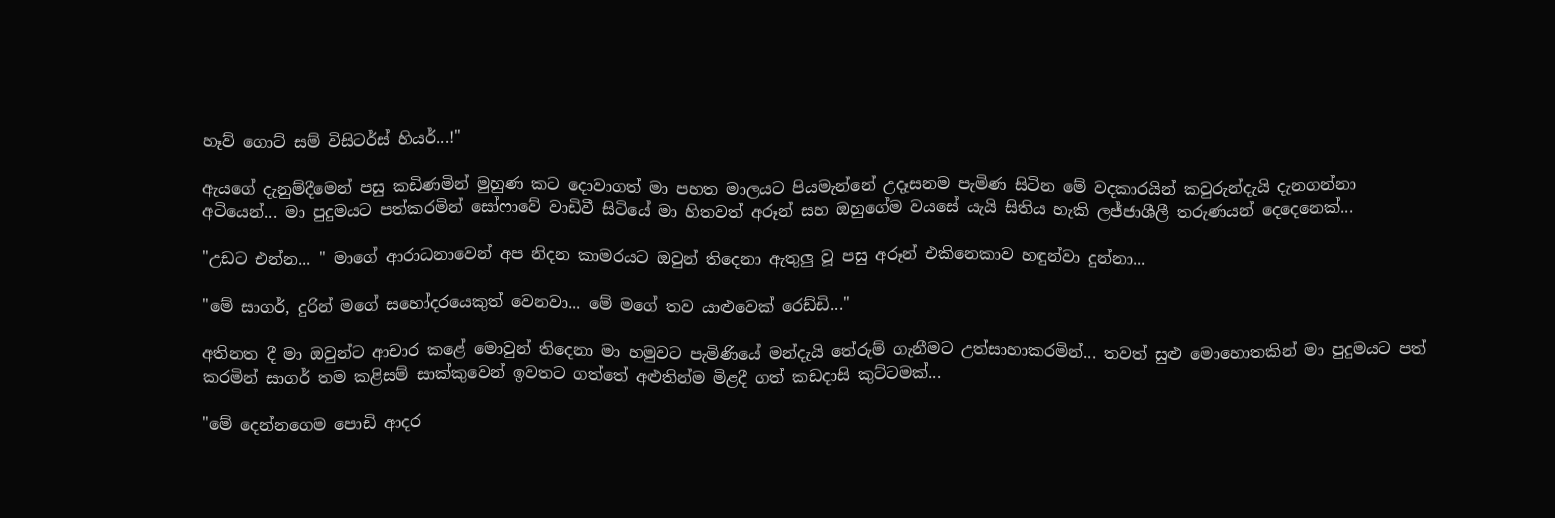හෑව් ගොට් සම් විසිටර්ස් හියර්...!"

ඇයගේ දැනුම්දීමෙන් පසු කඩිණමින් මුහුණ කට දොවාගත් මා පහත මාලයට පියමැන්නේ උදෑසනම පැමිණ සිටින මේ වදකාරයින් කවුරුන්දැයි දැනගන්නා අටියෙන්... මා පුදුමයට පත්කරමින් සෝෆාවේ වාඩිවී සිටියේ මා හිතවත් අරූන් සහ ඔහුගේම වයසේ යැයි සිතිය හැකි ලජ්ජාශීලී තරුණයන් දෙදෙනෙක්...

"උඩට එන්න... " මාගේ ආරාධනාවෙන් අප නිදන කාමරයට ඔවුන් තිදෙනා ඇතුලු වූ පසු අරූන් එකිනෙකාව හඳුන්වා දුන්නා...

"මේ සාගර්, දුරින් මගේ සහෝදරයෙකුත් වෙනවා... මේ මගේ තව යාළුවෙක් රෙඩ්ඩි..."

අතිනත දී මා ඔවුන්ට ආචාර කළේ මොවුන් තිදෙනා මා හමුවට පැමිණියේ මන්දැයි තේරුම් ගැනීමට උත්සාහාකරමින්... තවත් සුළු මොහොතකින් මා පුදුමයට පත් කරමින් සාගර් තම කළිසම් සාක්කුවෙන් ඉවතට ගත්තේ අළුතින්ම මිළදී ගත් කඩදාසි කුට්ටමක්...

"මේ දෙන්නගෙම පොඩි ආදර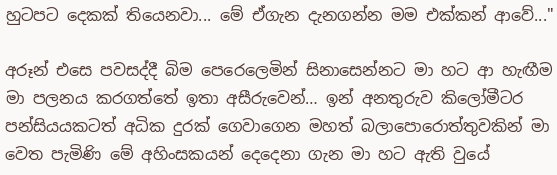හුටපට දෙකක් තියෙනවා... මේ ඒගැන දැනගන්න මම එක්කන් ආවේ..."

අරූන් එසෙ පවසද්දී බිම පෙරෙලෙමින් සිනාසෙන්නට මා හට ආ හැඟීම මා පලනය කරගත්තේ ඉතා අසීරුවෙන්… ඉන් අනතුරුව කිලෝමීටර පන්සියයකටත් අධික දුරක් ගෙවාගෙන මහත් බලාපොරොත්තුවකින් මා වෙත පැමිණි මේ අහිංසකයන් දෙදෙනා ගැන මා හට ඇති වුයේ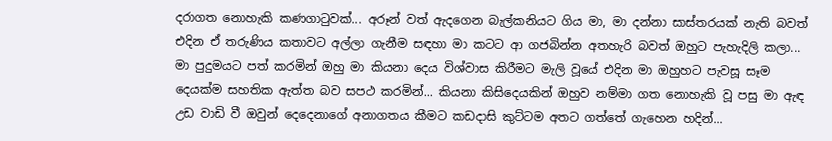දරාගත නොහැකි කණගා‍ටුවක්... අරූන් වත් ඇදගෙන බැල්කනියට ගිය මා, මා දන්නා සාස්තරයක් නැති බවත් එදින ඒ තරුණිය කතාවට අල්ලා ගැනීම සඳහා මා කටට ආ ගජබින්න අතහැරි බවත් ඔහුට පැහැදිලි කලා... මා පුදුමයට පත් කරමින් ඔහු මා කියනා දෙය විශ්වාස කිරීමට මැලි වූයේ එදින මා ඔහුහට පැවසූ සෑම දෙයක්ම සහතික ඇත්ත බව සපථ කරමින්... කියනා කිසිදෙයකින් ඔහුව නම්මා ගත නොහැකි වූ පසු මා ඇඳ උඩ වාඩි වී ඔවුන් දෙදෙනාගේ අනාගතය කීමට කඩදාසි කුට්ටම අතට ගත්තේ ගැහෙන හදින්...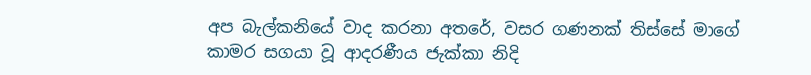අප බැල්කනියේ වාද කරනා අතරේ, වසර ගණනක් තිස්සේ මාගේ කාමර සගයා වූ ආදරණීය ජැක්කා නිදි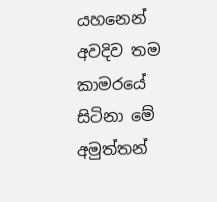යහනෙන් අවදිව තම කාමරයේ සිටිනා මේ අමුත්තන්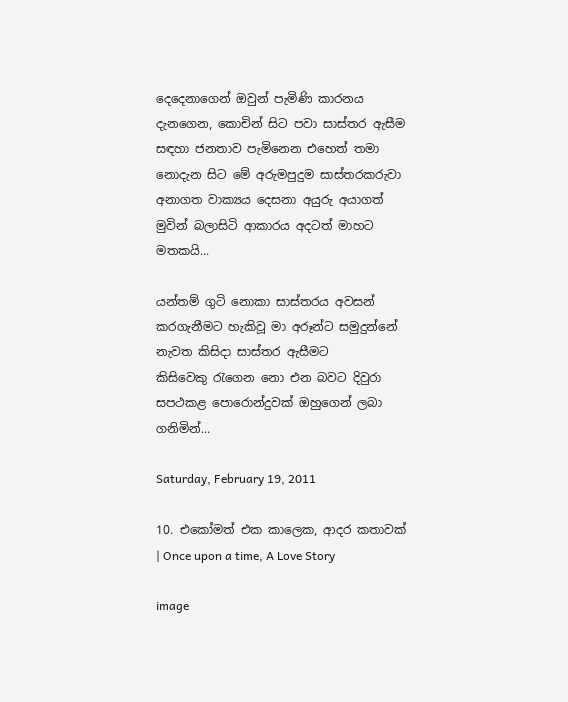දෙදෙනාගෙන් ඔවුන් පැමිණි කාරනය දැනගෙන, කොචින් සිට පවා සාස්තර ඇසීම සඳහා ජනතාව පැමිනෙන එහෙත් තමා නොදැන සිට මේ අරුමපුදුම සාස්තරකරුවා අනාගත වාක්‍යය දෙසනා අයුරු අයාගත් මුවින් බලාසිටි ආකාරය අදටත් මාහට මතකයි...

යන්තම් ගුටි නොකා සාස්තරය අවසන් කරගැනීමට හැකිවූ මා අරූන්ට සමුදුන්නේ නැවත කිසිදා සාස්තර ඇසීමට කිසිවෙකු ‍රැගෙන නො එන බවට දිවුරා සපථකළ පොරොන්දුවක් ඔහුගෙන් ලබා ගනිමින්...

Saturday, February 19, 2011

10. එකෝමත් එක කාලෙක, ආදර කතාවක් | Once upon a time, A Love Story

image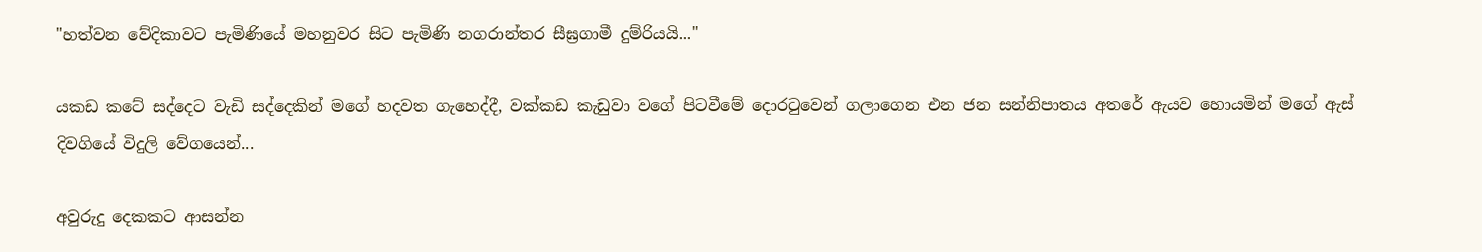"හත්වන වේදිකාවට පැමිණියේ මහනුවර සිට පැමිණි නගරාන්තර සීඝ්‍රගාමී දුම්රියයි..."

යකඩ කටේ සද්දෙට වැඩි සද්දෙකින් මගේ හදවත ගැහෙද්දී, වක්කඩ කැඩුවා වගේ පිටවීමේ දොර‍ටුවෙන් ගලාගෙන එන ජන සන්නිපාතය අතරේ ඇයව හොයමින් මගේ ඇස් දිවගියේ විදුලි වේගයෙන්...

අවුරුදු දෙකකට ආසන්න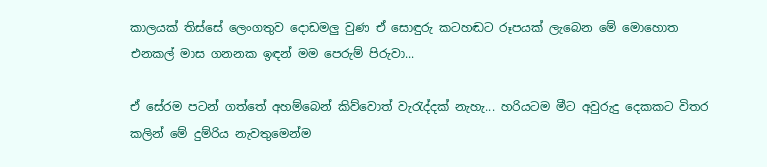කාලයක් තිස්සේ ලෙංගතුව දොඩමලු වුණ ඒ සොඳුරු කටහඬට රූපයක් ලැබෙන මේ මොහොත එනකල් මාස ගනනක ඉඳන් මම පෙරුම් පිරුවා...

ඒ සේරම පටන් ගත්තේ අහම්බෙන් කිව්වොත් වැ‍රැද්දක් නැහැ... හරියටම මීට අවුරුදු දෙකකට විතර කලින් මේ දුම්රිය නැවතුමෙන්ම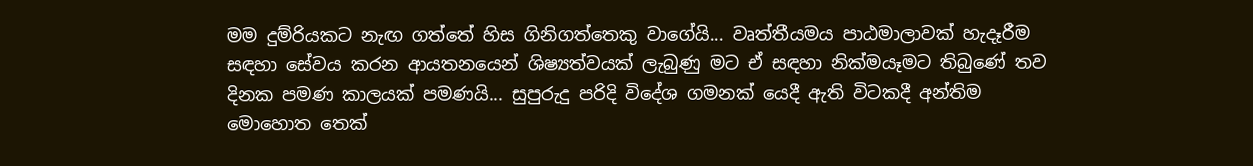මම දුම්රියකට නැඟ ගත්තේ හිස ගිනිගත්තෙකු වාගේයි... වෘත්තීයමය පාඨමාලාවක් හැදෑරීම සඳහා සේවය කරන ආයතනයෙන් ශිෂ්‍යත්වයක් ලැබුණු මට ඒ සඳහා නික්මයෑමට තිබුණේ තව දිනක පමණ කාලයක් පමණයි... සුපුරුදු පරිදි විදේශ ගමනක් යෙදී ඇති විටකදී අන්තිම මොහොත තෙක්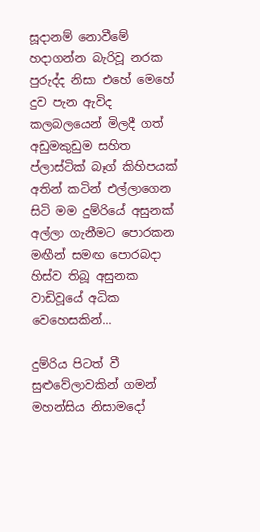සූදානම් නොවීමේ හදාගන්න බැරිවූ නරක පුරුද්ද නිසා එහේ මෙහේ දුව පැන ඇවිද කලබලයෙන් මිලදී ගත් අඩුමකුඩුම සහිත ප්ලාස්ටික් බෑග් කිහිපයක් අතින් කටින් එල්ලාගෙන සිටි මම දුම්රියේ අසුනක් අල්ලා ගැනීමට පොරකන මඟීන් සමඟ පොරබදා හිස්ව තිබූ අසුනක වාඩිවූයේ අධික වෙහෙසකින්...

දුම්රිය පිටත් වී සුළුවේලාවකින් ගමන් මහන්සිය නිසාමදෝ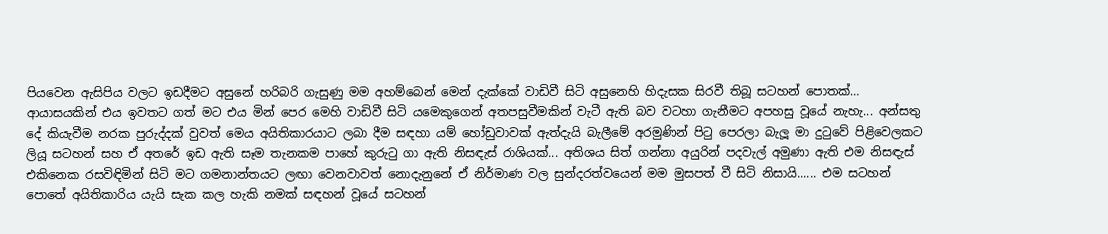පියවෙන ඇසිපිය වලට ඉඩදීමට අසුනේ හරිබරි ගැසුණු මම අහම්බෙන් මෙන් දැක්කේ වාඩිවී සිටි අසුනෙහි හිදැසක සිරවී තිබූ සටහන් පොතක්… ආයාසයකින් එය ඉවතට ගත් මට එය මින් පෙර මෙහි වාඩිවී සිටි යමෙකුගෙන් අතපසුවීමකින් වැටී ඇති බව වටහා ගැනීමට අපහසු වූයේ නැහැ... අන්සතු දේ කියැවීම නරක පුරුද්දක් වුවත් මෙය අයිතිකාරයාට ලබා දීම සඳහා යම් හෝඩුවාවක් ඇත්දැයි බැලීමේ අරමුණින් පි‍ටු පෙරලා බැලූ මා දු‍ටුවේ පිළිවෙලකට ලියූ සටහන් සහ ඒ අතරේ ඉඩ ඇති සෑම තැනකම පාහේ කුරු‍ටු ගා ඇති නිසඳැස් රාශියක්... අතිශය සිත් ගන්නා අයුරින් පදවැල් අමුණා ඇති එම නිසඳැස් එකිනෙක රසවිඳිමින් සිටි මට ගමනාන්තයට ලඟා වෙනවාවත් නොදැනුනේ ඒ නිර්මාණ වල සුන්දරත්වයෙන් මම මුසපත් වී සිටි නිසායි...... එම සටහන් පොතේ අයිතිකාරිය යැයි සැක කල හැකි නමක් සඳහන් වූයේ සටහන්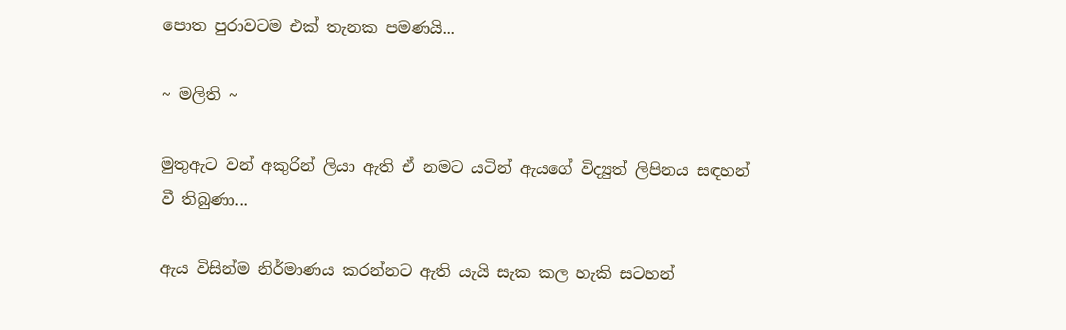පොත පුරාවටම එක් තැනක පමණයි...

~ මලිති ~

මුතුඇට වන් අකුරින් ලියා ඇති ඒ නමට යටින් ඇයගේ විද්‍යුත් ලිපිනය සඳහන් වී තිබුණා...

ඇය විසින්ම නිර්මාණය කරන්නට ඇති යැයි සැක කල හැකි සටහන්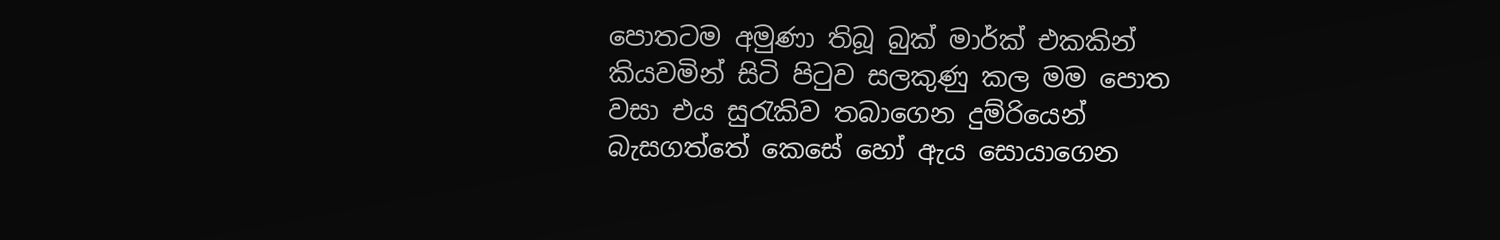පොතටම අමුණා තිබූ බුක් මාර්ක් එකකින් කියවමින් සිටි පි‍ටුව සලකුණු කල මම පොත වසා එය සු‍රැකිව තබාගෙන දුම්රියෙන් බැසගත්තේ කෙසේ හෝ ඇය සොයාගෙන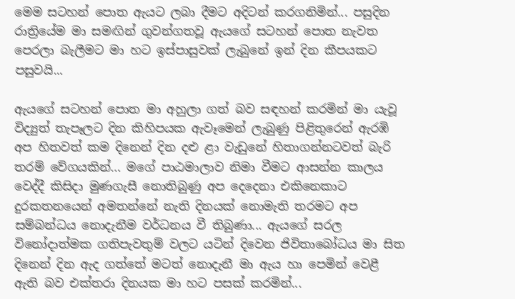මෙම සටහන් පොත ඇයට ලබා දීමට අදිටන් කරගනිමින්... පසුදින රාත්‍රියේම මා සමඟින් ගුවන්ගතවූ ඇයගේ සටහන් පොත නැවත පෙරලා බැලීමට මා හට ඉස්පාසුවක් ලැබුනේ ඉන් දින කීපයකට පසුවයි...

ඇයගේ සටහන් පොත මා අහුලා ගත් බව සඳහන් කරමින් මා යැවූ විද්‍යුත් තැපෑලට දින කිහිපයක ඇවෑමෙන් ලැබුණු පිළිතුරෙන් ඇරඹි අප හිතවත් කම දිනෙන් දින දළු ළා වැඩුනේ හිතාගන්නටවත් බැරි තරම් වේගයකින්… මගේ පාඨමාලාව නිමා වීමට ආසන්න කාලය වෙද්දී කිසිදා මුණගැසී නොතිබුණු අප දෙදෙනා එකිනෙකාට දුරකතනයෙන් අමතන්නේ නැති දිනයක් නොමැති තරමට අප සම්බන්ධය නොදැනීම වර්ධනය වී තිබුණා... ඇයගේ සරල විනෝදාත්මක ගතිපැවතුම් වලට යටින් දිවෙන ජිවිතාබෝධය මා සිත දිනෙන් දින ඇද ගත්තේ මටත් නොදැනී මා ඇය හා පෙමින් වෙළී ඇති බව එක්තරා දිනයක මා හට පසක් කරමින්...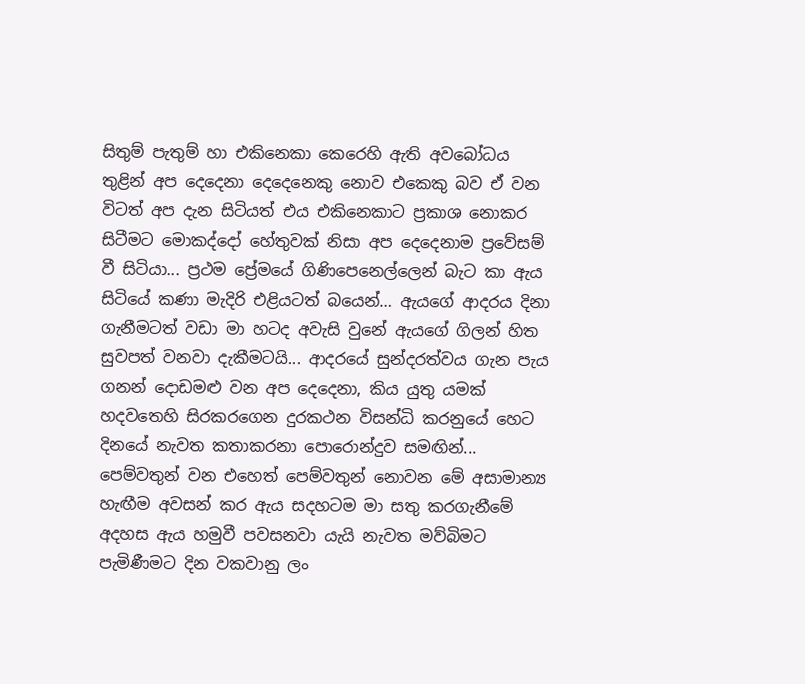සිතුම් පැතුම් හා එකිනෙකා කෙරෙහි ඇති අවබෝධය තුළින් අප දෙදෙනා දෙදෙනෙකු නොව එකෙකු බව ඒ වන විටත් අප දැන සිටියත් එය එකිනෙකාට ප්‍රකාශ නොකර සිටීමට මොකද්දෝ හේතුවක් නිසා අප දෙදෙනාම ප්‍රවේසම් වී සිටියා... ප්‍රථම ප්‍රේමයේ ගිණිපෙනෙල්ලෙන් බැට කා ඇය සිටියේ කණා මැදිරි එළියටත් බයෙන්… ඇයගේ ආදරය දිනා ගැනීමටත් වඩා මා හටද අවැසි වුනේ ඇයගේ ගිලන් හිත සුවපත් වනවා දැකීමටයි... ආදරයේ සුන්දරත්වය ගැන පැය ගනන් දොඩමළු වන අප දෙදෙනා, කිය යුතු යමක් හදවතෙහි සිරකරගෙන දුරකථන විසන්ධි කරනුයේ හෙට දිනයේ නැවත කතාකරනා පොරොන්දුව සමඟින්... පෙම්වතුන් වන එහෙත් පෙම්වතුන් නොවන මේ අසාමාන්‍ය හැඟීම අවසන් කර ඇය සදහටම මා සතු කරගැනීමේ අදහස ඇය හමුවී පවසනවා යැයි නැවත මව්බිමට පැමිණීමට දින වකවානු ලං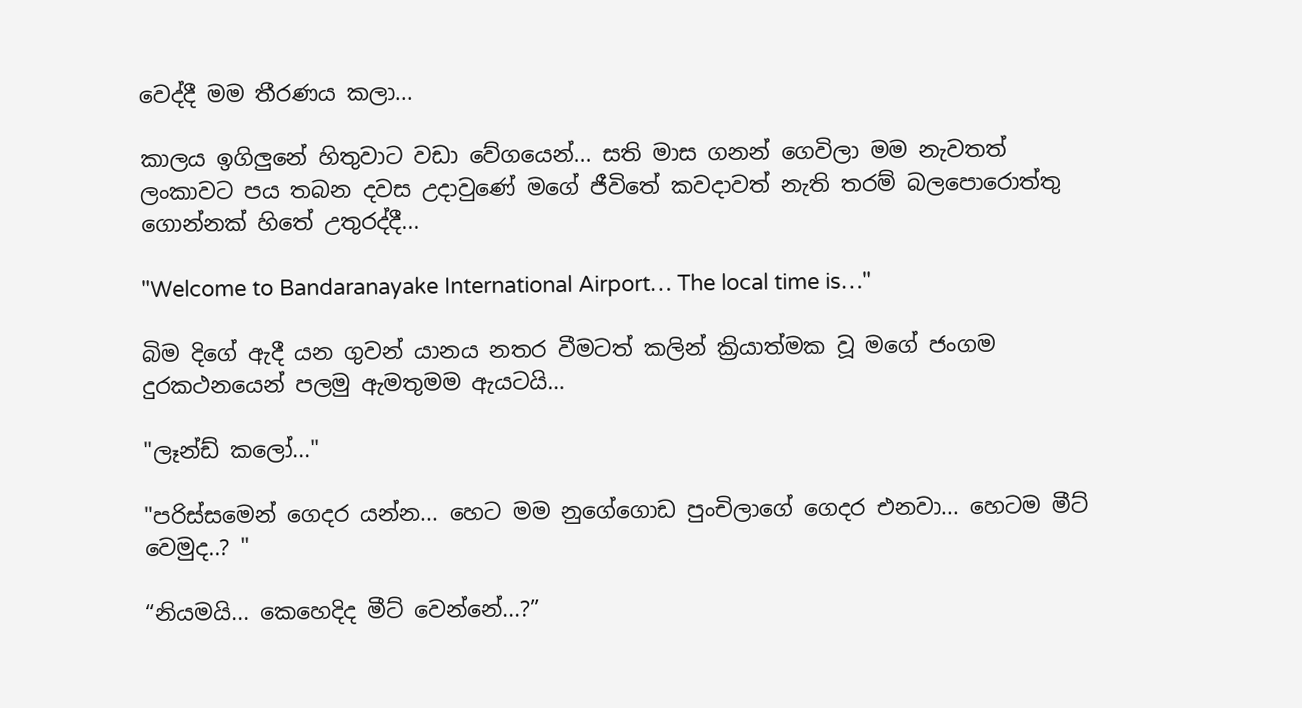වෙද්දී මම තීරණය කලා...

කාලය ඉගිලුනේ හිතුවාට වඩා වේගයෙන්... සති මාස ගනන් ගෙවිලා මම නැවතත් ලංකාවට පය තබන දවස උදාවුණේ මගේ ජීවිතේ කවදාවත් නැති තරම් බලපොරොත්තු ගොන්නක් හිතේ උතුරද්දී...

"Welcome to Bandaranayake International Airport… The local time is…"

බිම දිගේ ඇදී යන ගුවන් යානය නතර වීමටත් කලින් ක්‍රියාත්මක වූ මගේ ජංගම දුරකථනයෙන් පලමු ඇමතුමම ඇයටයි…

"ලෑන්ඩ් කලෝ..."

"පරිස්සමෙන් ගෙදර යන්න... හෙට මම නුගේගොඩ පුංචිලාගේ ගෙදර එනවා... හෙටම මීට් වෙමුද..? "

“නියමයි... කෙහෙදිද මීට් වෙන්නේ...?”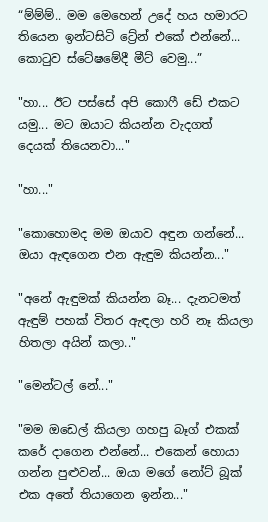“ම්ම්ම්.. මම මෙහෙන් උදේ හය හමාරට තියෙන ඉන්ටසිටි ට්‍රේන් එකේ එන්නේ... කො‍ටුව ස්ටේෂමේදී මීට් වෙමු...”

"හා... ඊට පස්සේ අපි කොෆී ඩේ එකට යමු... මට ඔයාට කියන්න වැදගත් දෙයක් තියෙනවා..."

"හා..."

"කොහොමද මම ඔයාව අඳුන ගන්නේ... ඔයා ඇඳගෙන එන ඇඳුම කියන්න..."

"අනේ ඇඳුමක් කියන්න බෑ... දැනටමත් ඇඳුම් පහක් විතර ඇඳලා හරි නෑ කියලා හිතලා අයින් කලා.."

"මෙන්ටල් නේ..."

"මම ඔඩෙල් කියලා ගහපු බෑග් එකක් කරේ දාගෙන එන්නේ... එකෙන් හොයා ගන්න පුළුවන්... ඔයා මගේ නෝට් බූක් එක අතේ තියාගෙන ඉන්න..."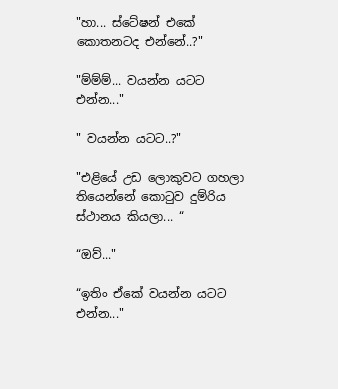"හා... ස්ටේෂන් එකේ කොතනටද එන්නේ..?"

"ම්ම්ම්... වයන්න යටට එන්න..."

" වයන්න යටට..?"

"එළියේ උඩ ලොකුවට ගහලා තියෙන්නේ කො‍ටුව දුම්රිය ස්ථානය කියලා... “

“ඔව්..."

“ඉතිං ඒකේ වයන්න යටට එන්න..."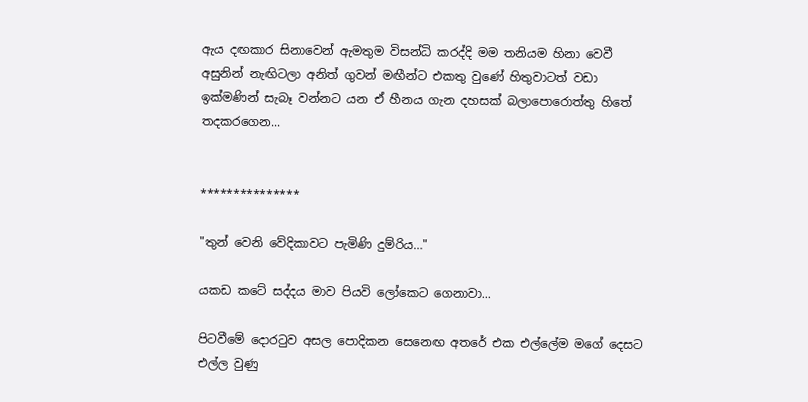ඇය දඟකාර සිනාවෙන් ඇමතුම විසන්ධි කරද්දි මම තනියම හිනා වෙවී අසුනින් නැඟිටලා අනිත් ගුවන් මඟීන්ට එකතු වුණේ හිතුවාටත් වඩා ඉක්මණින් සැබෑ වන්නට යන ඒ හීනය ගැන දහසක් බලාපොරොත්තු හිතේ තදකරගෙන...


***************

"තුන් වෙනි වේදිකාවට පැමිණි දුම්රිය…"

යකඩ කටේ සද්දය මාව පියවි ලෝකෙට ගෙනාවා...

පිටවීමේ දොර‍ටුව අසල පොදිකන සෙනෙඟ අතරේ එක එල්ලේම මගේ දෙසට එල්ල වුණු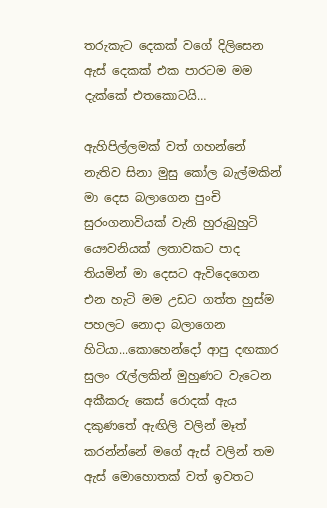තරුකැට දෙකක් වගේ දිලිසෙන ඇස් දෙකක් එක පාරටම මම දැක්කේ එතකොටයි…

ඇහිපිල්ලමක් වත් ගහන්නේ නැතිව සිනා මුසු කෝල බැල්මකින් මා දෙස බලාගෙන පුංචි සුරංගනාවියක් වැනි හුරුබුහුටි යෞවනියක් ලතාවකට පාද තියමින් මා දෙසට ඇවිදෙගෙන එන හැටි මම උඩට ගත්ත හුස්ම පහලට නොදා බලාගෙන හිටියා...කොහෙන්දෝ ආපු දඟකාර සුලං ‍රැල්ලකින් මුහුණට වැටෙන අකීකරු කෙස් රොදක් ඇය දකුණතේ ඇඟිලි වලින් මෑත් කරන්න්නේ මගේ ඇස් වලින් තම ඇස් මොහොතක් වත් ඉවතට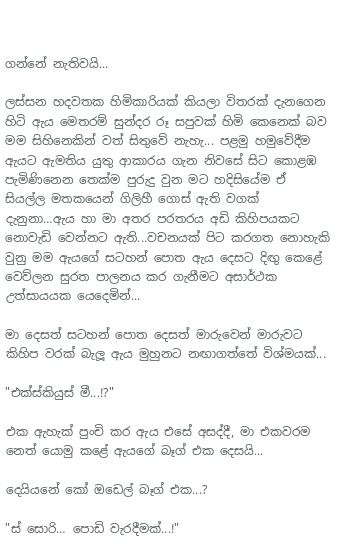ගන්නේ නැතිවයි...

ලස්සන හදවතක හිමිකාරියක් කියලා විතරක් දැනගෙන හිටි ඇය මෙතරම් සුන්දර රූ සපුවක් හිමි කෙනෙක් බව මම සිහිනෙකින් වත් සිතුවේ නැහැ... පළමු හමුවේදීම ඇයට ඇමතිය යුතු ආකාරය ගැන නිවසේ සිට කොළඹ පැමිණිනෙන තෙක්ම පුරුදු වුන මට හදිසියේම ඒ සියල්ල මතකයෙන් ගිලිහී ගොස් ඇති වගක් දැනුනා…ඇය හා මා අතර පරතරය අඩි කිහිපයකට නොවැඩි වෙන්නට ඇති...වචනයක් පිට කරගත නොහැකි වුනු මම ඇයගේ සටහන් පොත ඇය දෙසට දිඟු කෙළේ වෙව්ලන සුරත පාලනය කර ගැනීමට අසාර්ථක උත්සායයක යෙදෙමින්...

මා දෙසත් සටහන් පොත දෙසත් මාරුවෙන් මාරුවට කිහිප වරක් බැලූ ඇය මුහුනට නඟාගත්තේ විශ්මයක්...

"එක්ස්කියුස් මී...!?"

එක ඇහැක් පුංචි කර ඇය එසේ අසද්දී, මා එකවරම නෙත් යොමු කළේ ඇයගේ බෑග් එක දෙසයි...

දෙයියනේ කෝ ඔඩෙල් බෑග් එක...?

"ස් සොරි… පොඩි වැරදීමක්...!"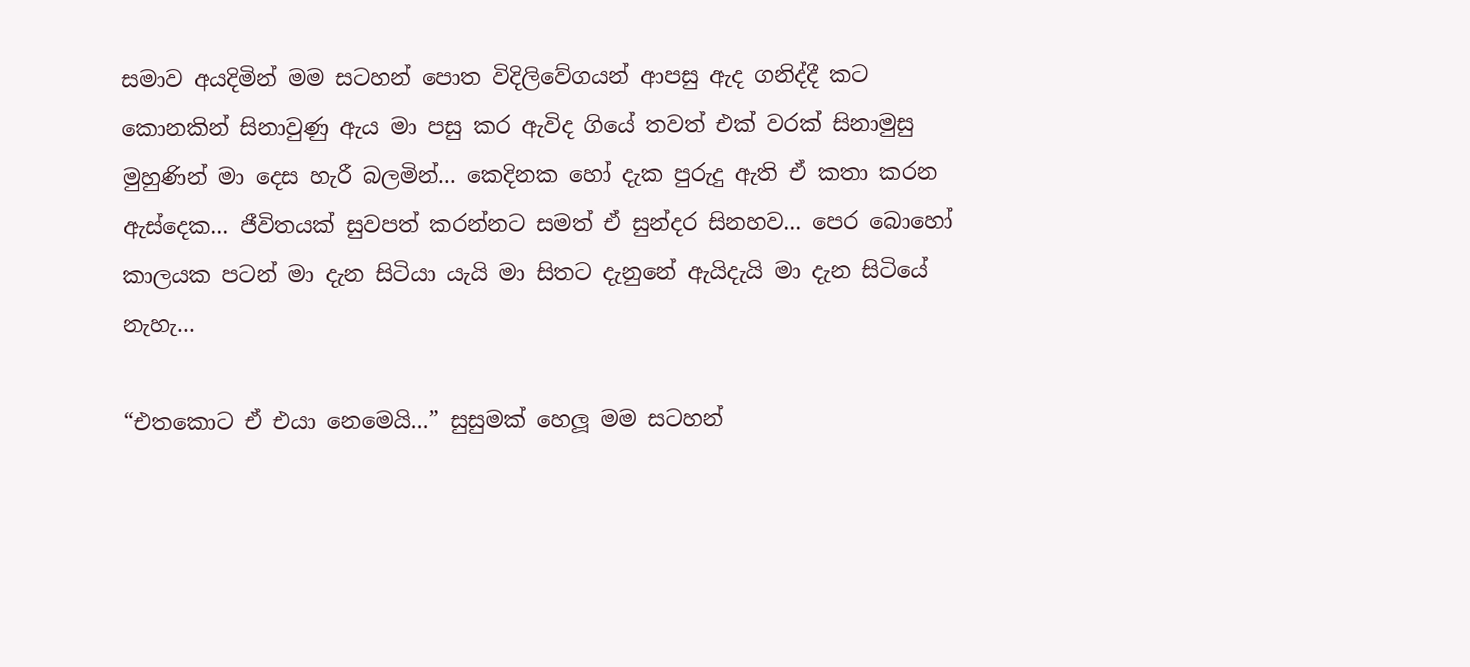සමාව අයදිමින් මම සටහන් පොත විදිලිවේගයන් ආපසු ඇද ගනිද්දී කට කොනකින් සිනාවුණු ඇය මා පසු කර ඇවිද ගියේ තවත් එක් වරක් සිනාමුසු මුහුණින් මා දෙස හැරී බලමින්... කෙදිනක හෝ දැක පුරුදු ඇති ඒ කතා කරන ඇස්දෙක... ජීවිතයක් සුවපත් කරන්නට සමත් ඒ සුන්දර සිනහව... පෙර බොහෝ කාලයක පටන් මා දැන සිටියා යැයි මා සිතට දැනුනේ ඇයිදැයි මා දැන සිටියේ නැහැ...

“එතකොට ඒ එයා නෙමෙයි...” සුසුමක් හෙලූ මම සටහන්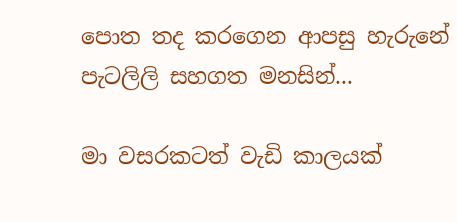පොත තද කරගෙන ආපසු හැරුනේ පැටලිලි සහගත මනසින්...

මා වසරකටත් වැඩි කාලයක්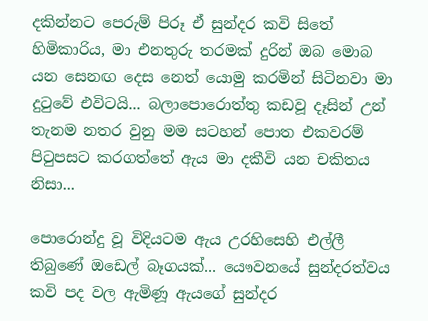දකින්නට පෙරුම් පිරූ ඒ සුන්දර කවි සිතේ හිමිකාරිය, මා එනතුරු තරමක් දුරින් ඔබ මොබ යන සෙනඟ දෙස නෙත් යොමු කරමින් සිටිනවා මා දු‍ටුවේ එවිටයි... බලාපොරොත්තු කඩවූ දෑසින් උන් තැනම නතර වුනු මම සටහන් පොත එකවරම් පි‍ටුපසට කරගත්තේ ඇය මා දකීවි යන චකිතය නිසා...

පොරොන්දු වූ විදියටම ඇය උරහිසෙහි එල්ලී තිබුණේ ඔඩෙල් බෑගයක්... යෞවනයේ සුන්දරත්වය කවි පද වල ඇමිණූ ඇයගේ සුන්දර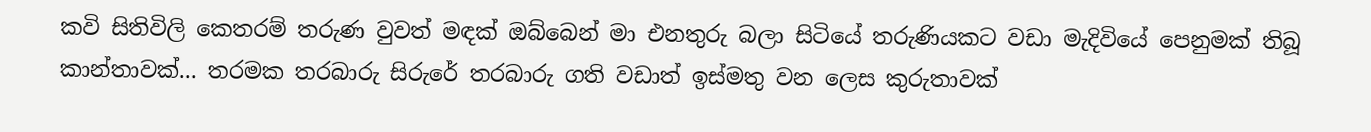කවි සිතිවිලි කෙතරම් තරුණ වුවත් මඳක් ඔබ්බෙන් මා එනතුරු බලා සිටියේ තරුණියකට වඩා මැදිවියේ පෙනුමක් තිබූ කාන්තාවක්... තරමක තරබාරු සිරුරේ තරබාරු ගති වඩාත් ඉස්මතු වන ලෙස කුරුතාවක්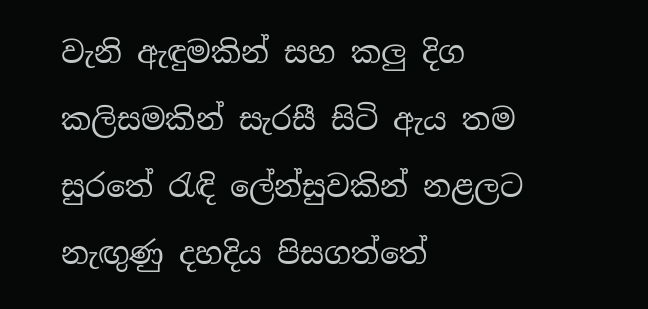වැනි ඇඳුමකින් සහ කලු දිග කලිසමකින් සැරසී සිටි ඇය තම සුරතේ ‍රැඳි ලේන්සුවකින් නළලට නැඟුණු දහදිය පිසගත්තේ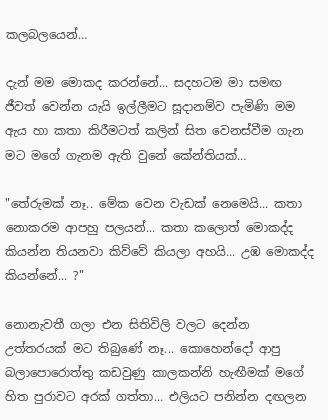කලබලයෙන්…

දැන් මම මොකද කරන්නේ... සදහටම මා සමඟ ජීවත් වෙන්න යැයි ඉල්ලීමට සූදානම්ව පැමිණි මම ඇය හා කතා කිරීමටත් කලින් සිත වෙනස්වීම ගැන මට මගේ ගැනම ඇති වුනේ කේන්තියක්…

"තේරුමක් නෑ.. මේක වෙන වැඩක් නෙමෙයි... කතා නොකරම ආපහු පලයන්... කතා කලොත් මොකද්ද කියන්න තියනවා කිව්වේ කියලා අහයි... උඹ මොකද්ද කියන්නේ... ?"

නොනැවතී ගලා එන සිතිවිලි වලට දෙන්න උත්තරයක් මට තිබුණේ නෑ... කොහෙන්දෝ ආපු බලාපොරොත්තු කඩවුණු කාලකන්නි හැඟීමක් මගේ හිත පුරාවට අරක් ගත්තා... එලියට පනින්න දඟලන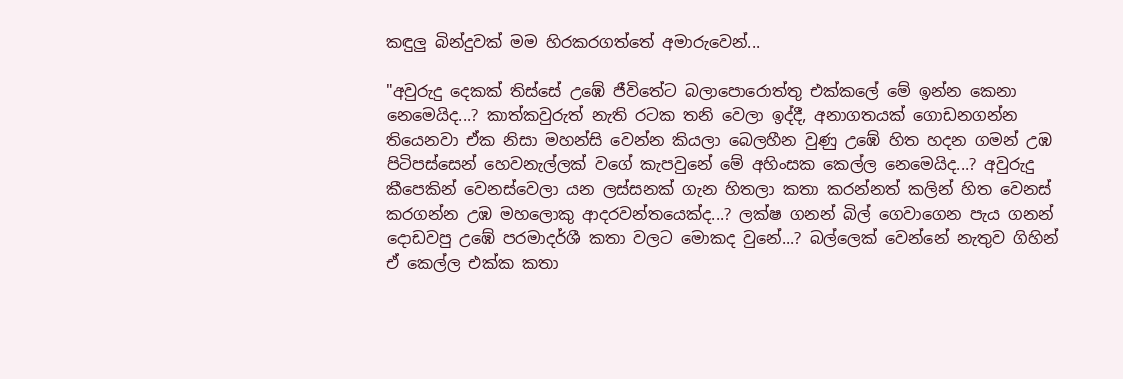කඳුලු බින්දුවක් මම හිරකරගත්තේ අමාරුවෙන්...

"අවුරුදු දෙකක් තිස්සේ උඹේ ජීවිතේට බලාපොරොත්තු එක්කලේ මේ ඉන්න කෙනා නෙමෙයිද...? කාත්කවුරුත් නැති රටක තනි වෙලා ඉද්දී, අනාගතයක් ගොඩනගන්න තියෙනවා ඒක නිසා මහන්සි වෙන්න කියලා බෙලහීන වුණු උඹේ හිත හදන ගමන් උඹ පිටිපස්සෙන් හෙවනැල්ලක් වගේ කැපවුනේ මේ අහිංසක කෙල්ල නෙමෙයිද...? අවුරුදු කීපෙකින් වෙනස්වෙලා යන ලස්සනක් ගැන හිතලා කතා කරන්නත් කලින් හිත වෙනස් කරගන්න උඹ මහලොකු ආදරවන්තයෙක්ද...? ලක්ෂ ගනන් බිල් ගෙවාගෙන පැය ගනන් දොඩවපු උඹේ පරමාදර්ශී කතා වලට මොකද වුනේ...? බල්ලෙක් වෙන්නේ නැතුව ගිහින් ඒ කෙල්ල එක්ක කතා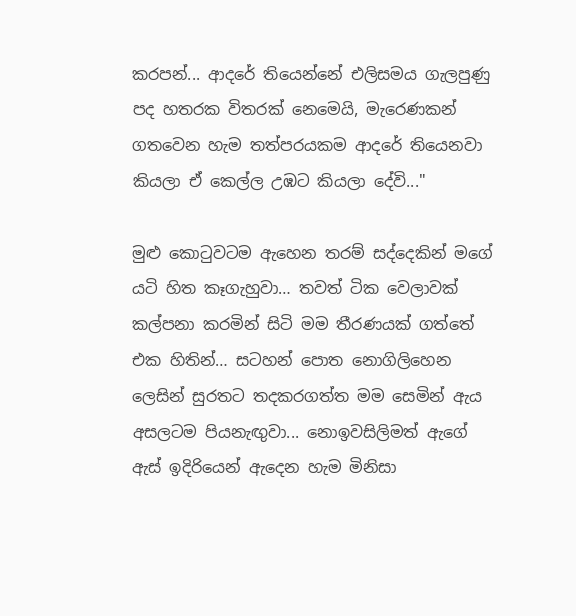කරපන්... ආදරේ තියෙන්නේ එලිසමය ගැලපුණු පද හතරක විතරක් නෙමෙයි, මැරෙණකන් ගතවෙන හැම තත්පරයකම ආදරේ තියෙනවා කියලා ඒ කෙල්ල උඹට කියලා දේවි..."

මුළු කො‍ටුවටම ඇහෙන තරම් සද්දෙකින් මගේ යටි හිත කෑගැහුවා… තවත් ටික වෙලාවක් කල්පනා කරමින් සිටි මම තීරණයක් ගත්තේ එක හිතින්… සටහන් පොත නොගිලිහෙන ලෙසින් සුරතට තදකරගත්ත මම සෙමින් ඇය අසලටම පියනැඟුවා... නොඉවසිලිමත් ඇගේ ඇස් ඉදිරියෙන් ඇදෙන හැම මිනිසා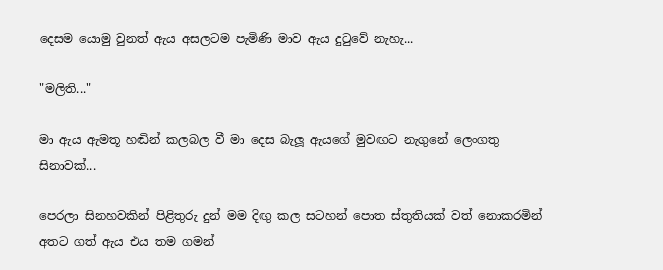දෙසම යොමු වුනත් ඇය අසලටම පැමිණි මාව ඇය දු‍ටුවේ නැහැ...

"මලිති..."

මා ඇය ඇමතූ හඬින් කලබල වී මා දෙස බැලූ ඇයගේ මුවඟට නැගුනේ ලෙංගතු සිනාවක්...

පෙරලා සිනහවකින් පිළිතුරු දුන් මම දිඟු කල සටහන් පොත ස්තුතියක් වත් නොකරමින් අතට ගත් ඇය එය තම ගමන්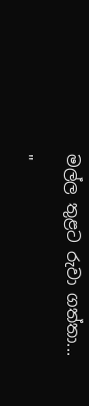මල්ල තුළට රුවා ගත්තා...

"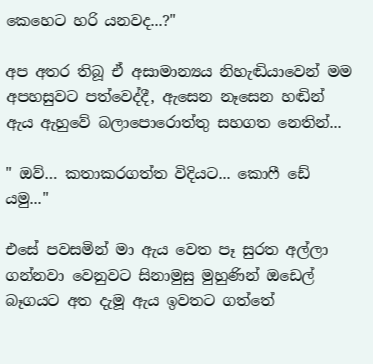කෙහෙට හරි යනවද...?"

අප අතර තිබූ ඒ අසාමාන්‍යය නිහැඬියාවෙන් මම අපහසුවට පත්වෙද්දී, ඇසෙන නෑසෙන හඬින් ඇය ඇහුවේ බලාපොරොත්තු සහගත නෙතින්...

" ඔව්… කතාකරගත්ත විදියට... කොෆී ඩේ යමු..."

එසේ පවසමින් මා ඇය වෙත පෑ සුරත අල්ලා ගන්නවා වෙනුවට සිනාමුසු මුහුණින් ඔඩෙල් බෑගයට අත දැමූ ඇය ඉවතට ගත්තේ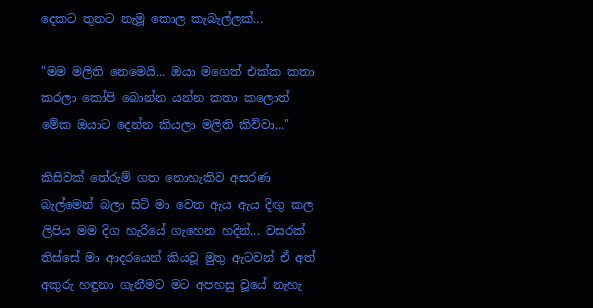දෙකට තුනට නැමූ කොල කැබැල්ලක්...

"මම මලිති නෙමෙයි... ඔයා මගෙත් එක්ක කතා කරලා කෝපි බොන්න යන්න කතා කලොත් මේක ඔයාට දෙන්න කියලා මලිති කිව්වා..."

කිසිවක් තේරුම් ගත නොහැකිව අසරණ බැල්මෙන් බලා සිටි මා වෙත ඇය ඇය දිඟු කල ලිපිය මම දිග හැරියේ ගැහෙන හදින්... වසරක් තිස්සේ මා ආදරයෙන් කියවූ මුතු ඇටවන් ඒ අත් අකුරු හඳුනා ගැනීමට මට අපහසු වූයේ නැහැ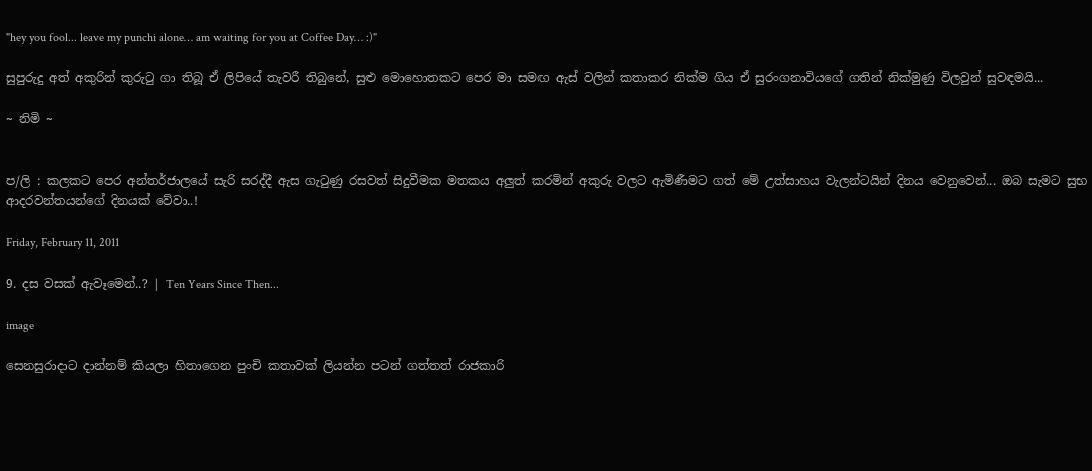"hey you fool... leave my punchi alone… am waiting for you at Coffee Day… :)"

සුපුරුදු අත් අකුරින් කුරු‍ටු ගා තිබූ ඒ ලිපියේ තැවරී තිබුනේ, සුළු මොහොතකට පෙර මා සමඟ ඇස් වලින් කතාකර නික්ම ගිය ඒ සුරංගනාවියගේ ගතින් නික්මුණු විලවුන් සුවඳමයි...

~ නිමි ~


ප/ලි : කලකට පෙර අන්තර්ජාලයේ සැරි සරද්දී ඇස ගැ‍ටුණු රසවත් සිදුවීමක මතකය අලුත් කරමින් අකුරු වලට ඇමිණීමට ගත් මේ උත්සාහය වැලන්ටයින් දිනය වෙනුවෙන්... ඔබ සැමට සුභ ආදරවන්තයන්ගේ දිනයක් වේවා..!

Friday, February 11, 2011

9. දස වසක් ඇවෑමෙන්..? | Ten Years Since Then...

image

සෙනසුරාදාට දාන්නම් කියලා හිතාගෙන පුංචි කතාවක් ලියන්න පටන් ගත්තත් රාජකාරි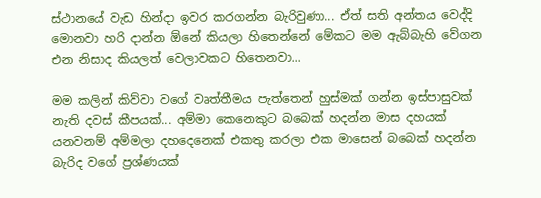ස්ථානයේ වැඩ හින්දා ඉවර කරගන්න බැරිවුණා... ඒත් සති අන්තය වෙද්දි මොනවා හරි දාන්න ඕනේ කියලා හිතෙන්නේ මේකට මම ඇබ්බැහි වේගන එන නිසාද කියලත් වෙලාවකට හිතෙනවා...

මම කලින් කිව්වා වගේ වෘත්තීමය පැත්තෙන් හුස්මක් ගන්න ඉස්පාසුවක් නැති දවස් කීපයක්... අම්මා කෙනෙකුට බබෙක් හදන්න මාස දහයක් යනවනම් අම්මලා දහදෙනෙක් එකතු කරලා එක මාසෙන් බබෙක් හදන්න බැරිද වගේ ප්‍රශ්ණයක්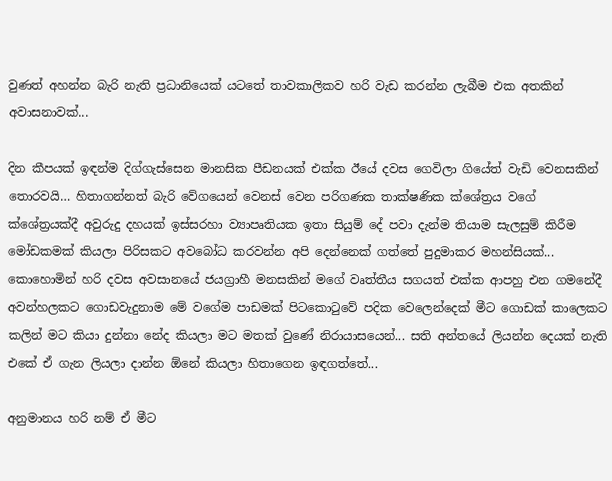වුණත් අහන්න බැරි නැති ප්‍රධානියෙක් යටතේ තාවකාලිකව හරි වැඩ කරන්න ලැබීම එක අතකින් අවාසනාවක්...

දින කීපයක් ඉඳන්ම දිග්ගැස්සෙන මානසික පීඩනයක් එක්ක ඊයේ දවස ගෙවිලා ගියේත් වැඩි වෙනසකින් තොරවයි… හිතාගන්නත් බැරි වේගයෙන් වෙනස් වෙන පරිගණක තාක්ෂණික ක්ශේත්‍රය වගේ ක්ශේත්‍රයක්දී අවුරුදු දහයක් ඉස්සරහා ව්‍යාපෘතියක ඉතා සියුම් දේ පවා දැන්ම තියාම සැලසුම් කිරීම මෝඩකමක් කියලා පිරිසකට අවබෝධ කරවන්න අපි දෙන්නෙක් ගත්තේ පුදුමාකර මහන්සියක්... කොහොමින් හරි දවස අවසානයේ ජයග්‍රාහී මනසකින් මගේ වෘත්තීය සගයත් එක්ක ආපහු එන ගමනේදී අවන්හලකට ගොඩවැදුනාම මේ වගේම පාඩමක් පිටකො‍ටුවේ පදික වෙලෙන්දෙක් මීට ගොඩක් කාලෙකට කලින් මට කියා දුන්නා නේද කියලා මට මතක් වුණේ නිරායාසයෙන්... සති අන්තයේ ලියන්න දෙයක් නැති එකේ ඒ ගැන ලියලා දාන්න ඕනේ කියලා හිතාගෙන ඉඳගත්තේ...

අනුමානය හරි නම් ඒ මීට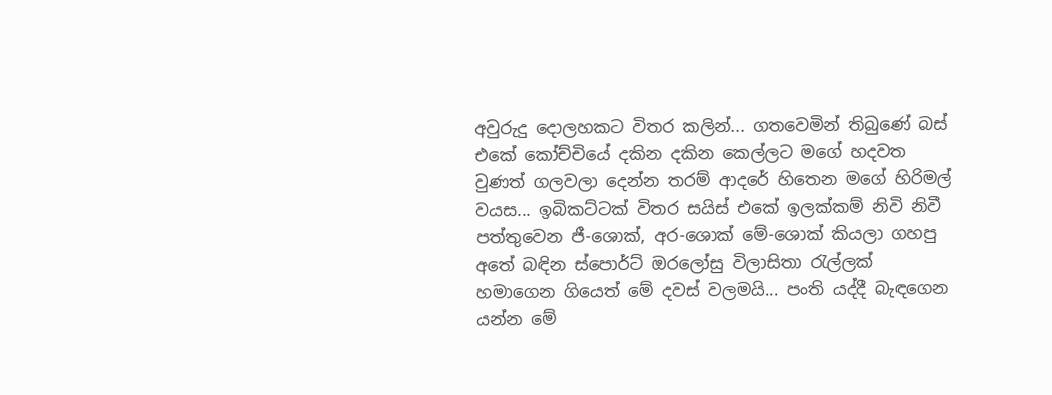අවුරුදු දොලහකට විතර කලින්... ගතවෙමින් තිබුණේ බස් එකේ කෝච්චියේ දකින දකින කෙල්ලට මගේ හදවත වුණත් ගලවලා දෙන්න තරම් ආදරේ හිතෙන මගේ හිරිමල් වයස... ඉබිකට්ටක් විතර සයිස් එකේ ඉලක්කම් නිවි නිවී පත්තුවෙන ජී-ශොක්, අර-ශොක් මේ-ශොක් කියලා ගහපු අතේ බඳින ස්පොර්ට් ඔරලෝසු විලාසිතා‍ රැල්ලක් හමාගෙන ගියෙත් මේ දවස් වලමයි... පංති යද්දී බැඳගෙන යන්න මේ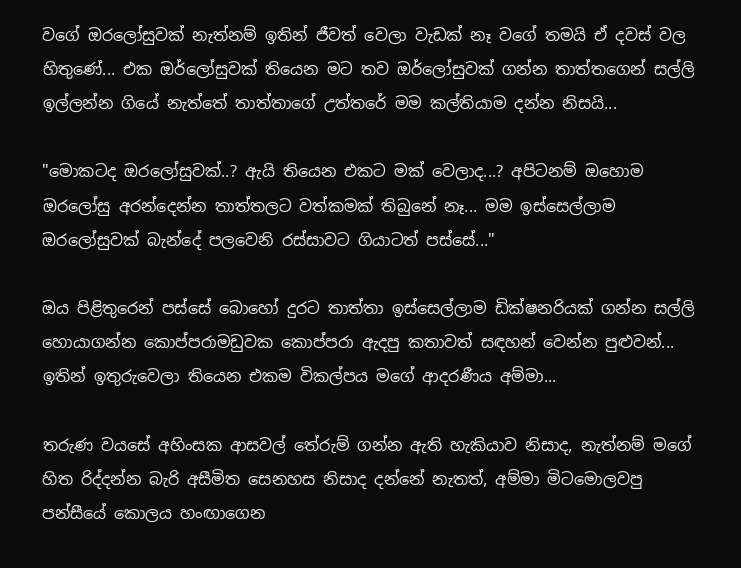වගේ ඔරලෝසුවක් නැත්නම් ඉතින් ජීවත් වෙලා වැඩක් නෑ වගේ තමයි ඒ දවස් වල හිතුණේ... එක ඔර්ලෝසුවක් තියෙන මට තව ඔර්ලෝසුවක් ගන්න තාත්තගෙන් සල්ලි ඉල්ලන්න ගියේ නැත්තේ තාත්තාගේ උත්තරේ මම කල්තියාම දන්න නිසයි...

"මොකටද ඔරලෝසුවක්..? ඇයි තියෙන එකට මක් වෙලාද...? අපිටනම් ඔහොම ඔරලෝසු අරන්දෙන්න තාත්තලට වත්කමක් තිබුනේ නෑ... මම ඉස්සෙල්ලාම ඔරලෝසුවක් බැන්දේ පලවෙනි රස්සාවට ගියාටත් පස්සේ..."

ඔය පිළිතුරෙන් පස්සේ බොහෝ දුරට තාත්තා ඉස්සෙල්ලාම ඩික්ෂනරියක් ගන්න සල්ලි හොයාගන්න කොප්පරාමඩුවක කොප්පරා ඇදපු කතාවත් සඳහන් වෙන්න පුළුවන්... ඉතින් ඉතුරුවෙලා තියෙන එකම විකල්පය මගේ ආදරණීය අම්මා...

තරුණ වයසේ අහිංසක ආසවල් තේරුම් ගන්න ඇති හැකියාව නිසාද, නැත්නම් මගේ හිත රිද්දන්න බැරි අසීමිත සෙනහස නිසාද දන්නේ නැතත්, අම්මා මිටමොලවපු පන්සීයේ කොලය හංඟාගෙන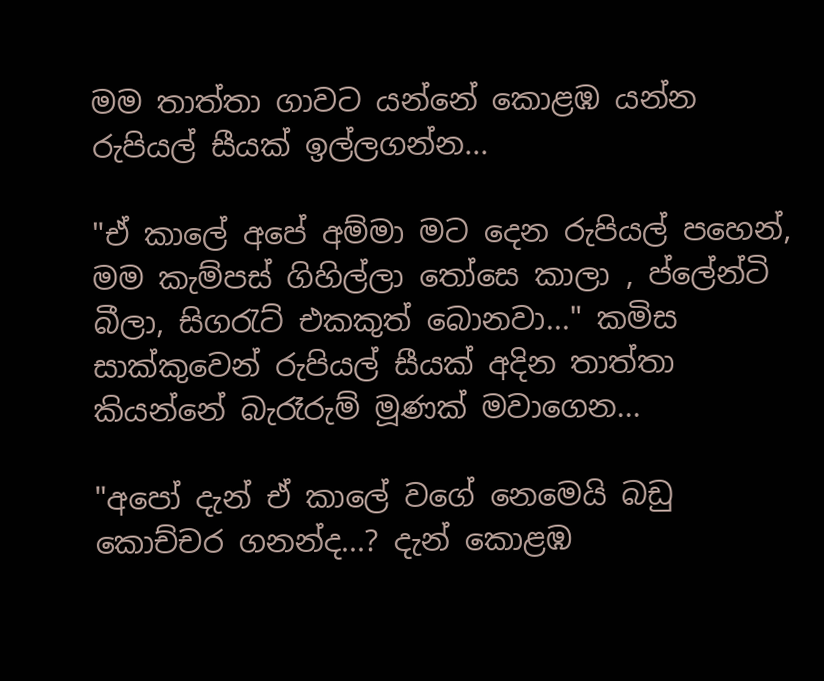මම තාත්තා ගාවට යන්නේ කොළඹ යන්න රුපියල් සීයක් ඉල්ලගන්න...

"ඒ කාලේ අපේ අම්මා මට දෙන රුපියල් පහෙන්, මම කැම්පස් ගිහිල්ලා ‍තෝසෙ කාලා , ප්ලේන්ටි බීලා, සිග‍රැට් එකකුත් බොනවා..." කමිස සාක්කුවෙන් රුපියල් සීයක් අදින තාත්තා කියන්නේ බැරෑරුම් මූණක් මවාගෙන...

"අපෝ දැන් ඒ කාලේ වගේ නෙමෙයි බඩු කොච්චර ගනන්ද...? දැන් කොළඹ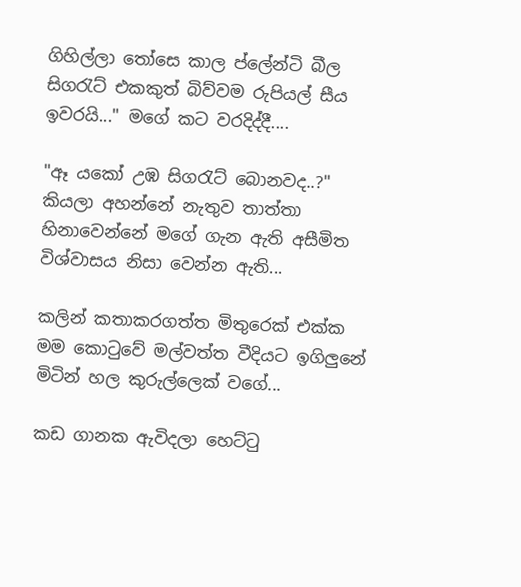ගිහිල්ලා ‍තෝසෙ කාල ප්ලේන්ටි බීල සිග‍රැට් එකකුත් බිව්වම රුපියල් සීය ඉවරයි..." මගේ කට වරදිද්දී....

"ඈ යකෝ උඹ සිග‍රැට් බොනවද..?" කියලා අහන්නේ නැතුව තාත්තා හිනාවෙන්නේ මගේ ගැන ඇති අසීමිත විශ්වාසය නිසා වෙන්න ඇති...

කලින් කතාකරගත්ත මිතුරෙක් එක්ක මම කො‍ටුවේ මල්වත්ත වීදියට ඉගිලුනේ මිටින් හල කුරුල්ලෙක් වගේ...

කඩ ගානක ඇවිදලා හෙට්‍ටු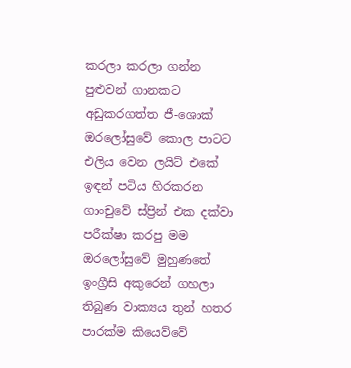කරලා කරලා ගන්න පුළුවන් ගානකට අඩුකරගත්ත ජී-ශොක් ඔරලෝසුවේ කොල පාටට එලිය වෙන ලයිට් එකේ ඉඳන් පටිය හිරකරන ගාංචුවේ ස්ප්‍රින් එක දක්වා පරීක්ෂා කරපු මම ඔරලෝසුවේ මුහුණතේ ඉංග්‍රීසි අකුරෙන් ගහලා තිබුණ වාක්‍යය තුන් හතර පාරක්ම කියෙව්වේ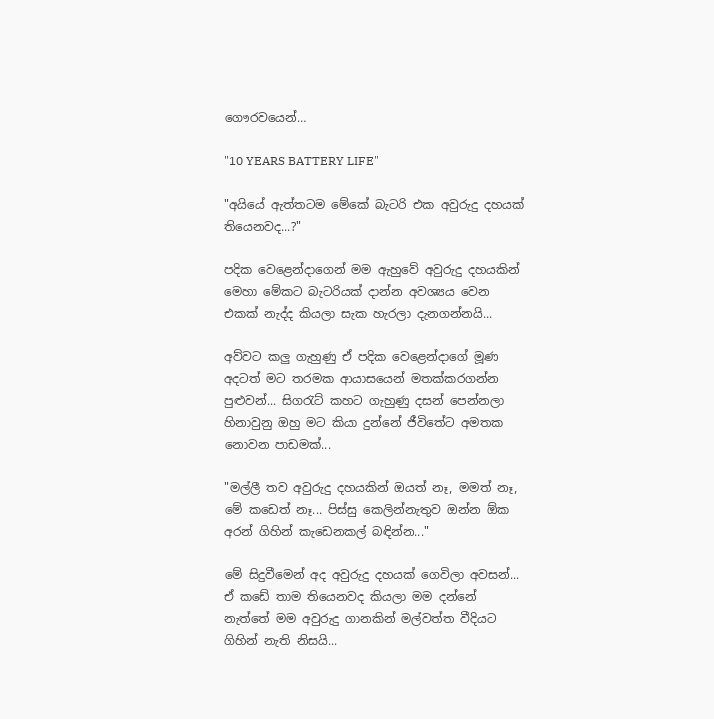ගෞරවයෙන්…

"10 YEARS BATTERY LIFE"

"අයියේ ඇත්තටම මේකේ බැටරි එක අවුරුදු දහයක් තියෙනවද...?"

පදික වෙළෙන්දාගෙන් මම ඇහුවේ අවුරුදු දහයකින් මෙහා මේකට බැටරියක් දාන්න අවශ්‍යය වෙන එකක් නැද්ද කියලා සැක හැරලා දැනගන්නයි...

අව්වට කලු ගැහුණු ඒ පදික වෙළෙන්දාගේ මූණ අදටත් මට තරමක ආයාසයෙන් මතක්කරගන්න පුළුවන්... සිග‍රැට් කහට ගැහුණු දසන් පෙන්නලා හිනාවුනු ඔහු මට කියා දුන්නේ ජීවිතේට අමතක නොවන පාඩමක්...

"මල්ලී තව අවුරුදු දහයකින් ඔයත් නෑ, මමත් නෑ, මේ කඩෙත් නෑ... පිස්සු කෙලින්නැතුව ඔන්න ඕක අරන් ගිහින් කැඩෙනකල් බඳින්න..."

මේ සිදුවීමෙන් අද අවුරුදු දහයක් ගෙවිලා අවසන්... ඒ කඩේ තාම තියෙනවද කියලා මම දන්නේ නැත්තේ මම අවුරුදු ගානකින් මල්වත්ත වීදියට ගිහින් නැති නිසයි...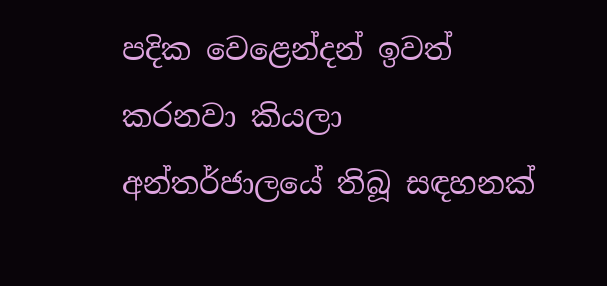පදික වෙළෙන්දන් ඉවත් කරනවා කියලා අන්තර්ජාලයේ තිබූ සඳහනක්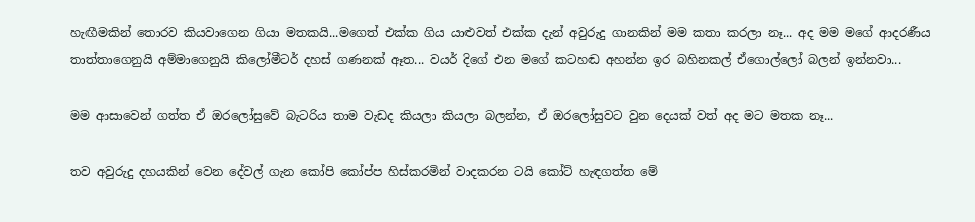හැඟීමකින් තොරව කියවාගෙන ගියා මතකයි...මගෙත් එක්ක ගිය යාළුවත් එක්ක දැන් අවුරුදු ගානකින් මම කතා කරලා නෑ... අද මම මගේ ආදරණීය තාත්තාගෙනුයි අම්මාගෙනුයි කිලෝමීටර් දහස් ගණනක් ඈත... වයර් දිගේ එන මගේ කටහඬ අහන්න ඉර බහිනකල් ඒගොල්ලෝ බලන් ඉන්නවා...

මම ආසාවෙන් ගත්ත ඒ ඔරලෝසුවේ බැටරිය තාම වැඩද කියලා කියලා බලන්න, ඒ ඔරලෝසුවට වුන දෙයක් වත් අද මට මතක නෑ...

තව අවුරුදු දහයකින් වෙන දේවල් ගැන කෝපි කෝප්ප හිස්කරමින් වාදකරන ටයි කෝට් හැඳගත්ත මේ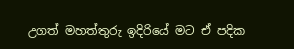උගත් මහත්තුරු ඉදිරියේ මට ඒ පදික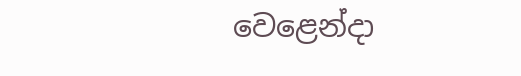වෙළෙන්දා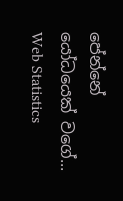පේන්නේ යෝධයෙක් වගේ...
Web Statistics